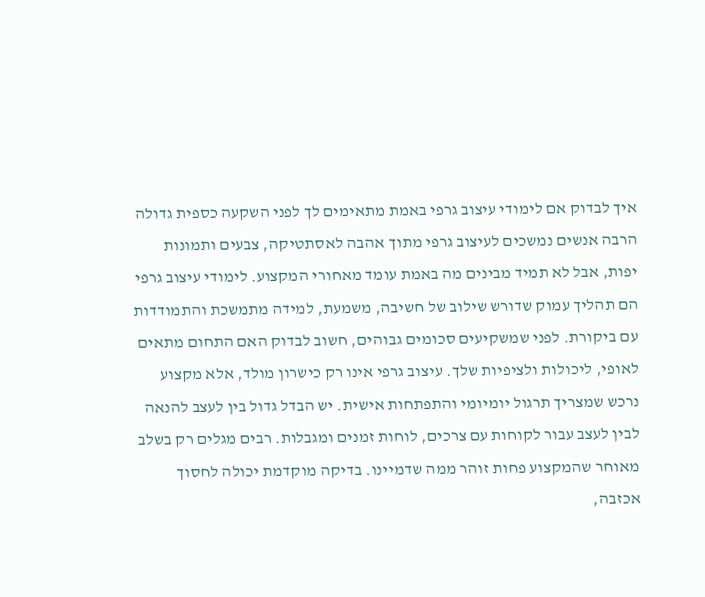איך לבדוק אם לימודי עיצוב גרפי באמת מתאימים לך לפני השקעה כספית גדולה
הרבה אנשים נמשכים לעיצוב גרפי מתוך אהבה לאסתטיקה, צבעים ותמונות יפות, אבל לא תמיד מבינים מה באמת עומד מאחורי המקצוע. לימודי עיצוב גרפי הם תהליך עמוק שדורש שילוב של חשיבה, משמעת, למידה מתמשכת והתמודדות עם ביקורת. לפני שמשקיעים סכומים גבוהים, חשוב לבדוק האם התחום מתאים לאופי, ליכולות ולציפיות שלך. עיצוב גרפי אינו רק כישרון מולד, אלא מקצוע נרכש שמצריך תרגול יומיומי והתפתחות אישית. יש הבדל גדול בין לעצב להנאה לבין לעצב עבור לקוחות עם צרכים, לוחות זמנים ומגבלות. רבים מגלים רק בשלב מאוחר שהמקצוע פחות זוהר ממה שדמיינו. בדיקה מוקדמת יכולה לחסוך אכזבה,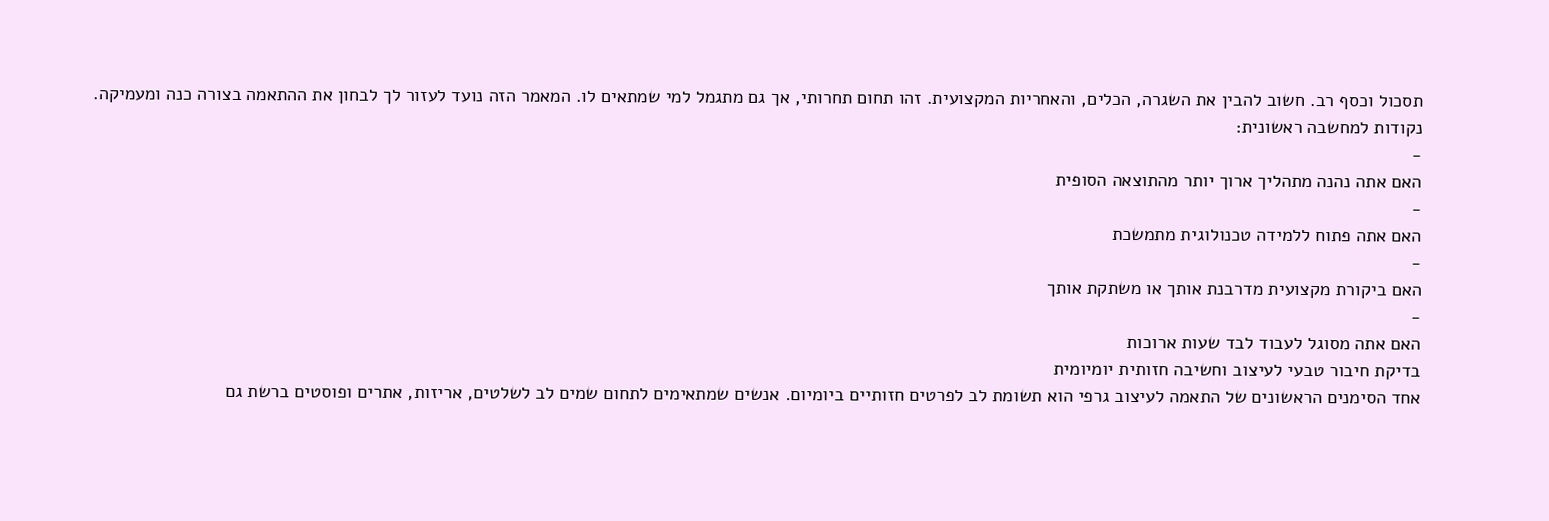תסכול וכסף רב. חשוב להבין את השגרה, הכלים, והאחריות המקצועית. זהו תחום תחרותי, אך גם מתגמל למי שמתאים לו. המאמר הזה נועד לעזור לך לבחון את ההתאמה בצורה כנה ומעמיקה.
נקודות למחשבה ראשונית:
-
האם אתה נהנה מתהליך ארוך יותר מהתוצאה הסופית
-
האם אתה פתוח ללמידה טכנולוגית מתמשכת
-
האם ביקורת מקצועית מדרבנת אותך או משתקת אותך
-
האם אתה מסוגל לעבוד לבד שעות ארוכות
בדיקת חיבור טבעי לעיצוב וחשיבה חזותית יומיומית
אחד הסימנים הראשונים של התאמה לעיצוב גרפי הוא תשומת לב לפרטים חזותיים ביומיום. אנשים שמתאימים לתחום שמים לב לשלטים, אריזות, אתרים ופוסטים ברשת גם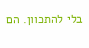בלי להתכוון. הם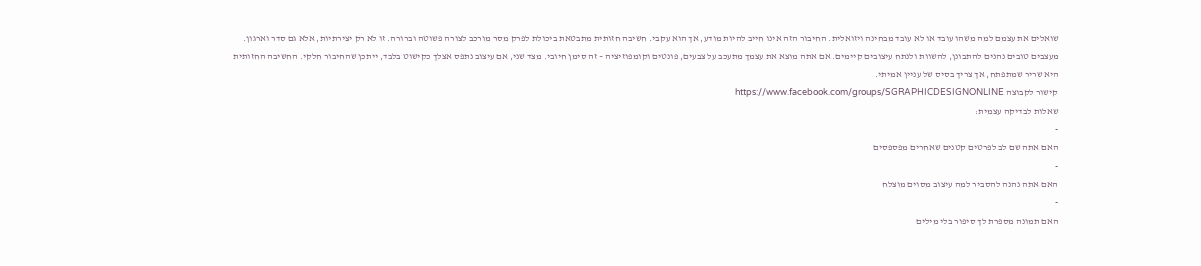שואלים את עצמם למה משהו עובד או לא עובד מבחינה ויזואלית. החיבור הזה אינו חייב להיות מודע, אך הוא עקבי. חשיבה חזותית מתבטאת ביכולת לפרק מסר מורכב לצורה פשוטה וברורה. זו לא רק יצירתיות, אלא גם סדר וארגון. מעצבים טובים נהנים להתבונן, להשוות ולנתח עיצובים קיימים. אם אתה מוצא את עצמך מתעכב על צבעים, פונטים וקומפוזיציה – זה סימן חיובי. מצד שני, אם עיצוב נתפס אצלך כקישוט בלבד, ייתכן שהחיבור חלקי. החשיבה החזותית היא שריר שמתפתח, אך צריך בסיס של עניין אמיתי.
קישור לקבוצה https://www.facebook.com/groups/SGRAPHICDESIGNONLINE
שאלות לבדיקה עצמית:
-
האם אתה שם לב לפרטים קטנים שאחרים מפספסים
-
האם אתה נהנה להסביר למה עיצוב מסוים מוצלח
-
האם תמונה מספרת לך סיפור בלי מילים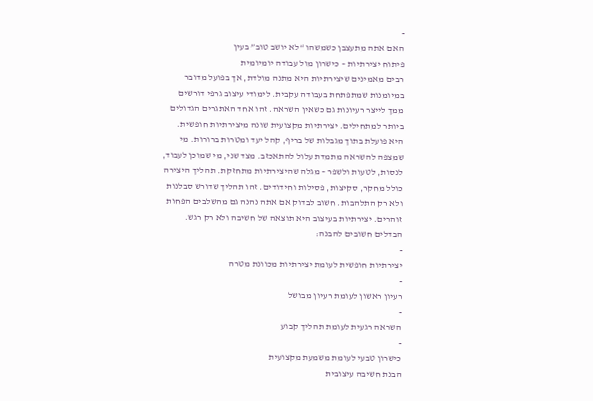-
האם אתה מתעצבן כשמשהו “לא יושב טוב” בעין
פיתוח יצירתיות – כישרון מול עבודה יומיומית
רבים מאמינים שיצירתיות היא מתנה מולדת, אך בפועל מדובר במיומנות שמתפתחת בעבודה עקבית. לימודי עיצוב גרפי דורשים ממך לייצר רעיונות גם כשאין השראה. זהו אחד האתגרים הגדולים ביותר למתחילים. יצירתיות מקצועית שונה מיצירתיות חופשית. היא פועלת בתוך מגבלות של בריף, קהל יעד ומטרות ברורות. מי שמצפה להשראה מתמדת עלול להתאכזב. מצד שני, מי שמוכן לעבוד, לנסות, לטעות ולשפר – מגלה שהיצירתיות מתחזקת. תהליך היצירה כולל מחקר, סקיצות, פסילות וחידודים. זהו תהליך שדורש סבלנות ולא רק התלהבות. חשוב לבדוק אם אתה נהנה גם מהשלבים הפחות זוהרים. יצירתיות בעיצוב היא תוצאה של חשיבה ולא רק רגש.
הבדלים חשובים להבנה:
-
יצירתיות חופשית לעומת יצירתיות מכוונת מטרה
-
רעיון ראשון לעומת רעיון מבושל
-
השראה רגעית לעומת תהליך קבוע
-
כישרון טבעי לעומת משמעת מקצועית
הבנת חשיבה עיצובית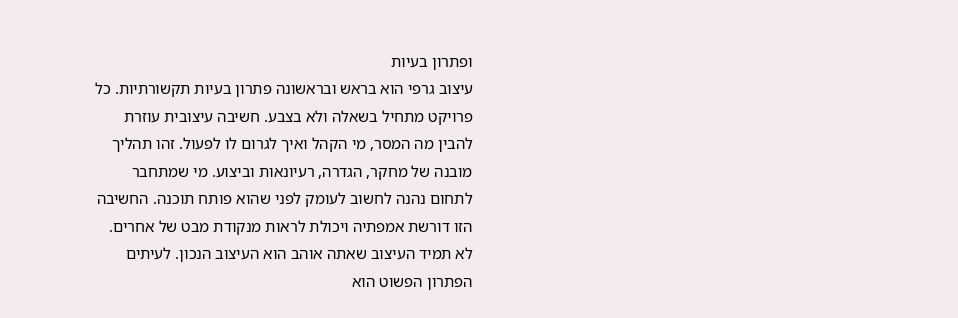ופתרון בעיות
עיצוב גרפי הוא בראש ובראשונה פתרון בעיות תקשורתיות. כל פרויקט מתחיל בשאלה ולא בצבע. חשיבה עיצובית עוזרת להבין מה המסר, מי הקהל ואיך לגרום לו לפעול. זהו תהליך מובנה של מחקר, הגדרה, רעיונאות וביצוע. מי שמתחבר לתחום נהנה לחשוב לעומק לפני שהוא פותח תוכנה. החשיבה הזו דורשת אמפתיה ויכולת לראות מנקודת מבט של אחרים. לא תמיד העיצוב שאתה אוהב הוא העיצוב הנכון. לעיתים הפתרון הפשוט הוא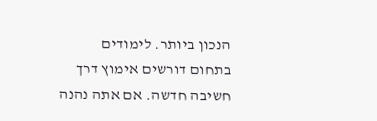הנכון ביותר. לימודים בתחום דורשים אימוץ דרך חשיבה חדשה. אם אתה נהנה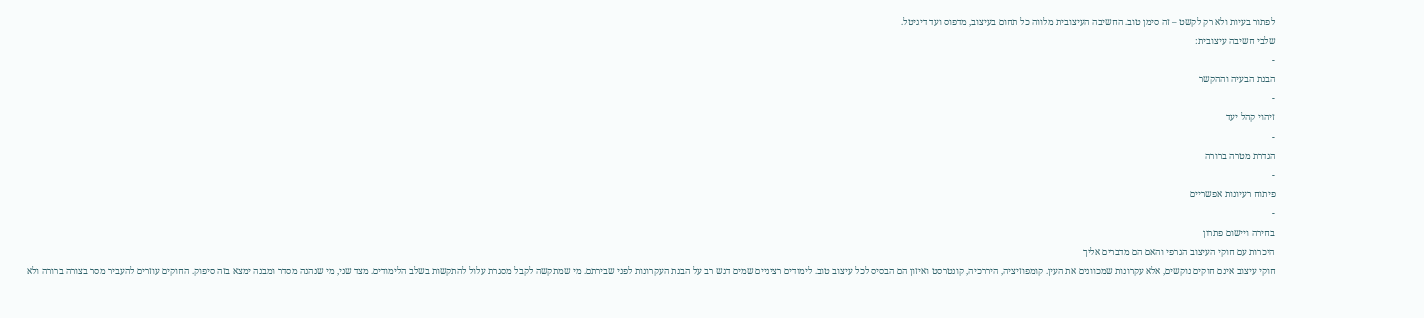לפתור בעיות ולא רק לקשט – זה סימן טוב. החשיבה העיצובית מלווה כל תחום בעיצוב, מדפוס ועד דיגיטל.
שלבי חשיבה עיצובית:
-
הבנת הבעיה וההקשר
-
זיהוי קהל יעד
-
הגדרת מטרה ברורה
-
פיתוח רעיונות אפשריים
-
בחירה ויישום פתרון
היכרות עם חוקי העיצוב הגרפי והאם הם מדברים אליך
חוקי עיצוב אינם חוקים נוקשים, אלא עקרונות שמכוונים את העין. קומפוזיציה, היררכיה, קונטרסט ואיזון הם הבסיס לכל עיצוב טוב. לימודים רציניים שמים דגש רב על הבנת העקרונות לפני שבירתם. מי שמתקשה לקבל מסגרת עלול להתקשות בשלב הלימודים. מצד שני, מי שנהנה מסדר ומבנה ימצא בזה סיפוק. החוקים עוזרים להעביר מסר בצורה ברורה ולא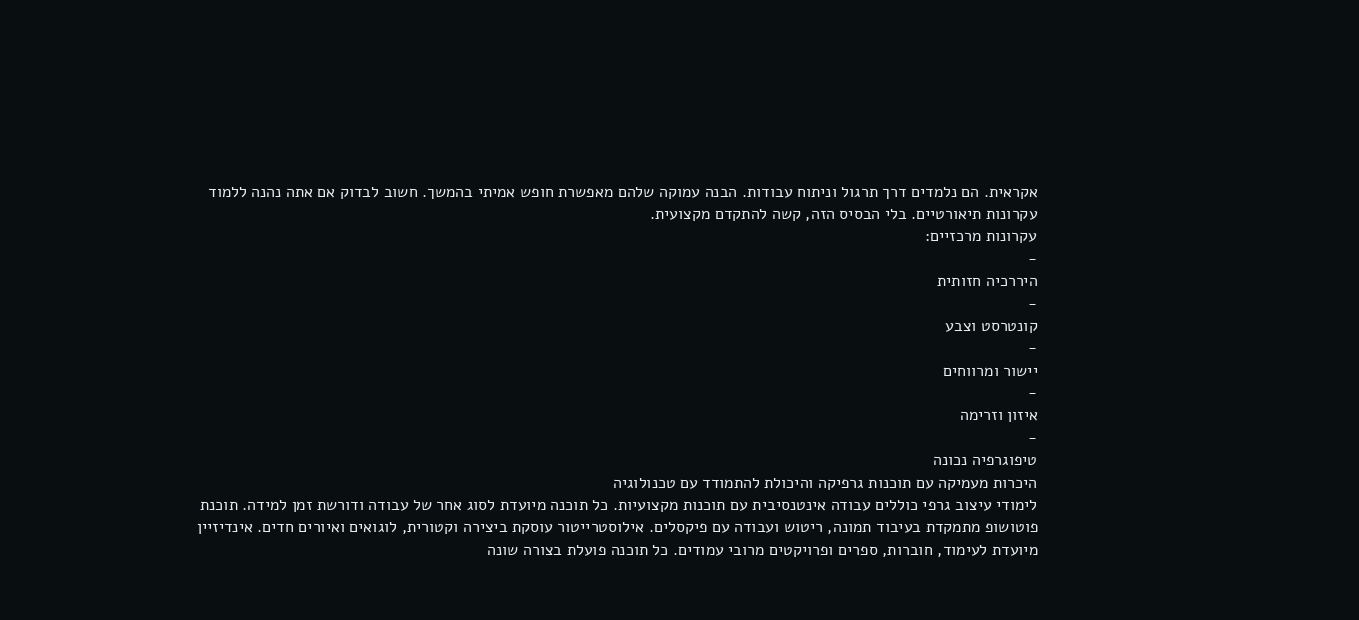אקראית. הם נלמדים דרך תרגול וניתוח עבודות. הבנה עמוקה שלהם מאפשרת חופש אמיתי בהמשך. חשוב לבדוק אם אתה נהנה ללמוד עקרונות תיאורטיים. בלי הבסיס הזה, קשה להתקדם מקצועית.
עקרונות מרכזיים:
-
היררכיה חזותית
-
קונטרסט וצבע
-
יישור ומרווחים
-
איזון וזרימה
-
טיפוגרפיה נכונה
היכרות מעמיקה עם תוכנות גרפיקה והיכולת להתמודד עם טכנולוגיה
לימודי עיצוב גרפי כוללים עבודה אינטנסיבית עם תוכנות מקצועיות. כל תוכנה מיועדת לסוג אחר של עבודה ודורשת זמן למידה. תוכנת פוטושופ מתמקדת בעיבוד תמונה, ריטוש ועבודה עם פיקסלים. אילוסטרייטור עוסקת ביצירה וקטורית, לוגואים ואיורים חדים. אינדיזיין מיועדת לעימוד, חוברות, ספרים ופרויקטים מרובי עמודים. כל תוכנה פועלת בצורה שונה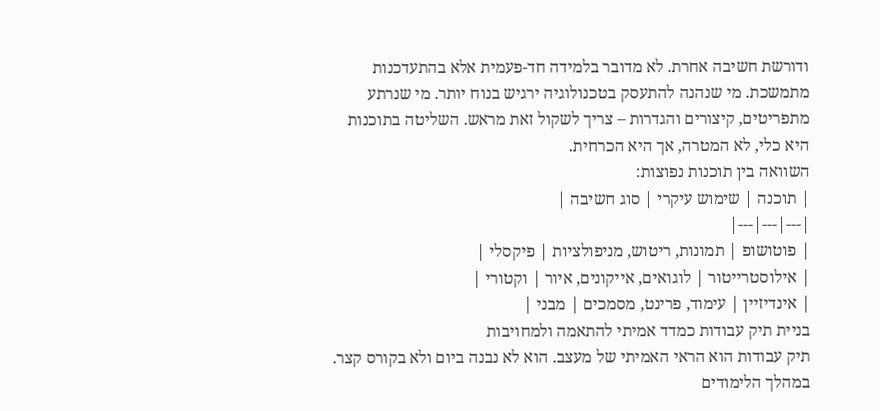ודורשת חשיבה אחרת. לא מדובר בלמידה חד-פעמית אלא בהתעדכנות מתמשכת. מי שנהנה להתעסק בטכנולוגיה ירגיש בנוח יותר. מי שנרתע מתפריטים, קיצורים והגדרות – צריך לשקול זאת מראש. השליטה בתוכנות היא כלי, לא המטרה, אך היא הכרחית.
השוואה בין תוכנות נפוצות:
| תוכנה | שימוש עיקרי | סוג חשיבה |
|---|---|---|
| פוטושופ | תמונות, ריטוש, מניפולציות | פיקסלי |
| אילוסטרייטור | לוגואים, אייקונים, איור | וקטורי |
| אינדיזיין | עימוד, פרינט, מסמכים | מבני |
בניית תיק עבודות כמדד אמיתי להתאמה ולמחויבות
תיק עבודות הוא הראי האמיתי של מעצב. הוא לא נבנה ביום ולא בקורס קצר. במהלך הלימודים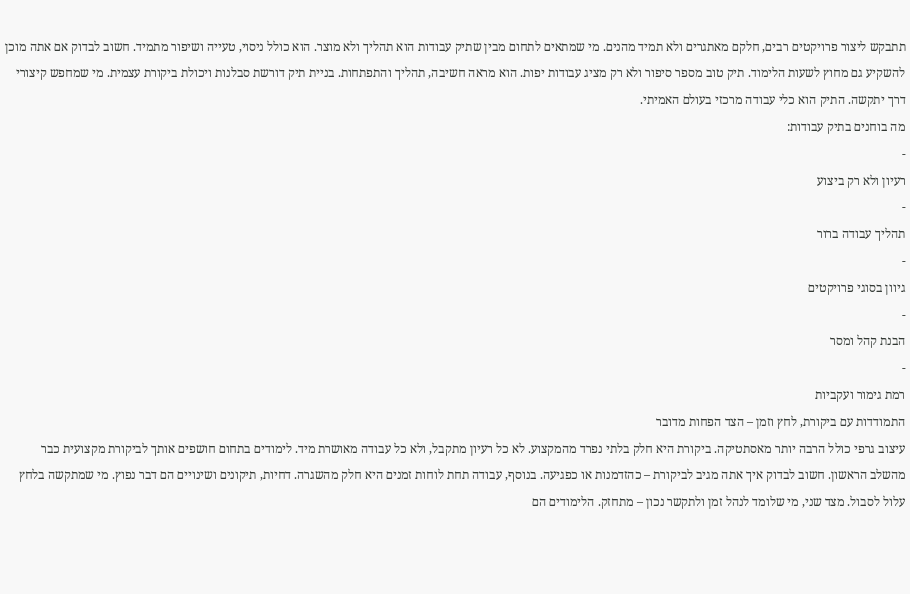תתבקש ליצור פרויקטים רבים, חלקם מאתגרים ולא תמיד מהנים. מי שמתאים לתחום מבין שתיק עבודות הוא תהליך ולא מוצר. הוא כולל ניסוי, טעייה ושיפור מתמיד. חשוב לבדוק אם אתה מוכן להשקיע גם מחוץ לשעות הלימוד. תיק טוב מספר סיפור ולא רק מציג עבודות יפות. הוא מראה חשיבה, תהליך והתפתחות. בניית תיק דורשת סבלנות ויכולת ביקורת עצמית. מי שמחפש קיצורי דרך יתקשה. התיק הוא כלי עבודה מרכזי בעולם האמיתי.
מה בוחנים בתיק עבודות:
-
רעיון ולא רק ביצוע
-
תהליך עבודה ברור
-
גיוון בסוגי פרויקטים
-
הבנת קהל ומסר
-
רמת גימור ועקביות
התמודדות עם ביקורת, לחץ וזמן – הצד הפחות מדובר
עיצוב גרפי כולל הרבה יותר מאסתטיקה. ביקורת היא חלק בלתי נפרד מהמקצוע. לא כל רעיון מתקבל, ולא כל עבודה מאושרת מיד. לימודים בתחום חושפים אותך לביקורת מקצועית כבר מהשלב הראשון. חשוב לבדוק איך אתה מגיב לביקורת – כהזדמנות או כפגיעה. בנוסף, עבודה תחת לוחות זמנים היא חלק מהשגרה. דחיות, תיקונים ושינויים הם דבר נפוץ. מי שמתקשה בלחץ עלול לסבול. מצד שני, מי שלומד לנהל זמן ולתקשר נכון – מתחזק. הלימודים הם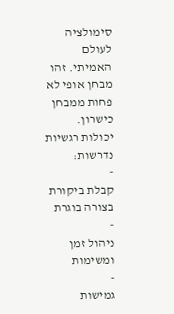סימולציה לעולם האמיתי. זהו מבחן אופי לא פחות ממבחן כישרון.
יכולות רגשיות נדרשות:
-
קבלת ביקורת בצורה בוגרת
-
ניהול זמן ומשימות
-
גמישות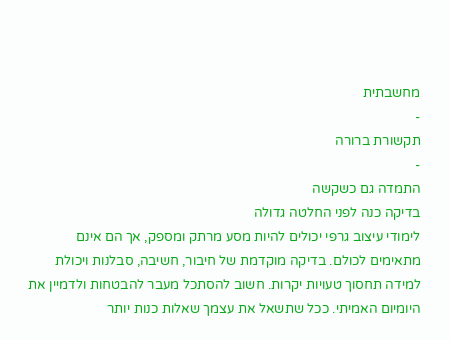מחשבתית
-
תקשורת ברורה
-
התמדה גם כשקשה
בדיקה כנה לפני החלטה גדולה
לימודי עיצוב גרפי יכולים להיות מסע מרתק ומספק, אך הם אינם מתאימים לכולם. בדיקה מוקדמת של חיבור, חשיבה, סבלנות ויכולת למידה תחסוך טעויות יקרות. חשוב להסתכל מעבר להבטחות ולדמיין את היומיום האמיתי. ככל שתשאל את עצמך שאלות כנות יותר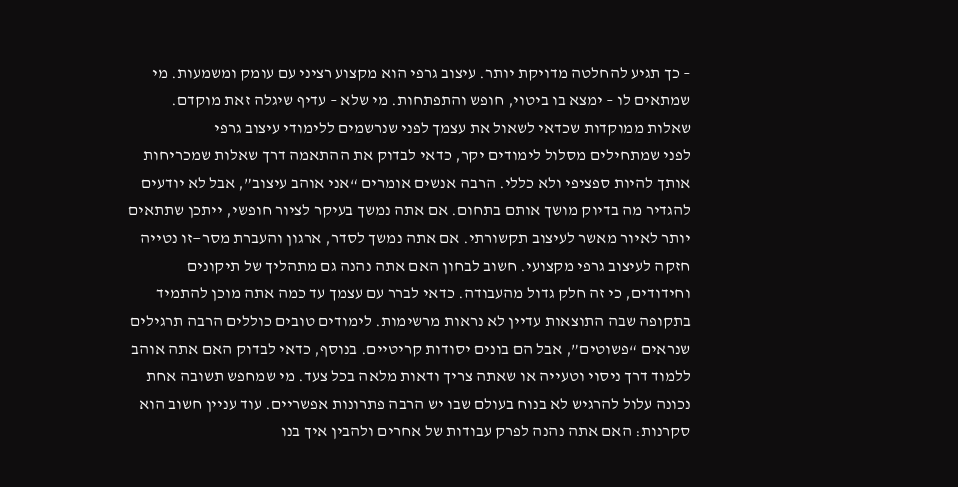– כך תגיע להחלטה מדויקת יותר. עיצוב גרפי הוא מקצוע רציני עם עומק ומשמעות. מי שמתאים לו – ימצא בו ביטוי, חופש והתפתחות. מי שלא – עדיף שיגלה זאת מוקדם.
שאלות ממוקדות שכדאי לשאול את עצמך לפני שנרשמים ללימודי עיצוב גרפי
לפני שמתחילים מסלול לימודים יקר, כדאי לבדוק את ההתאמה דרך שאלות שמכריחות אותך להיות ספציפי ולא כללי. הרבה אנשים אומרים “אני אוהב עיצוב”, אבל לא יודעים להגדיר מה בדיוק מושך אותם בתחום. אם אתה נמשך בעיקר לציור חופשי, ייתכן שתתאים יותר לאיור מאשר לעיצוב תקשורתי. אם אתה נמשך לסדר, ארגון והעברת מסר—זו נטייה חזקה לעיצוב גרפי מקצועי. חשוב לבחון האם אתה נהנה גם מתהליך של תיקונים וחידודים, כי זה חלק גדול מהעבודה. כדאי לברר עם עצמך עד כמה אתה מוכן להתמיד בתקופה שבה התוצאות עדיין לא נראות מרשימות. לימודים טובים כוללים הרבה תרגילים שנראים “פשוטים”, אבל הם בונים יסודות קריטיים. בנוסף, כדאי לבדוק האם אתה אוהב ללמוד דרך ניסוי וטעייה או שאתה צריך ודאות מלאה בכל צעד. מי שמחפש תשובה אחת נכונה עלול להרגיש לא בנוח בעולם שבו יש הרבה פתרונות אפשריים. עוד עניין חשוב הוא סקרנות: האם אתה נהנה לפרק עבודות של אחרים ולהבין איך בנו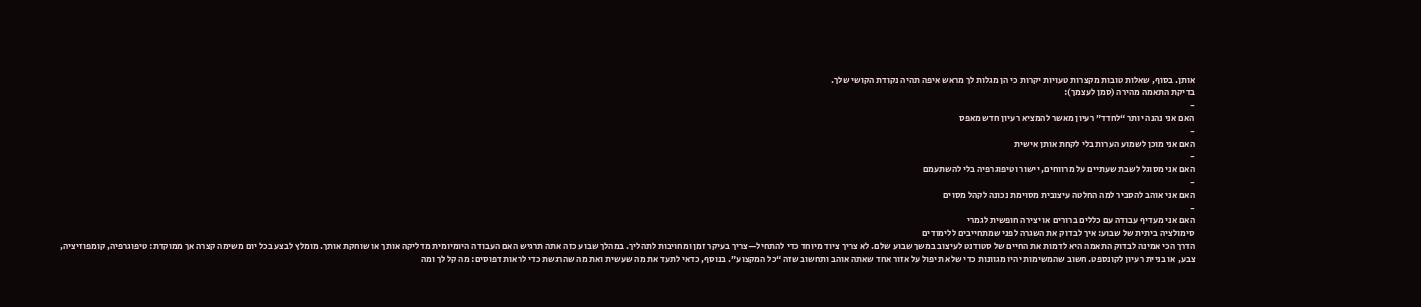אותן. בסוף, שאלות טובות מקצרות טעויות יקרות כי הן מגלות לך מראש איפה תהיה נקודת הקושי שלך.
בדיקת התאמה מהירה (סמן לעצמך):
-
האם אני נהנה יותר “לחדד” רעיון מאשר להמציא רעיון חדש מאפס
-
האם אני מוכן לשמוע הערות בלי לקחת אותן אישית
-
האם אני מסוגל לשבת שעתיים על מרווחים, יישור וטיפוגרפיה בלי להשתעמם
-
האם אני אוהב להסביר למה החלטה עיצובית מסוימת נכונה לקהל מסוים
-
האם אני מעדיף עבודה עם כללים ברורים או יצירה חופשית לגמרי
סימולציה ביתית של שבוע: איך לבדוק את השגרה לפני שמתחייבים ללימודים
הדרך הכי אמינה לבדוק התאמה היא לדמות את החיים של סטודנט לעיצוב במשך שבוע שלם. לא צריך ציוד מיוחד כדי להתחיל—צריך בעיקר זמן ומחויבות לתהליך. במהלך שבוע כזה אתה תרגיש האם העבודה היומיומית מדליקה אותך או שוחקת אותך. מומלץ לבצע בכל יום משימה קצרה אך ממוקדת: טיפוגרפיה, קומפוזיציה, צבע, או בניית רעיון לקונספט. חשוב שהמשימות יהיו מגוונות כדי שלא תיפול על אזור אחד שאתה אוהב ותחשוב שזה “כל המקצוע”. בנוסף, כדאי לתעד את מה שעשית ואת מה שהרגשת כדי לראות דפוסים: מה קל לך ומה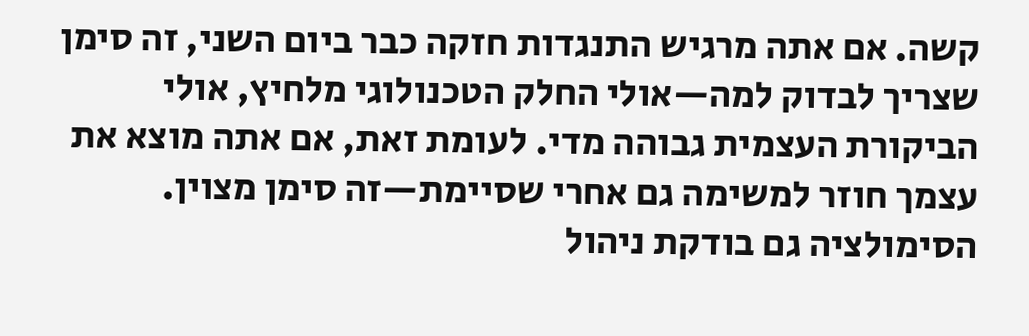קשה. אם אתה מרגיש התנגדות חזקה כבר ביום השני, זה סימן שצריך לבדוק למה—אולי החלק הטכנולוגי מלחיץ, אולי הביקורת העצמית גבוהה מדי. לעומת זאת, אם אתה מוצא את עצמך חוזר למשימה גם אחרי שסיימת—זה סימן מצוין. הסימולציה גם בודקת ניהול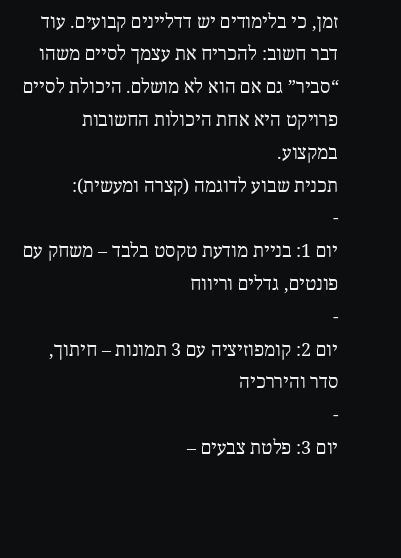זמן, כי בלימודים יש דדליינים קבועים. עוד דבר חשוב: להכריח את עצמך לסיים משהו “סביר” גם אם הוא לא מושלם. היכולת לסיים פרויקט היא אחת היכולות החשובות במקצוע.
תכנית שבוע לדוגמה (קצרה ומעשית):
-
יום 1: בניית מודעת טקסט בלבד – משחק עם פונטים, גדלים וריווח
-
יום 2: קומפוזיציה עם 3 תמונות – חיתוך, סדר והיררכיה
-
יום 3: פלטת צבעים –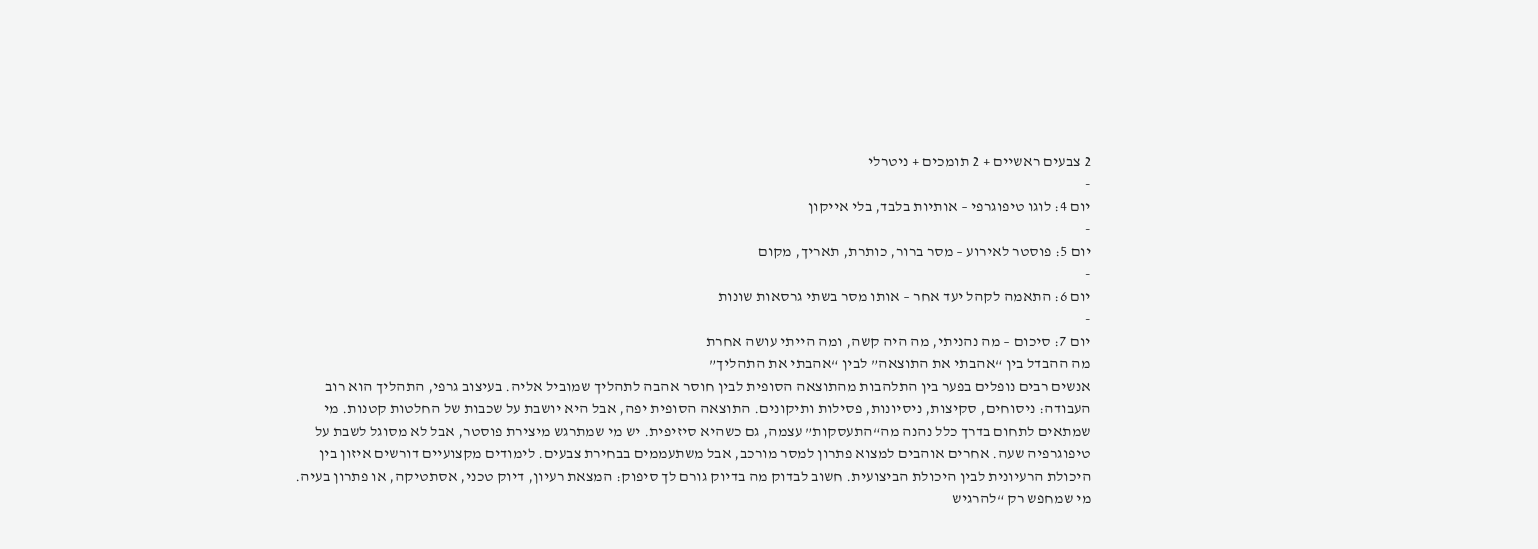2 צבעים ראשיים + 2 תומכים + ניטרלי
-
יום 4: לוגו טיפוגרפי – אותיות בלבד, בלי אייקון
-
יום 5: פוסטר לאירוע – מסר ברור, כותרת, תאריך, מקום
-
יום 6: התאמה לקהל יעד אחר – אותו מסר בשתי גרסאות שונות
-
יום 7: סיכום – מה נהניתי, מה היה קשה, ומה הייתי עושה אחרת
מה ההבדל בין “אהבתי את התוצאה” לבין “אהבתי את התהליך”
אנשים רבים נופלים בפער בין התלהבות מהתוצאה הסופית לבין חוסר אהבה לתהליך שמוביל אליה. בעיצוב גרפי, התהליך הוא רוב העבודה: ניסוחים, סקיצות, ניסיונות, פסילות ותיקונים. התוצאה הסופית יפה, אבל היא יושבת על שכבות של החלטות קטנות. מי שמתאים לתחום בדרך כלל נהנה מה“התעסקות” עצמה, גם כשהיא סיזיפית. יש מי שמתרגש מיצירת פוסטר, אבל לא מסוגל לשבת על טיפוגרפיה שעה. אחרים אוהבים למצוא פתרון למסר מורכב, אבל משתעממים בבחירת צבעים. לימודים מקצועיים דורשים איזון בין היכולת הרעיונית לבין היכולת הביצועית. חשוב לבדוק מה בדיוק גורם לך סיפוק: המצאת רעיון, דיוק טכני, אסתטיקה, או פתרון בעיה. מי שמחפש רק “להרגיש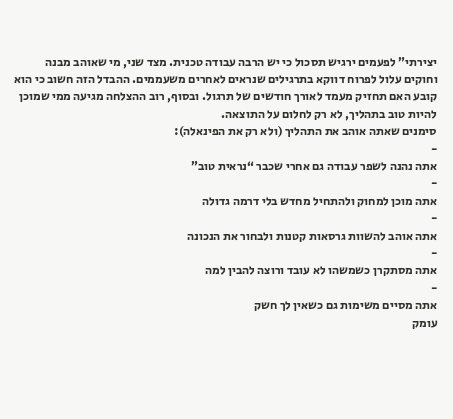יצירתי” לפעמים ירגיש תסכול כי יש הרבה עבודה טכנית. מצד שני, מי שאוהב מבנה וחוקים עלול לפרוח דווקא בתרגילים שנראים לאחרים משעממים. ההבדל הזה חשוב כי הוא קובע האם תחזיק מעמד לאורך חודשים של תרגול. ובסוף, רוב ההצלחה מגיעה ממי שמוכן להיות טוב בתהליך, לא רק לחלום על התוצאה.
סימנים שאתה אוהב את התהליך (ולא רק את הפינאלה):
-
אתה נהנה לשפר עבודה גם אחרי שכבר “נראית טוב”
-
אתה מוכן למחוק ולהתחיל מחדש בלי דרמה גדולה
-
אתה אוהב להשוות גרסאות קטנות ולבחור את הנכונה
-
אתה מסתקרן כשמשהו לא עובד ורוצה להבין למה
-
אתה מסיים משימות גם כשאין לך חשק
עומק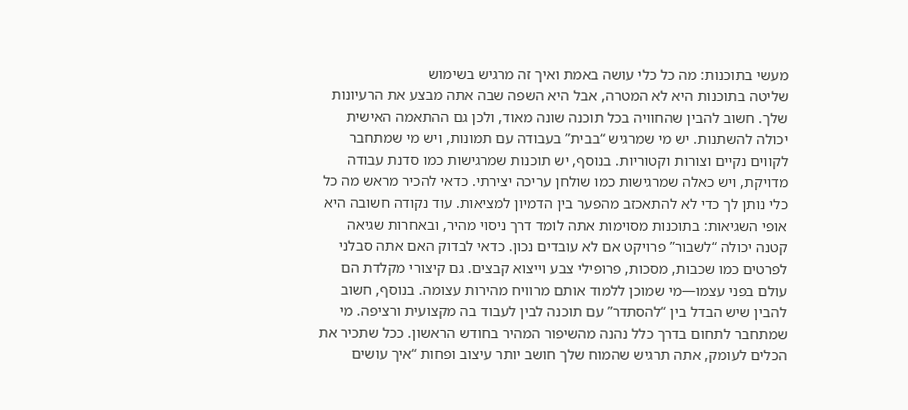מעשי בתוכנות: מה כל כלי עושה באמת ואיך זה מרגיש בשימוש
שליטה בתוכנות היא לא המטרה, אבל היא השפה שבה אתה מבצע את הרעיונות שלך. חשוב להבין שהחוויה בכל תוכנה שונה מאוד, ולכן גם ההתאמה האישית יכולה להשתנות. יש מי שמרגיש “בבית” בעבודה עם תמונות, ויש מי שמתחבר לקווים נקיים וצורות וקטוריות. בנוסף, יש תוכנות שמרגישות כמו סדנת עבודה מדויקת, ויש כאלה שמרגישות כמו שולחן עריכה יצירתי. כדאי להכיר מראש מה כל כלי נותן לך כדי לא להתאכזב מהפער בין הדמיון למציאות. עוד נקודה חשובה היא אופי השגיאות: בתוכנות מסוימות אתה לומד דרך ניסוי מהיר, ובאחרות שגיאה קטנה יכולה “לשבור” פרויקט אם לא עובדים נכון. כדאי לבדוק האם אתה סבלני לפרטים כמו שכבות, מסכות, פרופילי צבע וייצוא קבצים. גם קיצורי מקלדת הם עולם בפני עצמו—מי שמוכן ללמוד אותם מרוויח מהירות עצומה. בנוסף, חשוב להבין שיש הבדל בין “להסתדר” עם תוכנה לבין לעבוד בה מקצועית ורציפה. מי שמתחבר לתחום בדרך כלל נהנה מהשיפור המהיר בחודש הראשון. ככל שתכיר את הכלים לעומק, אתה תרגיש שהמוח שלך חושב יותר עיצוב ופחות “איך עושים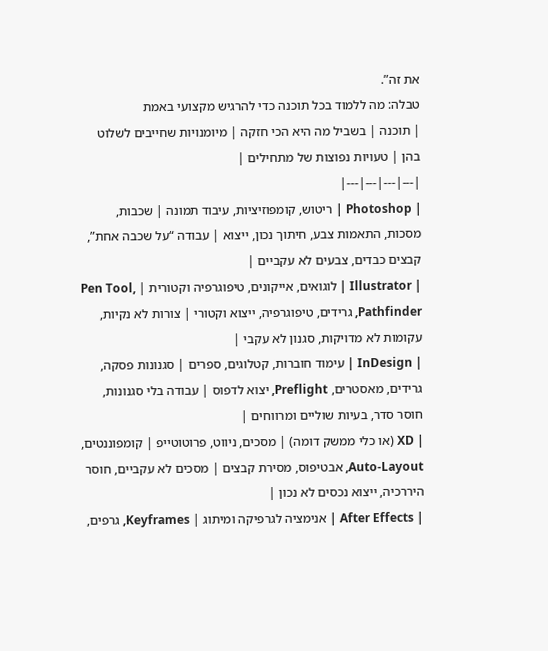את זה”.
טבלה: מה ללמוד בכל תוכנה כדי להרגיש מקצועי באמת
| תוכנה | בשביל מה היא הכי חזקה | מיומנויות שחייבים לשלוט בהן | טעויות נפוצות של מתחילים |
|---|---|---|---|
| Photoshop | ריטוש, קומפוזיציות, עיבוד תמונה | שכבות, מסכות, התאמות צבע, חיתוך נכון, ייצוא | עבודה “על שכבה אחת”, קבצים כבדים, צבעים לא עקביים |
| Illustrator | לוגואים, אייקונים, טיפוגרפיה וקטורית | Pen Tool, Pathfinder, גרידים, טיפוגרפיה, ייצוא וקטורי | צורות לא נקיות, עקומות לא מדויקות, סגנון לא עקבי |
| InDesign | עימוד חוברות, קטלוגים, ספרים | סגנונות פסקה, גרידים, מאסטרים, Preflight, יצוא לדפוס | עבודה בלי סגנונות, חוסר סדר, בעיות שוליים ומרווחים |
| XD (או כלי ממשק דומה) | מסכים, ניווט, פרוטוטייפ | קומפוננטים, Auto-Layout, אבטיפוס, מסירת קבצים | מסכים לא עקביים, חוסר היררכיה, ייצוא נכסים לא נכון |
| After Effects | אנימציה לגרפיקה ומיתוג | Keyframes, גרפים,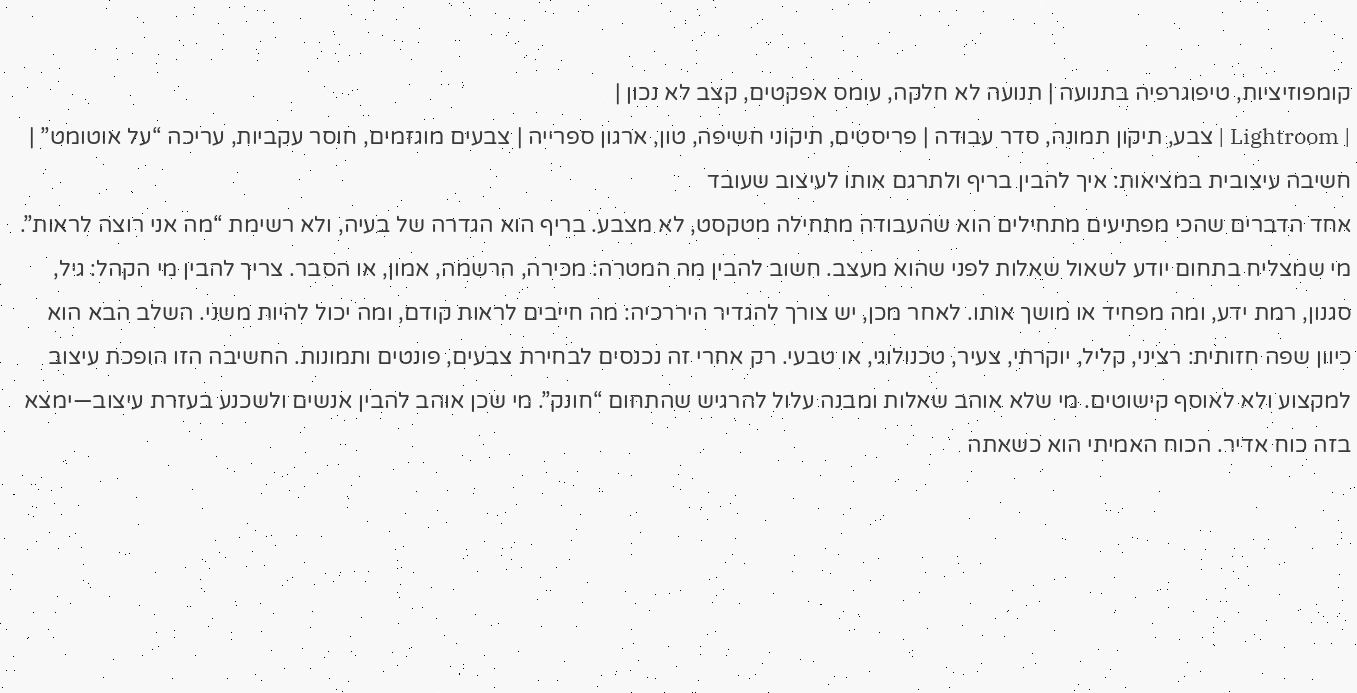קומפוזיציות, טיפוגרפיה בתנועה | תנועה לא חלקה, עומס אפקטים, קצב לא נכון |
| Lightroom | צבע, תיקון תמונה, סדר עבודה | פריסטים, תיקוני חשיפה, טון, ארגון ספרייה | צבעים מוגזמים, חוסר עקביות, עריכה “על אוטומט” |
חשיבה עיצובית במציאות: איך להבין בריף ולתרגם אותו לעיצוב שעובד
אחד הדברים שהכי מפתיעים מתחילים הוא שהעבודה מתחילה מטקסט, לא מצבע. בריף הוא הגדרה של בעיה, ולא רשימת “מה אני רוצה לראות”. מי שמצליח בתחום יודע לשאול שאלות לפני שהוא מעצב. חשוב להבין מה המטרה: מכירה, הרשמה, אמון, או הסבר. צריך להבין מי הקהל: גיל, סגנון, רמת ידע, ומה מפחיד או מושך אותו. לאחר מכן, יש צורך להגדיר היררכיה: מה חייבים לראות קודם, ומה יכול להיות משני. השלב הבא הוא כיוון שפה חזותית: רציני, קליל, יוקרתי, צעיר, טכנולוגי, או טבעי. רק אחרי זה נכנסים לבחירת צבעים, פונטים ותמונות. החשיבה הזו הופכת עיצוב למקצוע ולא לאוסף קישוטים. מי שלא אוהב שאלות ומבנה עלול להרגיש שהתחום “חונק”. מי שכן אוהב להבין אנשים ולשכנע בעזרת עיצוב—ימצא בזה כוח אדיר. הכוח האמיתי הוא כשאתה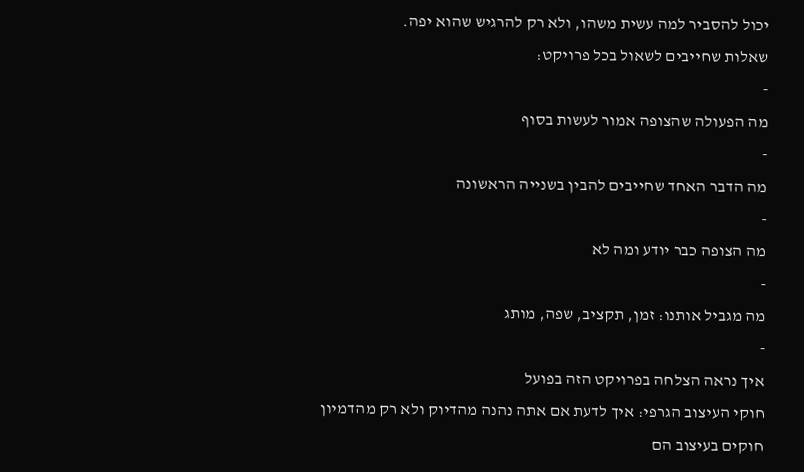יכול להסביר למה עשית משהו, ולא רק להרגיש שהוא יפה.
שאלות שחייבים לשאול בכל פרויקט:
-
מה הפעולה שהצופה אמור לעשות בסוף
-
מה הדבר האחד שחייבים להבין בשנייה הראשונה
-
מה הצופה כבר יודע ומה לא
-
מה מגביל אותנו: זמן, תקציב, שפה, מותג
-
איך נראה הצלחה בפרויקט הזה בפועל
חוקי העיצוב הגרפי: איך לדעת אם אתה נהנה מהדיוק ולא רק מהדמיון
חוקים בעיצוב הם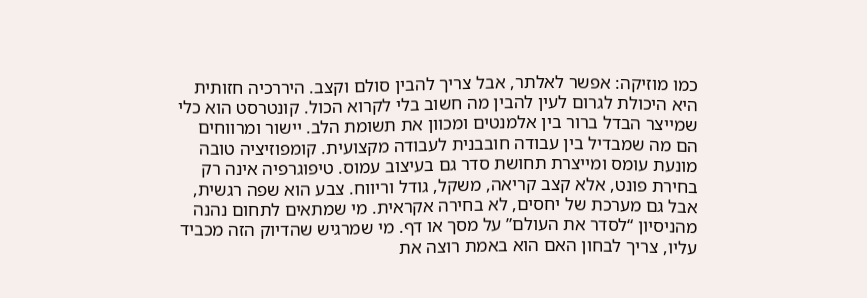כמו מוזיקה: אפשר לאלתר, אבל צריך להבין סולם וקצב. היררכיה חזותית היא היכולת לגרום לעין להבין מה חשוב בלי לקרוא הכול. קונטרסט הוא כלי שמייצר הבדל ברור בין אלמנטים ומכוון את תשומת הלב. יישור ומרווחים הם מה שמבדיל בין עבודה חובבנית לעבודה מקצועית. קומפוזיציה טובה מונעת עומס ומייצרת תחושת סדר גם בעיצוב עמוס. טיפוגרפיה אינה רק בחירת פונט, אלא קצב קריאה, משקל, גודל וריווח. צבע הוא שפה רגשית, אבל גם מערכת של יחסים, לא בחירה אקראית. מי שמתאים לתחום נהנה מהניסיון “לסדר את העולם” על מסך או דף. מי שמרגיש שהדיוק הזה מכביד עליו, צריך לבחון האם הוא באמת רוצה את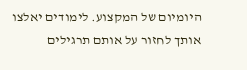היומיום של המקצוע. לימודים יאלצו אותך לחזור על אותם תרגילים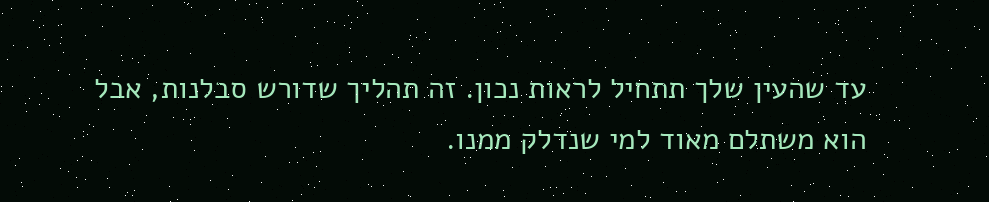עד שהעין שלך תתחיל לראות נכון. זה תהליך שדורש סבלנות, אבל הוא משתלם מאוד למי שנדלק ממנו.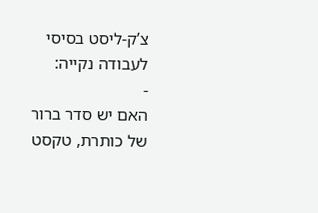צ’ק-ליסט בסיסי לעבודה נקייה:
-
האם יש סדר ברור של כותרת, טקסט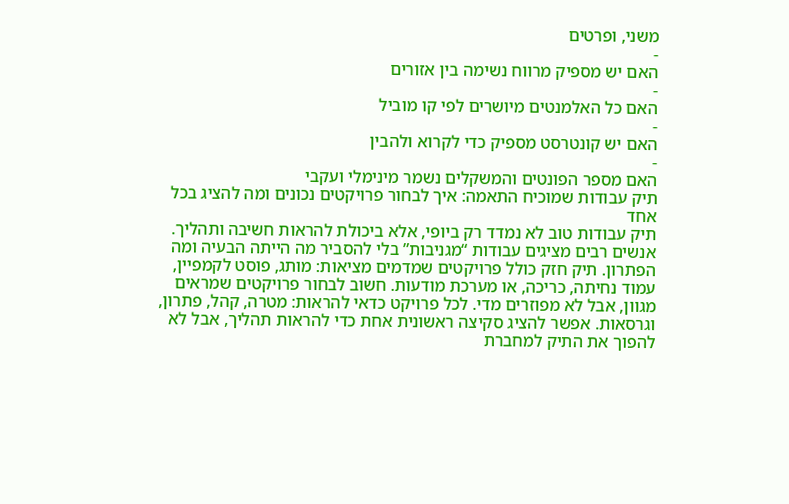משני, ופרטים
-
האם יש מספיק מרווח נשימה בין אזורים
-
האם כל האלמנטים מיושרים לפי קו מוביל
-
האם יש קונטרסט מספיק כדי לקרוא ולהבין
-
האם מספר הפונטים והמשקלים נשמר מינימלי ועקבי
תיק עבודות שמוכיח התאמה: איך לבחור פרויקטים נכונים ומה להציג בכל אחד
תיק עבודות טוב לא נמדד רק ביופי, אלא ביכולת להראות חשיבה ותהליך. אנשים רבים מציגים עבודות “מגניבות” בלי להסביר מה הייתה הבעיה ומה הפתרון. תיק חזק כולל פרויקטים שמדמים מציאות: מותג, פוסט לקמפיין, עמוד נחיתה, כריכה, או מערכת מודעות. חשוב לבחור פרויקטים שמראים מגוון, אבל לא מפוזרים מדי. לכל פרויקט כדאי להראות: מטרה, קהל, פתרון, וגרסאות. אפשר להציג סקיצה ראשונית אחת כדי להראות תהליך, אבל לא להפוך את התיק למחברת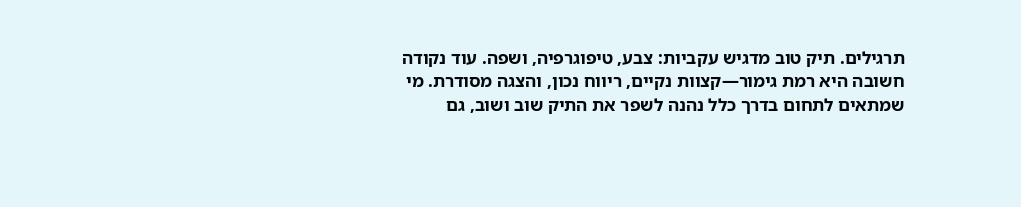תרגילים. תיק טוב מדגיש עקביות: צבע, טיפוגרפיה, ושפה. עוד נקודה חשובה היא רמת גימור—קצוות נקיים, ריווח נכון, והצגה מסודרת. מי שמתאים לתחום בדרך כלל נהנה לשפר את התיק שוב ושוב, גם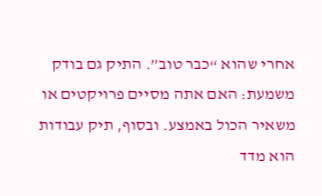אחרי שהוא “כבר טוב”. התיק גם בודק משמעת: האם אתה מסיים פרויקטים או משאיר הכול באמצע. ובסוף, תיק עבודות הוא מדד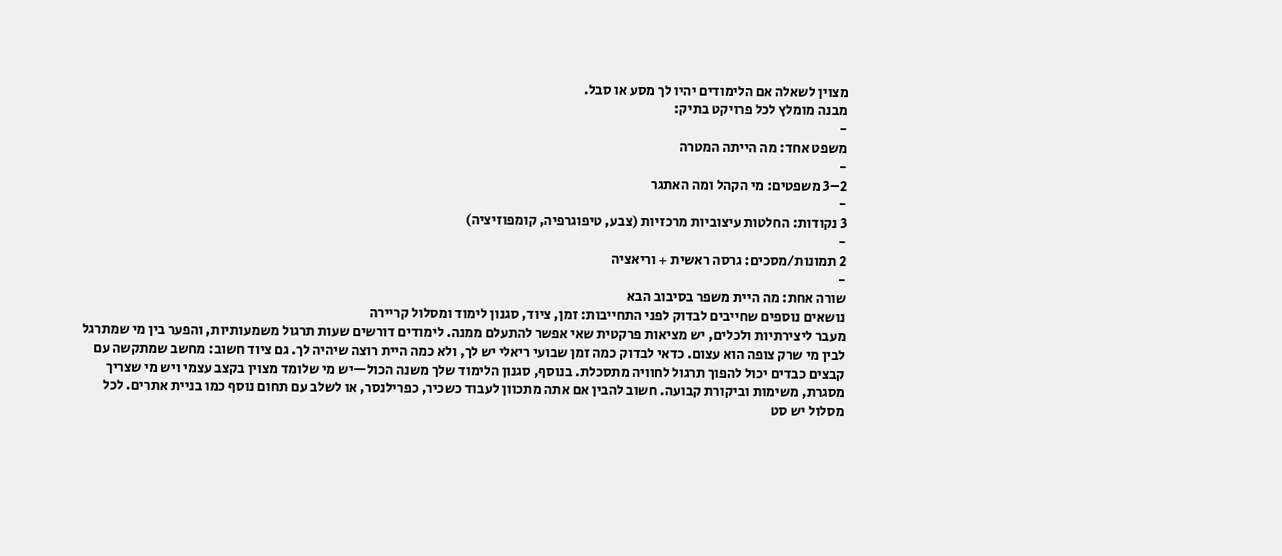מצוין לשאלה אם הלימודים יהיו לך מסע או סבל.
מבנה מומלץ לכל פרויקט בתיק:
-
משפט אחד: מה הייתה המטרה
-
2–3 משפטים: מי הקהל ומה האתגר
-
3 נקודות: החלטות עיצוביות מרכזיות (צבע, טיפוגרפיה, קומפוזיציה)
-
2 תמונות/מסכים: גרסה ראשית + וריאציה
-
שורה אחת: מה היית משפר בסיבוב הבא
נושאים נוספים שחייבים לבדוק לפני התחייבות: זמן, ציוד, סגנון לימוד ומסלול קריירה
מעבר ליצירתיות ולכלים, יש מציאות פרקטית שאי אפשר להתעלם ממנה. לימודים דורשים שעות תרגול משמעותיות, והפער בין מי שמתרגל לבין מי שרק צופה הוא עצום. כדאי לבדוק כמה זמן שבועי ריאלי יש לך, ולא כמה היית רוצה שיהיה לך. גם ציוד חשוב: מחשב שמתקשה עם קבצים כבדים יכול להפוך תרגול לחוויה מתסכלת. בנוסף, סגנון הלימוד שלך משנה הכול—יש מי שלומד מצוין בקצב עצמי ויש מי שצריך מסגרת, משימות וביקורת קבועה. חשוב להבין אם אתה מתכוון לעבוד כשכיר, כפרילנסר, או לשלב עם תחום נוסף כמו בניית אתרים. לכל מסלול יש סט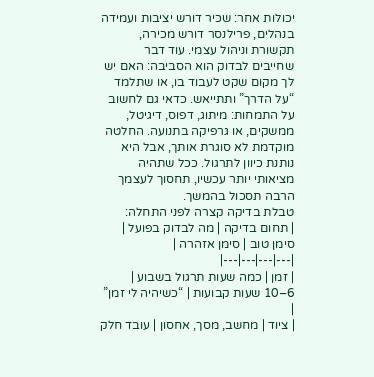יכולות אחר: שכיר דורש יציבות ועמידה בנהלים, פרילנסר דורש מכירה, תקשורת וניהול עצמי. עוד דבר שחייבים לבדוק הוא הסביבה: האם יש לך מקום שקט לעבוד בו, או שתלמד “על הדרך” ותתייאש. כדאי גם לחשוב על התמחות: מיתוג, דפוס, דיגיטל, ממשקים, או גרפיקה בתנועה. החלטה מוקדמת לא סוגרת אותך, אבל היא נותנת כיוון לתרגול. ככל שתהיה מציאותי יותר עכשיו, תחסוך לעצמך הרבה תסכול בהמשך.
טבלת בדיקה קצרה לפני התחלה:
| תחום בדיקה | מה לבדוק בפועל | סימן טוב | סימן אזהרה |
|---|---|---|---|
| זמן | כמה שעות תרגול בשבוע | 6–10 שעות קבועות | “כשיהיה לי זמן” |
| ציוד | מחשב, מסך, אחסון | עובד חלק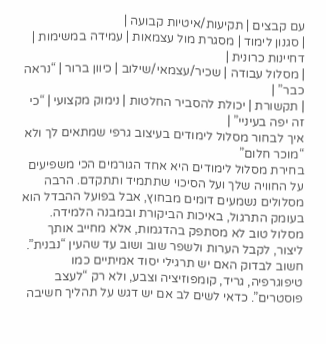עם קבצים | תקיעות/איטיות קבועה |
| סגנון לימוד | מסגרת מול עצמאות | עמידה במשימות | דחיינות כרונית |
| מסלול עבודה | שכיר/עצמאי/שילוב | כיוון ברור | “נראה כבר” |
| תקשורת | יכולת להסביר החלטות | נימוק מקצועי | “כי זה יפה בעיניי” |
איך לבחור מסלול לימודים בעיצוב גרפי שמתאים לך ולא “מוכר חלום”
בחירת מסלול לימודים היא אחד הגורמים הכי משפיעים על החוויה שלך ועל הסיכוי שתתמיד ותתקדם. הרבה מסלולים נשמעים דומים מבחוץ, אבל בפועל ההבדל הוא בעומק התרגול, באיכות הביקורת ובמבנה הלמידה. מסלול טוב לא מסתפק בהדגמות, אלא מחייב אותך ליצור, לקבל הערות ולשפר שוב ושוב עד שהעין “נבנית”. חשוב לבדוק האם יש תרגילי יסוד אמיתיים כמו טיפוגרפיה, גריד, קומפוזיציה וצבע, ולא רק “לעצב פוסטרים”. כדאי לשים לב אם יש דגש על תהליך חשיבה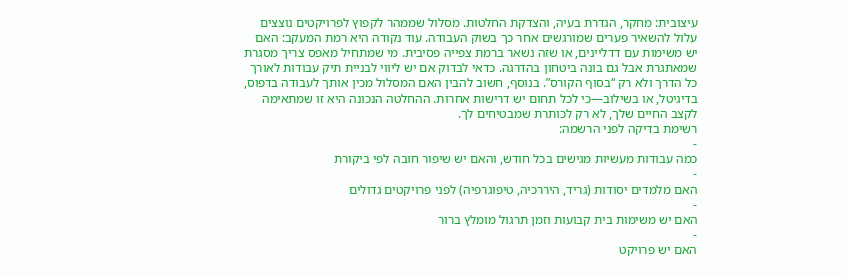עיצובית: מחקר, הגדרת בעיה, והצדקת החלטות. מסלול שממהר לקפוץ לפרויקטים נוצצים עלול להשאיר פערים שמורגשים אחר כך בשוק העבודה. עוד נקודה היא רמת המעקב: האם יש משימות עם דדליינים, או שזה נשאר ברמת צפייה פסיבית. מי שמתחיל מאפס צריך מסגרת שמאתגרת אבל גם בונה ביטחון בהדרגה. כדאי לבדוק אם יש ליווי לבניית תיק עבודות לאורך כל הדרך ולא רק “בסוף הקורס”. בנוסף, חשוב להבין האם המסלול מכין אותך לעבודה בדפוס, בדיגיטל, או בשילוב—כי לכל תחום יש דרישות אחרות. ההחלטה הנכונה היא זו שמתאימה לקצב החיים שלך, לא רק לכותרת שמבטיחים לך.
רשימת בדיקה לפני הרשמה:
-
כמה עבודות מעשיות מגישים בכל חודש, והאם יש שיפור חובה לפי ביקורת
-
האם מלמדים יסודות (גריד, היררכיה, טיפוגרפיה) לפני פרויקטים גדולים
-
האם יש משימות בית קבועות וזמן תרגול מומלץ ברור
-
האם יש פרויקט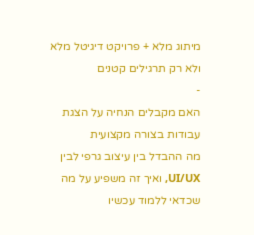מיתוג מלא + פרויקט דיגיטל מלא ולא רק תרגילים קטנים
-
האם מקבלים הנחיה על הצגת עבודות בצורה מקצועית
מה ההבדל בין עיצוב גרפי לבין UI/UX, ואיך זה משפיע על מה שכדאי ללמוד עכשיו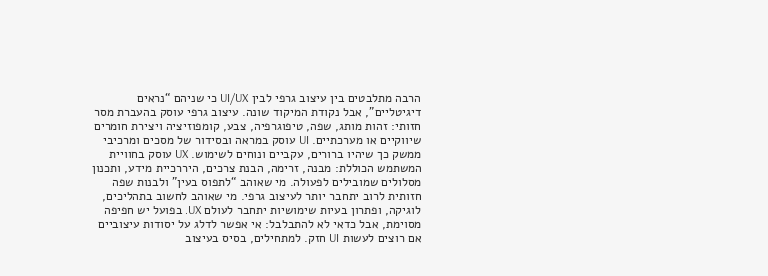הרבה מתלבטים בין עיצוב גרפי לבין UI/UX כי שניהם “נראים דיגיטליים”, אבל נקודת המיקוד שונה. עיצוב גרפי עוסק בהעברת מסר חזותי: זהות מותג, שפה, טיפוגרפיה, צבע, קומפוזיציה ויצירת חומרים שיווקיים או מערכתיים. UI עוסק במראה ובסידור של מסכים ומרכיבי ממשק כך שיהיו ברורים, עקביים ונוחים לשימוש. UX עוסק בחוויית המשתמש הכוללת: מבנה, זרימה, הבנת צרכים, היררכיית מידע, ותכנון מסלולים שמובילים לפעולה. מי שאוהב “לתפוס בעין” ולבנות שפה חזותית לרוב יתחבר יותר לעיצוב גרפי. מי שאוהב לחשוב בתהליכים, לוגיקה, ופתרון בעיות שימושיות יתחבר לעולם UX. בפועל יש חפיפה מסוימת, אבל כדאי לא להתבלבל: אי אפשר לדלג על יסודות עיצוביים אם רוצים לעשות UI חזק. למתחילים, בסיס בעיצוב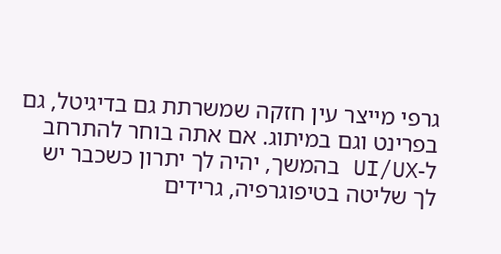גרפי מייצר עין חזקה שמשרתת גם בדיגיטל, גם בפרינט וגם במיתוג. אם אתה בוחר להתרחב ל-UI/UX בהמשך, יהיה לך יתרון כשכבר יש לך שליטה בטיפוגרפיה, גרידים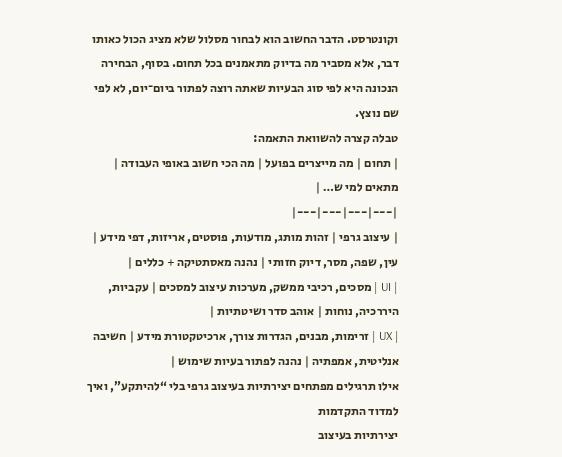וקונטרסט. הדבר החשוב הוא לבחור מסלול שלא מציג הכול כאותו דבר, אלא מסביר מה בדיוק מתאמנים בכל תחום. בסוף, הבחירה הנכונה היא לפי סוג הבעיות שאתה רוצה לפתור ביום־יום, לא לפי שם נוצץ.
טבלה קצרה להשוואת התאמה:
| תחום | מה מייצרים בפועל | מה הכי חשוב באופי העבודה | מתאים למי ש… |
|---|---|---|---|
| עיצוב גרפי | זהות מותג, מודעות, פוסטים, אריזות, דפי מידע | עין, שפה, מסר, דיוק חזותי | נהנה מאסתטיקה + כללים |
| UI | מסכים, רכיבי ממשק, מערכות עיצוב למסכים | עקביות, היררכיה, נוחות | אוהב סדר ושיטתיות |
| UX | זרימות, מבנים, הגדרות צורך, ארכיטקטורת מידע | חשיבה אנליטית, אמפתיה | נהנה לפתור בעיות שימוש |
אילו תרגילים מפתחים יצירתיות בעיצוב גרפי בלי “להיתקע”, ואיך למדוד התקדמות
יצירתיות בעיצוב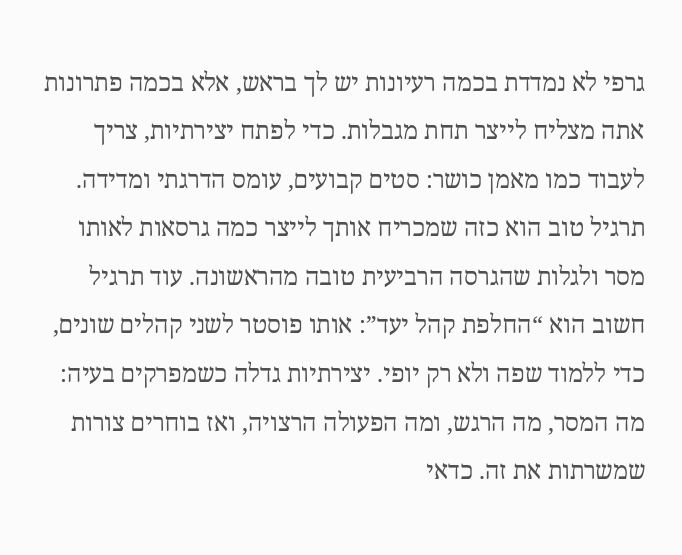גרפי לא נמדדת בכמה רעיונות יש לך בראש, אלא בכמה פתרונות אתה מצליח לייצר תחת מגבלות. כדי לפתח יצירתיות, צריך לעבוד כמו מאמן כושר: סטים קבועים, עומס הדרגתי ומדידה. תרגיל טוב הוא כזה שמכריח אותך לייצר כמה גרסאות לאותו מסר ולגלות שהגרסה הרביעית טובה מהראשונה. עוד תרגיל חשוב הוא “החלפת קהל יעד”: אותו פוסטר לשני קהלים שונים, כדי ללמוד שפה ולא רק יופי. יצירתיות גדלה כשמפרקים בעיה: מה המסר, מה הרגש, ומה הפעולה הרצויה, ואז בוחרים צורות שמשרתות את זה. כדאי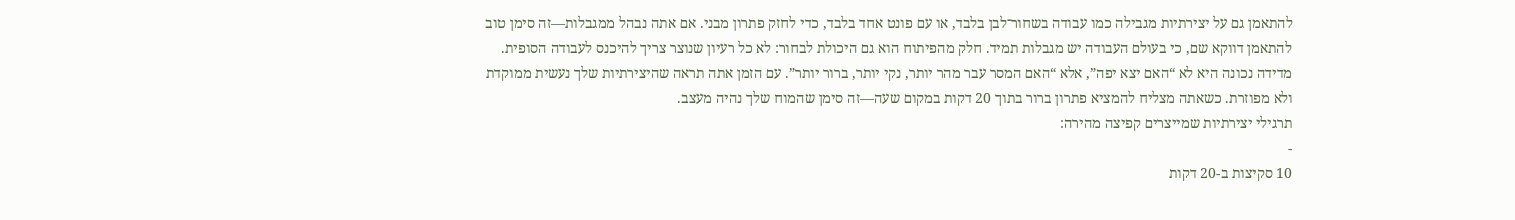להתאמן גם על יצירתיות מגבילה כמו עבודה בשחור־לבן בלבד, או עם פונט אחד בלבד, כדי לחזק פתרון מבני. אם אתה נבהל ממגבלות—זה סימן טוב להתאמן דווקא שם, כי בעולם העבודה יש מגבלות תמיד. חלק מהפיתוח הוא גם היכולת לבחור: לא כל רעיון שנוצר צריך להיכנס לעבודה הסופית. מדידה נכונה היא לא “האם יצא יפה”, אלא “האם המסר עבר מהר יותר, נקי יותר, ברור יותר”. עם הזמן אתה תראה שהיצירתיות שלך נעשית ממוקדת ולא מפוזרת. כשאתה מצליח להמציא פתרון ברור בתוך 20 דקות במקום שעה—זה סימן שהמוח שלך נהיה מעצב.
תרגילי יצירתיות שמייצרים קפיצה מהירה:
-
10 סקיצות ב-20 דקות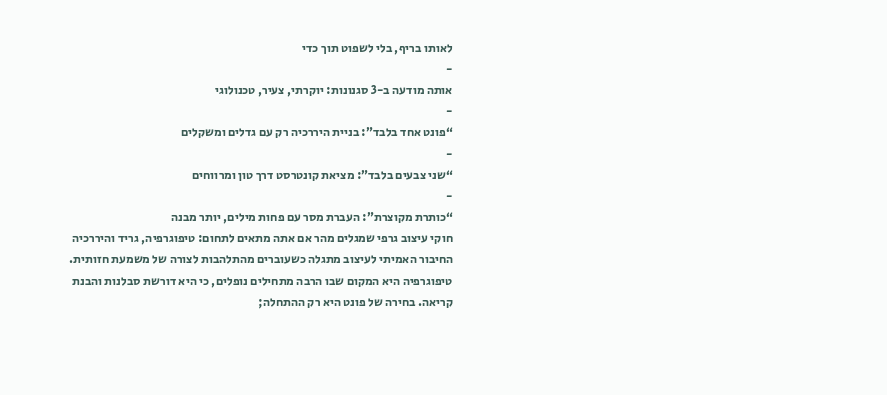לאותו בריף, בלי לשפוט תוך כדי
-
אותה מודעה ב-3 סגנונות: יוקרתי, צעיר, טכנולוגי
-
“פונט אחד בלבד”: בניית היררכיה רק עם גדלים ומשקלים
-
“שני צבעים בלבד”: מציאת קונטרסט דרך טון ומרווחים
-
“כותרת מקוצרת”: העברת מסר עם פחות מילים, יותר מבנה
חוקי עיצוב גרפי שמגלים מהר אם אתה מתאים לתחום: טיפוגרפיה, גריד והיררכיה
החיבור האמיתי לעיצוב מתגלה כשעוברים מהתלהבות לצורה של משמעת חזותית. טיפוגרפיה היא המקום שבו הרבה מתחילים נופלים, כי היא דורשת סבלנות והבנת קריאה. בחירה של פונט היא רק ההתחלה;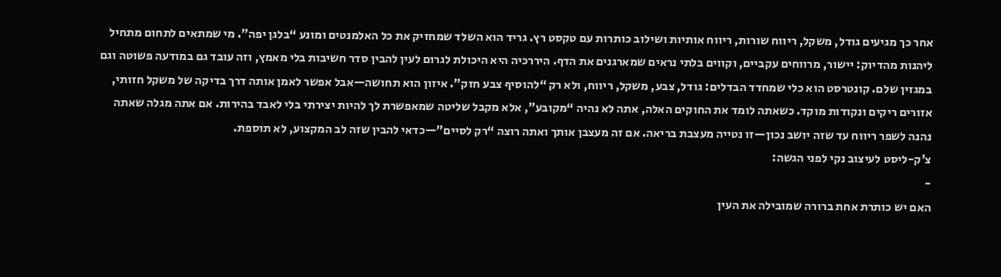אחר כך מגיעים גודל, משקל, ריווח שורות, ריווח אותיות ושילוב כותרות עם טקסט רץ. גריד הוא השלד שמחזיק את כל האלמנטים ומונע “בלגן יפה”. מי שמתאים לתחום מתחיל ליהנות מהדיוק: יישור, מרווחים עקביים, וקווים בלתי נראים שמארגנים את הדף. היררכיה היא היכולת לגרום לעין להבין סדר חשיבות בלי מאמץ, וזה עובד גם במודעה פשוטה וגם במגזין שלם. קונטרסט הוא כלי שמחדד הבדלים: גודל, צבע, משקל, ריווח, ולא רק “להוסיף צבע חזק”. איזון הוא תחושה—אבל אפשר לאמן אותה דרך בדיקה של משקל חזותי, אזורים ריקים ונקודות מוקד. כשאתה לומד את החוקים האלה, אתה לא נהיה “מקובע”, אלא מקבל שליטה שמאפשרת לך להיות יצירתי בלי לאבד בהירות. אם אתה מגלה שאתה נהנה לשפר ריווח עד שזה יושב נכון—זו נטייה מעצבת בריאה. אם זה מעצבן אותך ואתה רוצה “רק לסיים”—כדאי להבין שזה לב המקצוע, לא תוספת.
צ’ק-ליסט לעיצוב נקי לפני הגשה:
-
האם יש כותרת אחת ברורה שמובילה את העין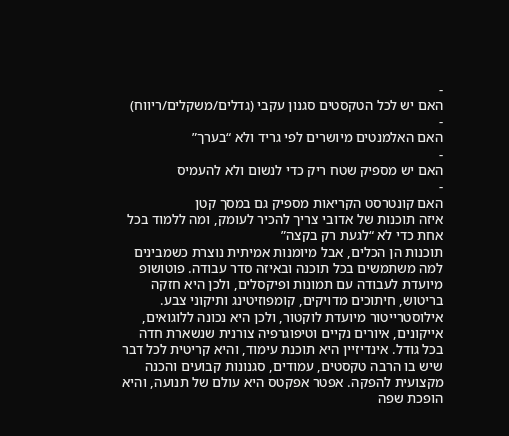-
האם יש לכל הטקסטים סגנון עקבי (גדלים/משקלים/ריווח)
-
האם האלמנטים מיושרים לפי גריד ולא “בערך”
-
האם יש מספיק שטח ריק כדי לנשום ולא להעמיס
-
האם קונטרסט הקריאות מספיק גם במסך קטן
איזה תוכנות של אדובי צריך להכיר לעומק, ומה ללמוד בכל אחת כדי לא “לגעת רק בקצה”
תוכנות הן הכלים, אבל מיומנות אמיתית נוצרת כשמבינים למה משתמשים בכל תוכנה ובאיזה סדר עבודה. פוטושופ מיועדת לעבודה עם תמונות ופיקסלים, ולכן היא חזקה בריטוש, חיתוכים מדויקים, קומפוזיטינג ותיקוני צבע. אילוסטרייטור מיועדת לוקטור, ולכן היא נכונה ללוגואים, אייקונים, איורים נקיים וטיפוגרפיה צורנית שנשארת חדה בכל גודל. אינדיזיין היא תוכנת עימוד, והיא קריטית לכל דבר שיש בו הרבה טקסטים, עמודים, סגנונות קבועים והכנה מקצועית להפקה. אפטר אפקטס היא עולם של תנועה, והיא הופכת שפה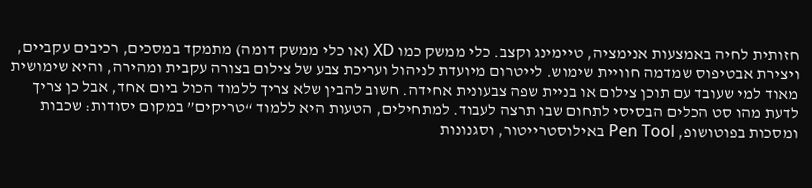חזותית לחיה באמצעות אנימציה, טיימינג וקצב. כלי ממשק כמו XD (או כלי ממשק דומה) מתמקד במסכים, רכיבים עקביים, ויצירת אבטיפוס שמדמה חוויית שימוש. לייטרום מיועדת לניהול ועריכת צבע של צילום בצורה עקבית ומהירה, והיא שימושית מאוד למי שעובד עם תוכן צילום או בניית שפה צבעונית אחידה. חשוב להבין שלא צריך ללמוד הכול ביום אחד, אבל כן צריך לדעת מהו סט הכלים הבסיסי לתחום שבו תרצה לעבוד. למתחילים, הטעות היא ללמוד “טריקים” במקום יסודות: שכבות ומסכות בפוטושופ, Pen Tool באילוסטרייטור, וסגנונות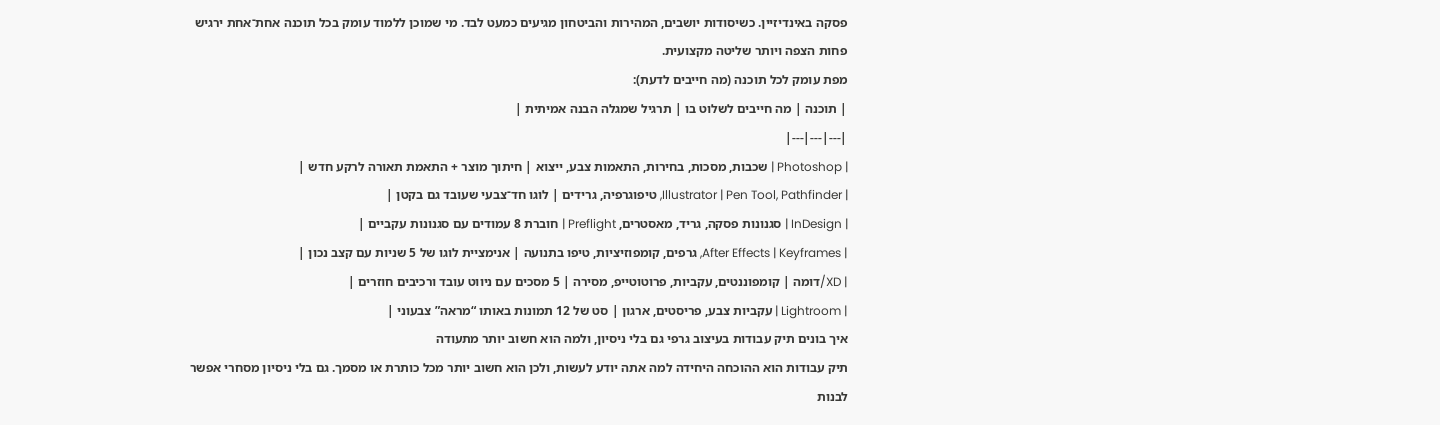פסקה באינדיזיין. כשיסודות יושבים, המהירות והביטחון מגיעים כמעט לבד. מי שמוכן ללמוד עומק בכל תוכנה אחת־אחת ירגיש פחות הצפה ויותר שליטה מקצועית.
מפת עומק לכל תוכנה (מה חייבים לדעת):
| תוכנה | מה חייבים לשלוט בו | תרגיל שמגלה הבנה אמיתית |
|---|---|---|
| Photoshop | שכבות, מסכות, בחירות, התאמות צבע, ייצוא | חיתוך מוצר + התאמת תאורה לרקע חדש |
| Illustrator | Pen Tool, Pathfinder, טיפוגרפיה, גרידים | לוגו חד־צבעי שעובד גם בקטן |
| InDesign | סגנונות פסקה, גריד, מאסטרים, Preflight | חוברת 8 עמודים עם סגנונות עקביים |
| After Effects | Keyframes, גרפים, קומפוזיציות, טיפו בתנועה | אנימציית לוגו של 5 שניות עם קצב נכון |
| XD/דומה | קומפוננטים, עקביות, פרוטוטייפ, מסירה | 5 מסכים עם ניווט עובד ורכיבים חוזרים |
| Lightroom | עקביות צבע, פריסטים, ארגון | סט של 12 תמונות באותו “מראה” צבעוני |
איך בונים תיק עבודות בעיצוב גרפי גם בלי ניסיון, ולמה הוא חשוב יותר מתעודה
תיק עבודות הוא ההוכחה היחידה למה אתה יודע לעשות, ולכן הוא חשוב יותר מכל כותרת או מסמך. גם בלי ניסיון מסחרי אפשר לבנות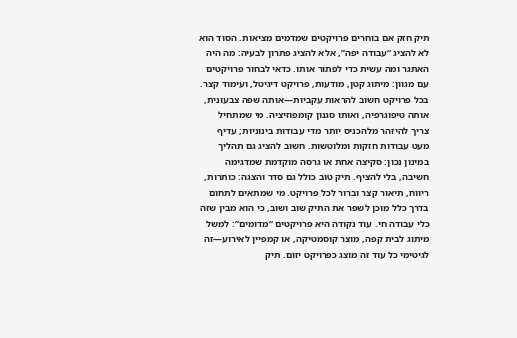תיק חזק אם בוחרים פרויקטים שמדמים מציאות. הסוד הוא לא להציג “עבודה יפה”, אלא להציג פתרון לבעיה: מה היה האתגר ומה עשית כדי לפתור אותו. כדאי לבחור פרויקטים עם מגוון: מיתוג קטן, מודעות, פרויקט דיגיטל, ועימוד קצר. בכל פרויקט חשוב להראות עקביות—אותה שפה צבעונית, אותה טיפוגרפיה, ואותו סגנון קומפוזיציה. מי שמתחיל צריך להיזהר מלהכניס יותר מדי עבודות בינוניות; עדיף מעט עבודות חזקות ומלוטשות. חשוב להציג גם תהליך במינון נכון: סקיצה אחת או גרסה מוקדמת שמדגימה חשיבה, בלי להציף. תיק טוב כולל גם סדר והצגה: כותרות, ריווח, תיאור קצר וברור לכל פרויקט. מי שמתאים לתחום בדרך כלל מוכן לשפר את התיק שוב ושוב, כי הוא מבין שזה כלי עבודה חי. עוד נקודה היא פרויקטים “מדומים”: למשל מיתוג לבית קפה, מוצר קוסמטיקה, או קמפיין לאירוע—זה לגיטימי כל עוד זה מוצג כפרויקט יזום. תיק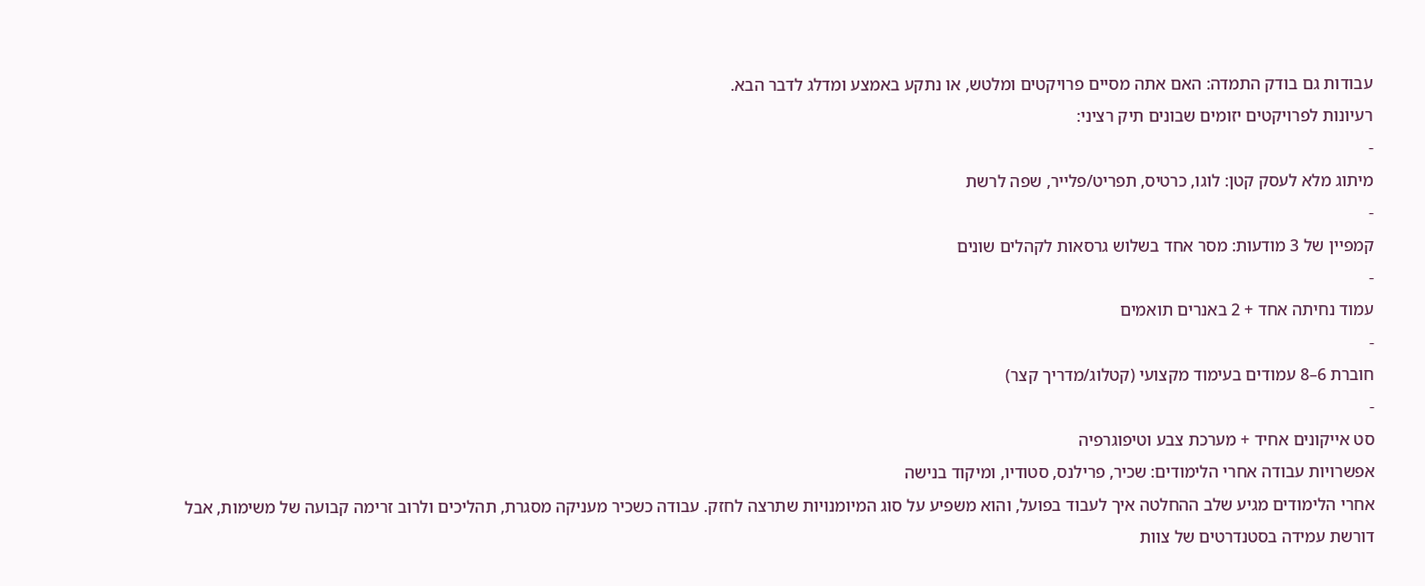עבודות גם בודק התמדה: האם אתה מסיים פרויקטים ומלטש, או נתקע באמצע ומדלג לדבר הבא.
רעיונות לפרויקטים יזומים שבונים תיק רציני:
-
מיתוג מלא לעסק קטן: לוגו, כרטיס, תפריט/פלייר, שפה לרשת
-
קמפיין של 3 מודעות: מסר אחד בשלוש גרסאות לקהלים שונים
-
עמוד נחיתה אחד + 2 באנרים תואמים
-
חוברת 6–8 עמודים בעימוד מקצועי (קטלוג/מדריך קצר)
-
סט אייקונים אחיד + מערכת צבע וטיפוגרפיה
אפשרויות עבודה אחרי הלימודים: שכיר, פרילנס, סטודיו, ומיקוד בנישה
אחרי הלימודים מגיע שלב ההחלטה איך לעבוד בפועל, והוא משפיע על סוג המיומנויות שתרצה לחזק. עבודה כשכיר מעניקה מסגרת, תהליכים ולרוב זרימה קבועה של משימות, אבל דורשת עמידה בסטנדרטים של צוות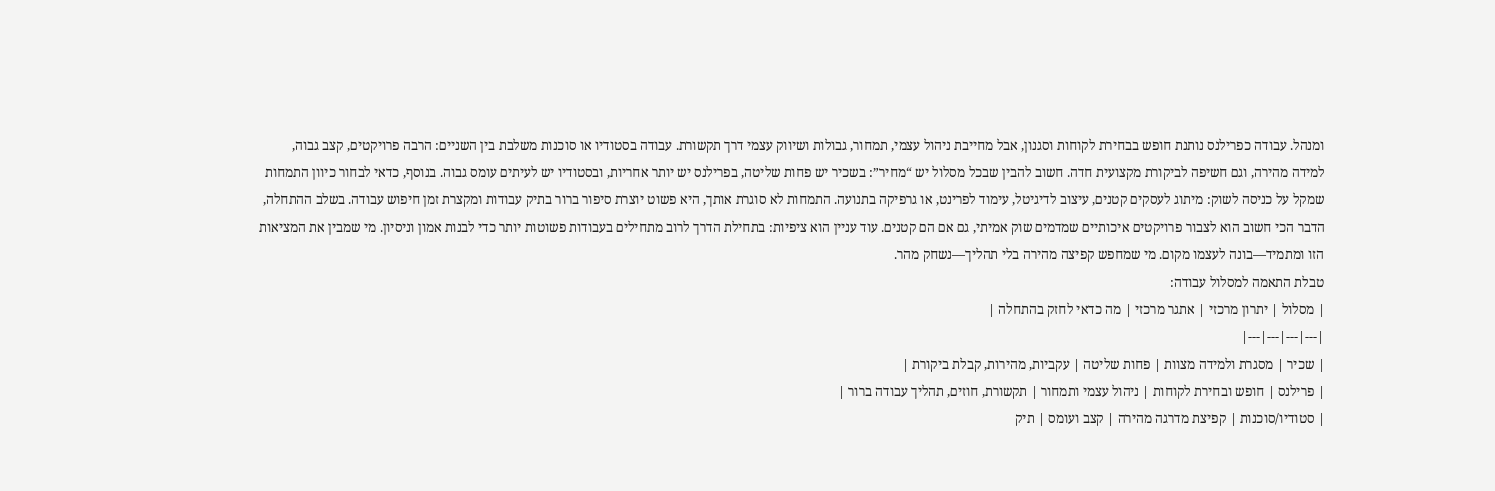ומנהל. עבודה כפרילנס נותנת חופש בבחירת לקוחות וסגנון, אבל מחייבת ניהול עצמי, תמחור, גבולות ושיווק עצמי דרך תקשורת. עבודה בסטודיו או סוכנות משלבת בין השניים: הרבה פרויקטים, קצב גבוה, למידה מהירה, וגם חשיפה לביקורת מקצועית חדה. חשוב להבין שבכל מסלול יש “מחיר”: בשכיר יש פחות שליטה, בפרילנס יש יותר אחריות, ובסטודיו יש לעיתים עומס גבוה. בנוסף, כדאי לבחור כיוון התמחות שמקל על כניסה לשוק: מיתוג לעסקים קטנים, עיצוב לדיגיטל, עימוד לפרינט, או גרפיקה בתנועה. התמחות לא סוגרת אותך, היא פשוט יוצרת סיפור ברור בתיק עבודות ומקצרת זמן חיפוש עבודה. בשלב ההתחלה, הדבר הכי חשוב הוא לצבור פרויקטים איכותיים שמדמים שוק אמיתי, גם אם הם קטנים. עוד עניין הוא ציפיות: בתחילת הדרך לרוב מתחילים בעבודות פשוטות יותר כדי לבנות אמון וניסיון. מי שמבין את המציאות הזו ומתמיד—בונה לעצמו מקום. מי שמחפש קפיצה מהירה בלי תהליך—נשחק מהר.
טבלת התאמה למסלול עבודה:
| מסלול | יתרון מרכזי | אתגר מרכזי | מה כדאי לחזק בהתחלה |
|---|---|---|---|
| שכיר | מסגרת ולמידה מצוות | פחות שליטה | עקביות, מהירות, קבלת ביקורת |
| פרילנס | חופש ובחירת לקוחות | ניהול עצמי ותמחור | תקשורת, חוזים, תהליך עבודה ברור |
| סטודיו/סוכנות | קפיצת מדרגה מהירה | קצב ועומס | תיק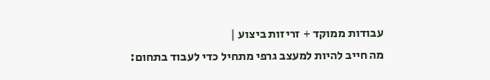עבודות ממוקד + זריזות ביצוע |
מה חייב להיות למעצב גרפי מתחיל כדי לעבוד בתחום: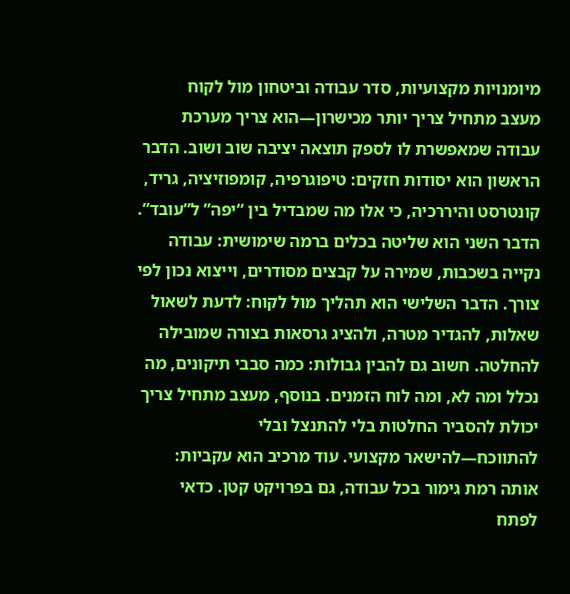מיומנויות מקצועיות, סדר עבודה וביטחון מול לקוח
מעצב מתחיל צריך יותר מכישרון—הוא צריך מערכת עבודה שמאפשרת לו לספק תוצאה יציבה שוב ושוב. הדבר הראשון הוא יסודות חזקים: טיפוגרפיה, קומפוזיציה, גריד, קונטרסט והיררכיה, כי אלו מה שמבדיל בין “יפה” ל”עובד”. הדבר השני הוא שליטה בכלים ברמה שימושית: עבודה נקייה בשכבות, שמירה על קבצים מסודרים, וייצוא נכון לפי צורך. הדבר השלישי הוא תהליך מול לקוח: לדעת לשאול שאלות, להגדיר מטרה, ולהציג גרסאות בצורה שמובילה להחלטה. חשוב גם להבין גבולות: כמה סבבי תיקונים, מה נכלל ומה לא, ומה לוח הזמנים. בנוסף, מעצב מתחיל צריך יכולת להסביר החלטות בלי להתנצל ובלי להתווכח—להישאר מקצועי. עוד מרכיב הוא עקביות: אותה רמת גימור בכל עבודה, גם בפרויקט קטן. כדאי לפתח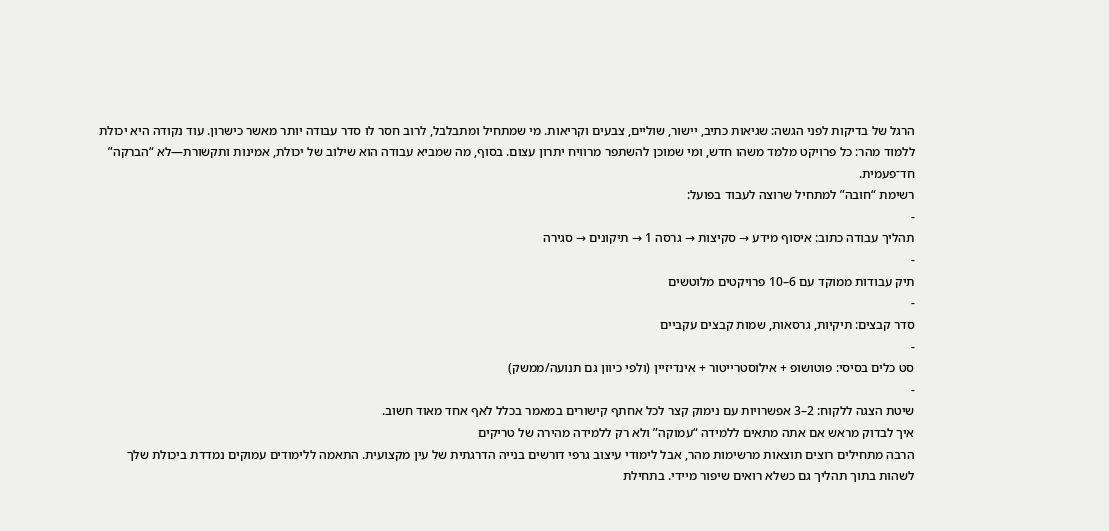הרגל של בדיקות לפני הגשה: שגיאות כתיב, יישור, שוליים, צבעים וקריאות. מי שמתחיל ומתבלבל, לרוב חסר לו סדר עבודה יותר מאשר כישרון. עוד נקודה היא יכולת ללמוד מהר: כל פרויקט מלמד משהו חדש, ומי שמוכן להשתפר מרוויח יתרון עצום. בסוף, מה שמביא עבודה הוא שילוב של יכולת, אמינות ותקשורת—לא “הברקה” חד־פעמית.
רשימת “חובה” למתחיל שרוצה לעבוד בפועל:
-
תהליך עבודה כתוב: איסוף מידע → סקיצות → גרסה 1 → תיקונים → סגירה
-
תיק עבודות ממוקד עם 6–10 פרויקטים מלוטשים
-
סדר קבצים: תיקיות, גרסאות, שמות קבצים עקביים
-
סט כלים בסיסי: פוטושופ + אילוסטרייטור + אינדיזיין (ולפי כיוון גם תנועה/ממשק)
-
שיטת הצגה ללקוח: 2–3 אפשרויות עם נימוק קצר לכל אחתף קישורים במאמר בכלל לאף אחד מאוד חשוב.
איך לבדוק מראש אם אתה מתאים ללמידה “עמוקה” ולא רק ללמידה מהירה של טריקים
הרבה מתחילים רוצים תוצאות מרשימות מהר, אבל לימודי עיצוב גרפי דורשים בנייה הדרגתית של עין מקצועית. התאמה ללימודים עמוקים נמדדת ביכולת שלך לשהות בתוך תהליך גם כשלא רואים שיפור מיידי. בתחילת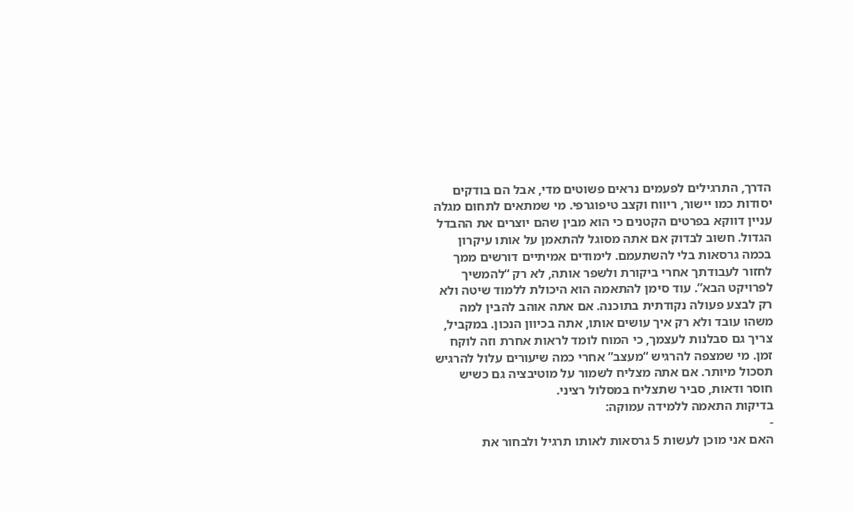הדרך, התרגילים לפעמים נראים פשוטים מדי, אבל הם בודקים יסודות כמו יישור, ריווח וקצב טיפוגרפי. מי שמתאים לתחום מגלה עניין דווקא בפרטים הקטנים כי הוא מבין שהם יוצרים את ההבדל הגדול. חשוב לבדוק אם אתה מסוגל להתאמן על אותו עיקרון בכמה גרסאות בלי להשתעמם. לימודים אמיתיים דורשים ממך לחזור לעבודתך אחרי ביקורת ולשפר אותה, לא רק “להמשיך לפרויקט הבא”. עוד סימן להתאמה הוא היכולת ללמוד שיטה ולא רק לבצע פעולה נקודתית בתוכנה. אם אתה אוהב להבין למה משהו עובד ולא רק איך עושים אותו, אתה בכיוון הנכון. במקביל, צריך גם סבלנות לעצמך, כי המוח לומד לראות אחרת וזה לוקח זמן. מי שמצפה להרגיש “מעצב” אחרי כמה שיעורים עלול להרגיש תסכול מיותר. אם אתה מצליח לשמור על מוטיבציה גם כשיש חוסר ודאות, סביר שתצליח במסלול רציני.
בדיקות התאמה ללמידה עמוקה:
-
האם אני מוכן לעשות 5 גרסאות לאותו תרגיל ולבחור את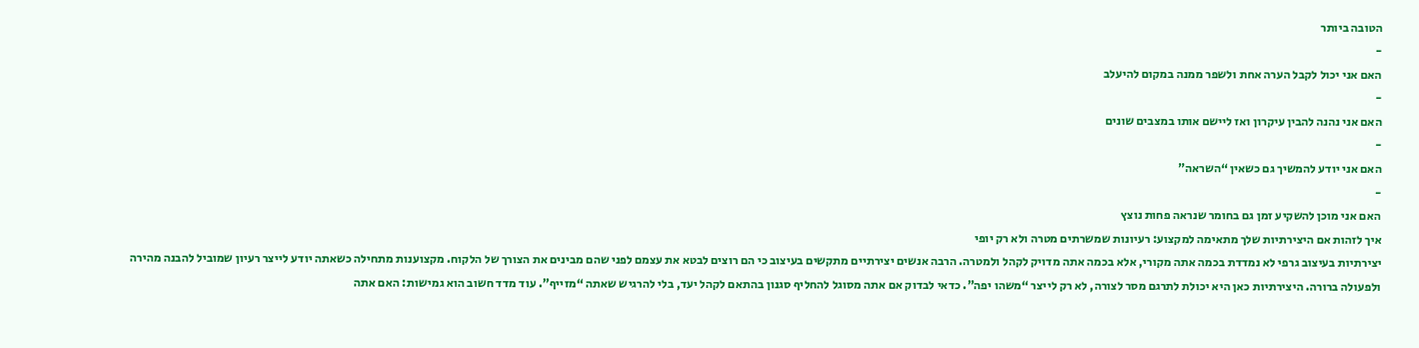הטובה ביותר
-
האם אני יכול לקבל הערה אחת ולשפר ממנה במקום להיעלב
-
האם אני נהנה להבין עיקרון ואז ליישם אותו במצבים שונים
-
האם אני יודע להמשיך גם כשאין “השראה”
-
האם אני מוכן להשקיע זמן גם בחומר שנראה פחות נוצץ
איך לזהות אם היצירתיות שלך מתאימה למקצוע: רעיונות שמשרתים מטרה ולא רק יופי
יצירתיות בעיצוב גרפי לא נמדדת בכמה אתה מקורי, אלא בכמה אתה מדויק לקהל ולמטרה. הרבה אנשים יצירתיים מתקשים בעיצוב כי הם רוצים לבטא את עצמם לפני שהם מבינים את הצורך של הלקוח. מקצוענות מתחילה כשאתה יודע לייצר רעיון שמוביל להבנה מהירה ולפעולה ברורה. היצירתיות כאן היא יכולת לתרגם מסר לצורה, לא רק לייצר “משהו יפה”. כדאי לבדוק אם אתה מסוגל להחליף סגנון בהתאם לקהל יעד, בלי להרגיש שאתה “מזייף”. עוד מדד חשוב הוא גמישות: האם אתה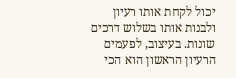יכול לקחת אותו רעיון ולבנות אותו בשלוש דרכים שונות. בעיצוב, לפעמים הרעיון הראשון הוא הכי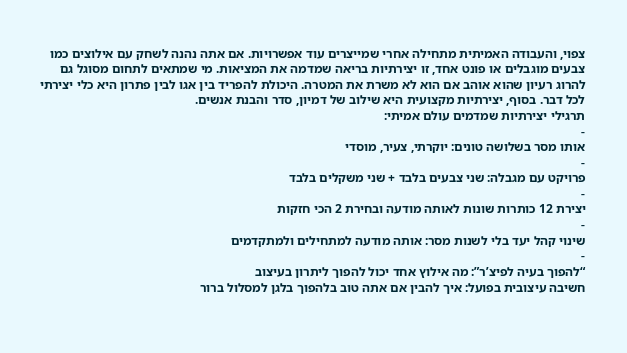צפוי, והעבודה האמיתית מתחילה אחרי שמייצרים עוד אפשרויות. אם אתה נהנה לשחק עם אילוצים כמו צבעים מוגבלים או פונט אחד, זו יצירתיות בריאה שמדמה את המציאות. מי שמתאים לתחום מסוגל גם להרוג רעיון שהוא אוהב אם הוא לא משרת את המטרה. היכולת להפריד בין אגו לבין פתרון היא כלי יצירתי לכל דבר. בסוף, יצירתיות מקצועית היא שילוב של דמיון, סדר והבנת אנשים.
תרגילי יצירתיות שמדמים עולם אמיתי:
-
אותו מסר בשלושה טונים: יוקרתי, צעיר, מוסדי
-
פרויקט עם מגבלה: שני צבעים בלבד + שני משקלים בלבד
-
יצירת 12 כותרות שונות לאותה מודעה ובחירת 2 הכי חזקות
-
שינוי קהל יעד בלי לשנות מסר: אותה מודעה למתחילים ולמתקדמים
-
“להפוך בעיה לפיצ’ר”: מה אילוץ אחד יכול להפוך ליתרון בעיצוב
חשיבה עיצובית בפועל: איך להבין אם אתה טוב בלהפוך בלגן למסלול ברור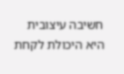חשיבה עיצובית היא היכולת לקחת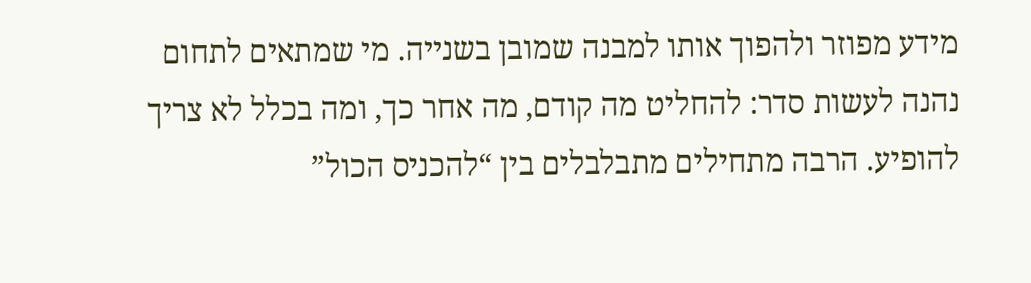מידע מפוזר ולהפוך אותו למבנה שמובן בשנייה. מי שמתאים לתחום נהנה לעשות סדר: להחליט מה קודם, מה אחר כך, ומה בכלל לא צריך להופיע. הרבה מתחילים מתבלבלים בין “להכניס הכול”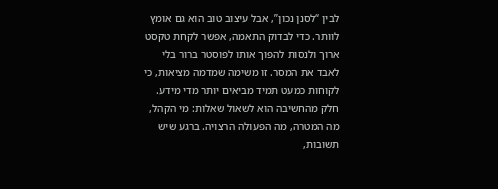לבין “לסנן נכון”, אבל עיצוב טוב הוא גם אומץ לוותר. כדי לבדוק התאמה, אפשר לקחת טקסט ארוך ולנסות להפוך אותו לפוסטר ברור בלי לאבד את המסר. זו משימה שמדמה מציאות, כי לקוחות כמעט תמיד מביאים יותר מדי מידע. חלק מהחשיבה הוא לשאול שאלות: מי הקהל, מה המטרה, מה הפעולה הרצויה. ברגע שיש תשובות,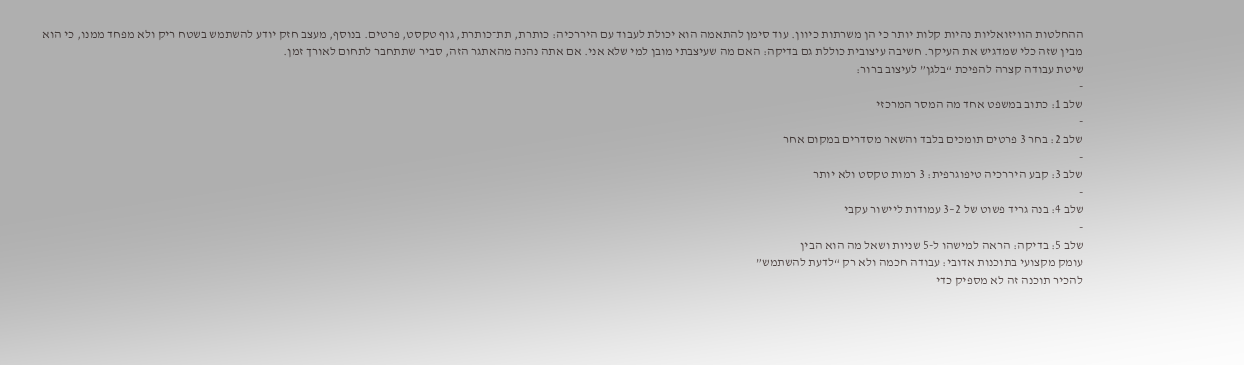ההחלטות הוויזואליות נהיות קלות יותר כי הן משרתות כיוון. עוד סימן להתאמה הוא יכולת לעבוד עם היררכיה: כותרת, תת־כותרת, גוף טקסט, פרטים. בנוסף, מעצב חזק יודע להשתמש בשטח ריק ולא מפחד ממנו, כי הוא מבין שזה כלי שמדגיש את העיקר. חשיבה עיצובית כוללת גם בדיקה: האם מה שעיצבתי מובן למי שלא אני. אם אתה נהנה מהאתגר הזה, סביר שתתחבר לתחום לאורך זמן.
שיטת עבודה קצרה להפיכת “בלגן” לעיצוב ברור:
-
שלב 1: כתוב במשפט אחד מה המסר המרכזי
-
שלב 2: בחר 3 פרטים תומכים בלבד והשאר מסדרים במקום אחר
-
שלב 3: קבע היררכיה טיפוגרפית: 3 רמות טקסט ולא יותר
-
שלב 4: בנה גריד פשוט של 2–3 עמודות ליישור עקבי
-
שלב 5: בדיקה: הראה למישהו ל-5 שניות ושאל מה הוא הבין
עומק מקצועי בתוכנות אדובי: עבודה חכמה ולא רק “לדעת להשתמש”
להכיר תוכנה זה לא מספיק כדי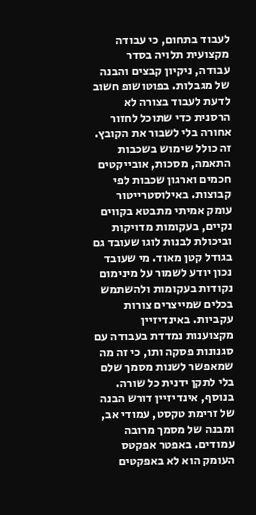לעבוד בתחום, כי עבודה מקצועית תלויה בסדר עבודה, ניקיון קבצים והבנה של מגבלות. בפוטושופ חשוב לדעת לעבוד בצורה לא הרסנית כדי שתוכל לחזור אחורה בלי לשבור את הקובץ. זה כולל שימוש בשכבות התאמה, מסכות, אובייקטים חכמים וארגון שכבות לפי קבוצות. באילוסטרייטור עומק אמיתי מתבטא בקווים נקיים, בעקומות מדויקות וביכולת לבנות לוגו שעובד גם בגודל קטן מאוד. מי שעובד נכון יודע לשמור על מינימום נקודות בעקומות ולהשתמש בכלים שמייצרים צורות עקביות. באינדיזיין מקצוענות נמדדת בעבודה עם סגנונות פסקה ותו, כי זה מה שמאפשר לשנות מסמך שלם בלי לתקן ידנית כל שורה. בנוסף, אינדיזיין דורש הבנה של זרימת טקסט, עמודי אב, ומבנה של מסמך מרובה עמודים. באפטר אפקטס העומק הוא לא באפקטים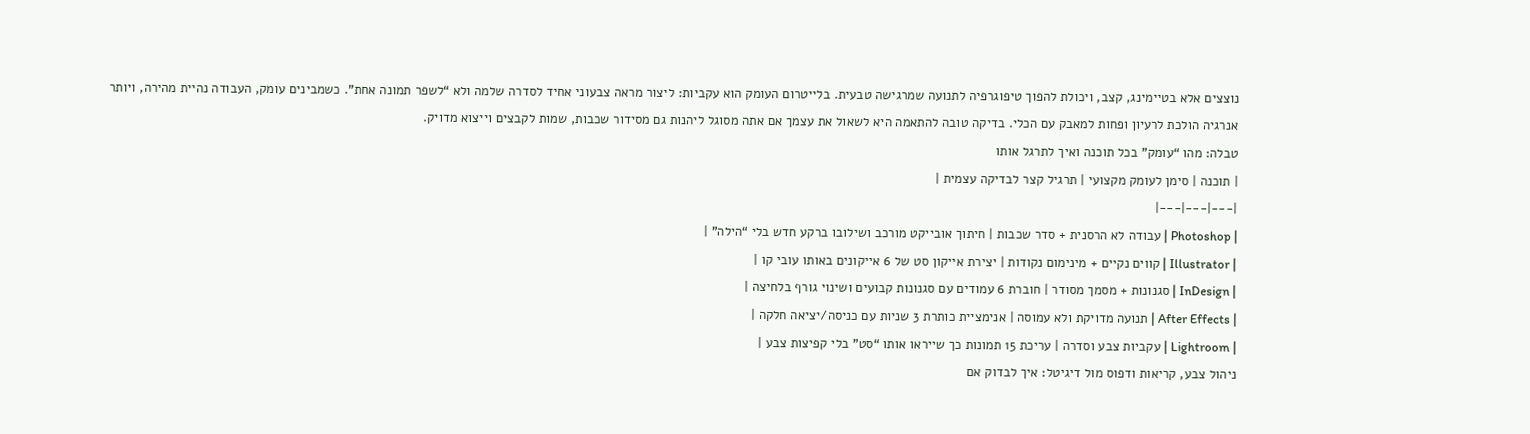נוצצים אלא בטיימינג, קצב, ויכולת להפוך טיפוגרפיה לתנועה שמרגישה טבעית. בלייטרום העומק הוא עקביות: ליצור מראה צבעוני אחיד לסדרה שלמה ולא “לשפר תמונה אחת”. כשמבינים עומק, העבודה נהיית מהירה, ויותר אנרגיה הולכת לרעיון ופחות למאבק עם הכלי. בדיקה טובה להתאמה היא לשאול את עצמך אם אתה מסוגל ליהנות גם מסידור שכבות, שמות לקבצים וייצוא מדויק.
טבלה: מהו “עומק” בכל תוכנה ואיך לתרגל אותו
| תוכנה | סימן לעומק מקצועי | תרגיל קצר לבדיקה עצמית |
|---|---|---|
| Photoshop | עבודה לא הרסנית + סדר שכבות | חיתוך אובייקט מורכב ושילובו ברקע חדש בלי “הילה” |
| Illustrator | קווים נקיים + מינימום נקודות | יצירת אייקון סט של 6 אייקונים באותו עובי קו |
| InDesign | סגנונות + מסמך מסודר | חוברת 6 עמודים עם סגנונות קבועים ושינוי גורף בלחיצה |
| After Effects | תנועה מדויקת ולא עמוסה | אנימציית כותרת 3 שניות עם כניסה/יציאה חלקה |
| Lightroom | עקביות צבע וסדרה | עריכת 15 תמונות כך שייראו אותו “סט” בלי קפיצות צבע |
ניהול צבע, קריאות ודפוס מול דיגיטל: איך לבדוק אם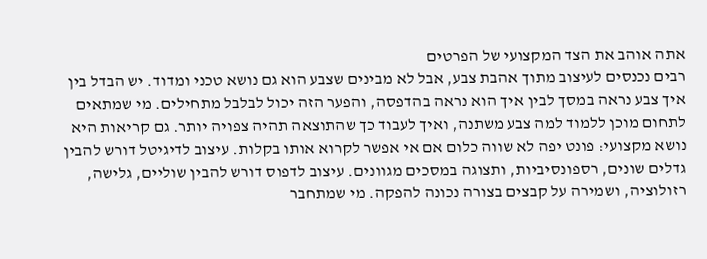אתה אוהב את הצד המקצועי של הפרטים
רבים נכנסים לעיצוב מתוך אהבת צבע, אבל לא מבינים שצבע הוא גם נושא טכני ומדוד. יש הבדל בין איך צבע נראה במסך לבין איך הוא נראה בהדפסה, והפער הזה יכול לבלבל מתחילים. מי שמתאים לתחום מוכן ללמוד למה צבע משתנה, ואיך לעבוד כך שהתוצאה תהיה צפויה יותר. גם קריאות היא נושא מקצועי: פונט יפה לא שווה כלום אם אי אפשר לקרוא אותו בקלות. עיצוב לדיגיטל דורש להבין גדלים שונים, רספונסיביות, ותצוגה במסכים מגוונים. עיצוב לדפוס דורש להבין שוליים, גלישה, רזולוציה, ושמירה על קבצים בצורה נכונה להפקה. מי שמתחבר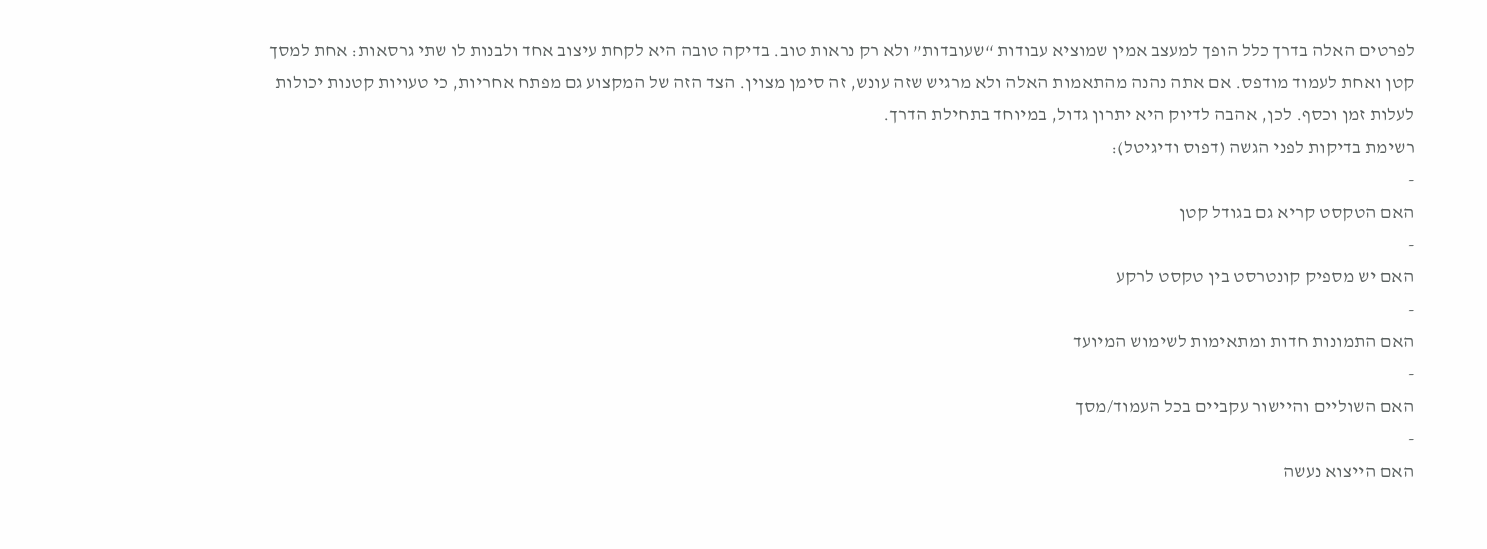לפרטים האלה בדרך כלל הופך למעצב אמין שמוציא עבודות “שעובדות” ולא רק נראות טוב. בדיקה טובה היא לקחת עיצוב אחד ולבנות לו שתי גרסאות: אחת למסך קטן ואחת לעמוד מודפס. אם אתה נהנה מהתאמות האלה ולא מרגיש שזה עונש, זה סימן מצוין. הצד הזה של המקצוע גם מפתח אחריות, כי טעויות קטנות יכולות לעלות זמן וכסף. לכן, אהבה לדיוק היא יתרון גדול, במיוחד בתחילת הדרך.
רשימת בדיקות לפני הגשה (דפוס ודיגיטל):
-
האם הטקסט קריא גם בגודל קטן
-
האם יש מספיק קונטרסט בין טקסט לרקע
-
האם התמונות חדות ומתאימות לשימוש המיועד
-
האם השוליים והיישור עקביים בכל העמוד/מסך
-
האם הייצוא נעשה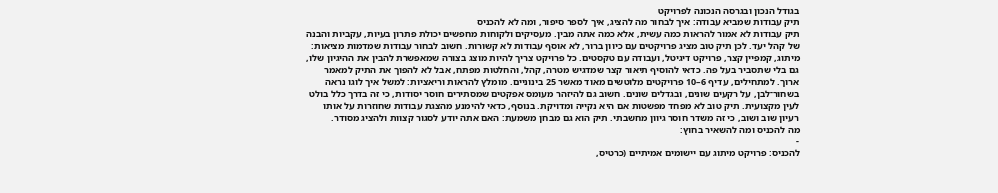בגודל הנכון ובגרסה הנכונה לפרויקט
תיק עבודות שמביא עבודה: איך לבחור מה להציג, איך לספר סיפור, ומה לא להכניס
תיק עבודות לא אמור להראות כמה עשית, אלא כמה אתה מבין. מעסיקים ולקוחות מחפשים יכולת פתרון בעיות, עקביות והבנה של קהל יעד. לכן תיק טוב מציג פרויקטים עם כיוון ברור, לא אוסף עבודות לא קשורות. חשוב לבחור עבודות שמדמות מציאות: מיתוג, קמפיין קצר, פרויקט דיגיטל, ועבודה עם טקסטים. כל פרויקט צריך להיות מוצג בצורה שמאפשרת להבין את ההיגיון שלו, גם בלי שתסביר בעל פה. כדאי להוסיף תיאור קצר שמדגיש מטרה, קהל, והחלטות מפתח, אבל לא להפוך את התיק למאמר ארוך. למתחילים, עדיף 6–10 פרויקטים מלוטשים מאוד מאשר 25 בינוניים. מומלץ להראות וריאציות: למשל איך לוגו נראה בשחור־לבן, על רקעים שונים, ובגדלים שונים. חשוב גם להיזהר מעומס אפקטים שמסתירים חוסר יסודות, כי זה בדרך כלל בולט לעין מקצועית. תיק טוב לא מפחד מפשטות אם היא נקייה ומדויקת. בנוסף, כדאי להימנע מהצגת עבודות שחוזרות על אותו רעיון שוב ושוב, כי זה משדר חוסר גיוון מחשבתי. תיק הוא גם מבחן משמעת: האם אתה יודע לסגור קצוות ולהציג מסודר.
מה להכניס ומה להשאיר בחוץ:
-
להכניס: פרויקט מיתוג עם יישומים אמיתיים (כרטיס,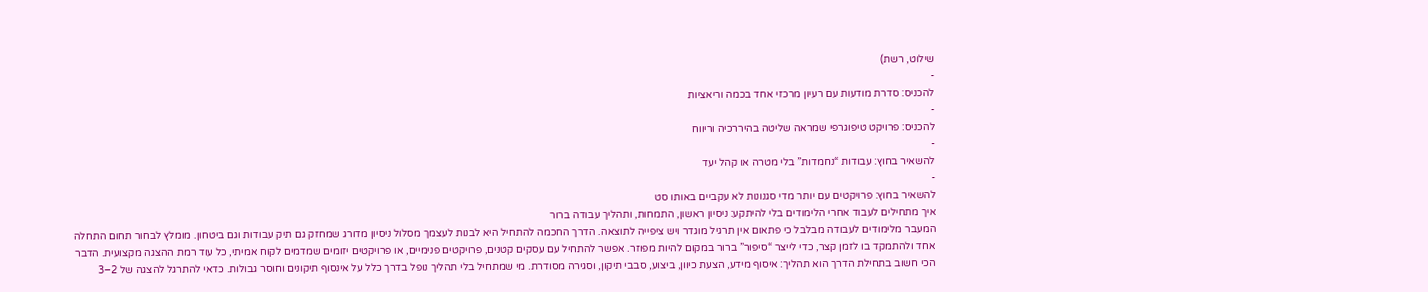שילוט, רשת)
-
להכניס: סדרת מודעות עם רעיון מרכזי אחד בכמה וריאציות
-
להכניס: פרויקט טיפוגרפי שמראה שליטה בהיררכיה וריווח
-
להשאיר בחוץ: עבודות “נחמדות” בלי מטרה או קהל יעד
-
להשאיר בחוץ: פרויקטים עם יותר מדי סגנונות לא עקביים באותו סט
איך מתחילים לעבוד אחרי הלימודים בלי להיתקע: ניסיון ראשון, התמחות, ותהליך עבודה ברור
המעבר מלימודים לעבודה מבלבל כי פתאום אין תרגיל מוגדר ויש ציפייה לתוצאה. הדרך החכמה להתחיל היא לבנות לעצמך מסלול ניסיון מדורג שמחזק גם תיק עבודות וגם ביטחון. מומלץ לבחור תחום התחלה אחד ולהתמקד בו לזמן קצר, כדי לייצר “סיפור” ברור במקום להיות מפוזר. אפשר להתחיל עם עסקים קטנים, פרויקטים פנימיים, או פרויקטים יזומים שמדמים לקוח אמיתי, כל עוד רמת ההצגה מקצועית. הדבר הכי חשוב בתחילת הדרך הוא תהליך: איסוף מידע, הצעת כיוון, ביצוע, סבבי תיקון, וסגירה מסודרת. מי שמתחיל בלי תהליך נופל בדרך כלל על אינסוף תיקונים וחוסר גבולות. כדאי להתרגל להצגה של 2–3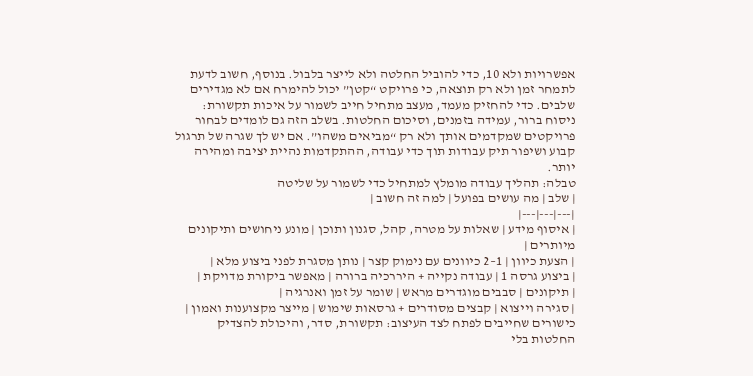אפשרויות ולא 10, כדי להוביל החלטה ולא לייצר בלבול. בנוסף, חשוב לדעת לתמחר זמן ולא רק תוצאה, כי פרויקט “קטן” יכול להימרח אם לא מגדירים שלבים. כדי להחזיק מעמד, מעצב מתחיל חייב לשמור על איכות תקשורת: ניסוח ברור, עמידה בזמנים, וסיכום החלטות. בשלב הזה גם לומדים לבחור פרויקטים שמקדמים אותך ולא רק “מביאים משהו”. אם יש לך שגרה של תרגול קבוע ושיפור תיק עבודות תוך כדי עבודה, ההתקדמות נהיית יציבה ומהירה יותר.
טבלה: תהליך עבודה מומלץ למתחיל כדי לשמור על שליטה
| שלב | מה עושים בפועל | למה זה חשוב |
|---|---|---|
| איסוף מידע | שאלות על מטרה, קהל, סגנון ותוכן | מונע ניחושים ותיקונים מיותרים |
| הצעת כיוון | 1–2 כיוונים עם נימוק קצר | נותן מסגרת לפני ביצוע מלא |
| ביצוע גרסה 1 | עבודה נקייה + היררכיה ברורה | מאפשר ביקורת מדויקת |
| תיקונים | סבבים מוגדרים מראש | שומר על זמן ואנרגיה |
| סגירה וייצוא | קבצים מסודרים + גרסאות שימוש | מייצר מקצוענות ואמון |
כישורים שחייבים לפתח לצד העיצוב: תקשורת, סדר, והיכולת להצדיק החלטות בלי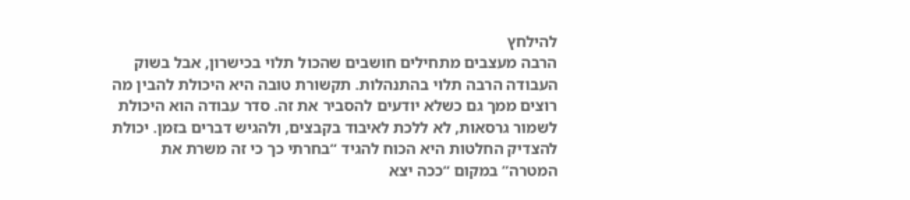להילחץ
הרבה מעצבים מתחילים חושבים שהכול תלוי בכישרון, אבל בשוק העבודה הרבה תלוי בהתנהלות. תקשורת טובה היא היכולת להבין מה רוצים ממך גם כשלא יודעים להסביר את זה. סדר עבודה הוא היכולת לשמור גרסאות, לא ללכת לאיבוד בקבצים, ולהגיש דברים בזמן. יכולת להצדיק החלטות היא הכוח להגיד “בחרתי כך כי זה משרת את המטרה” במקום “ככה יצא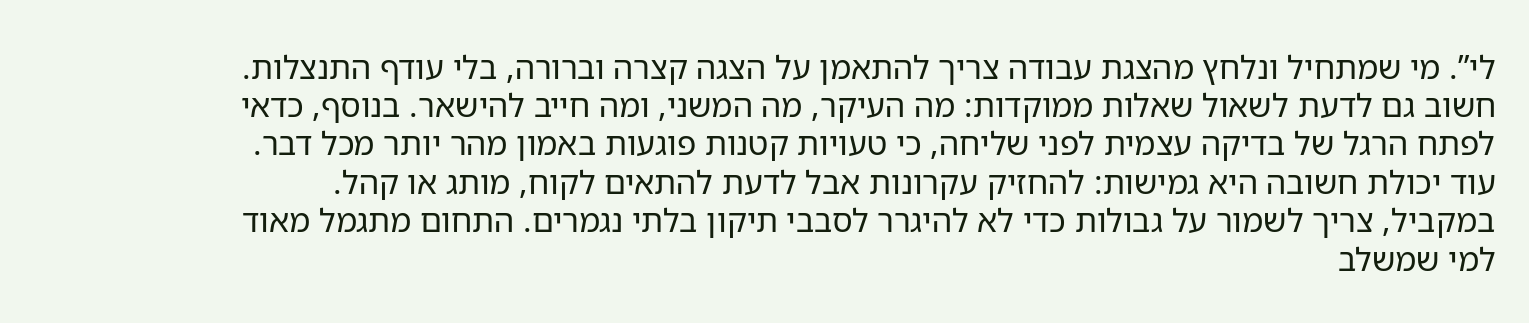לי”. מי שמתחיל ונלחץ מהצגת עבודה צריך להתאמן על הצגה קצרה וברורה, בלי עודף התנצלות. חשוב גם לדעת לשאול שאלות ממוקדות: מה העיקר, מה המשני, ומה חייב להישאר. בנוסף, כדאי לפתח הרגל של בדיקה עצמית לפני שליחה, כי טעויות קטנות פוגעות באמון מהר יותר מכל דבר. עוד יכולת חשובה היא גמישות: להחזיק עקרונות אבל לדעת להתאים לקוח, מותג או קהל. במקביל, צריך לשמור על גבולות כדי לא להיגרר לסבבי תיקון בלתי נגמרים. התחום מתגמל מאוד למי שמשלב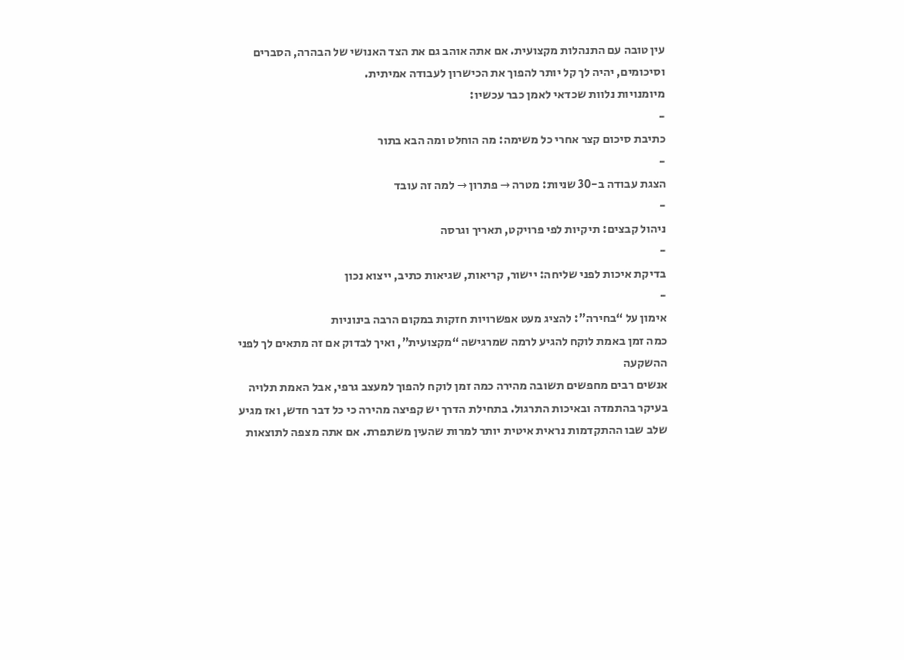עין טובה עם התנהלות מקצועית. אם אתה אוהב גם את הצד האנושי של הבהרה, הסברים וסיכומים, יהיה לך קל יותר להפוך את הכישרון לעבודה אמיתית.
מיומנויות נלוות שכדאי לאמן כבר עכשיו:
-
כתיבת סיכום קצר אחרי כל משימה: מה הוחלט ומה הבא בתור
-
הצגת עבודה ב-30 שניות: מטרה → פתרון → למה זה עובד
-
ניהול קבצים: תיקיות לפי פרויקט, תאריך וגרסה
-
בדיקת איכות לפני שליחה: יישור, קריאות, שגיאות כתיב, ייצוא נכון
-
אימון על “בחירה”: להציג מעט אפשרויות חזקות במקום הרבה בינוניות
כמה זמן באמת לוקח להגיע לרמה שמרגישה “מקצועית”, ואיך לבדוק אם זה מתאים לך לפני ההשקעה
אנשים רבים מחפשים תשובה מהירה כמה זמן לוקח להפוך למעצב גרפי, אבל האמת תלויה בעיקר בהתמדה ובאיכות התרגול. בתחילת הדרך יש קפיצה מהירה כי כל דבר חדש, ואז מגיע שלב שבו ההתקדמות נראית איטית יותר למרות שהעין משתפרת. אם אתה מצפה לתוצאות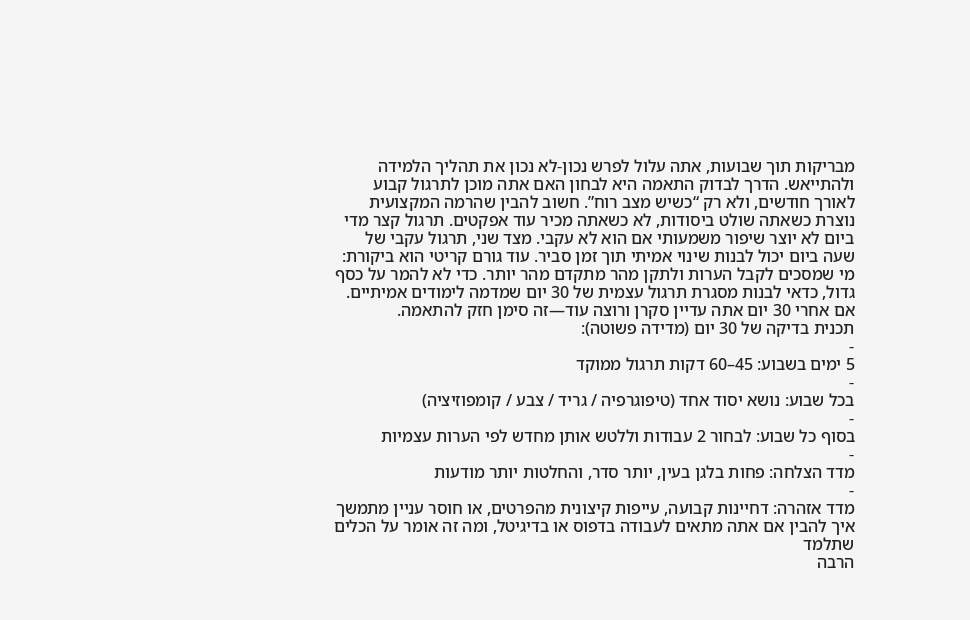מבריקות תוך שבועות, אתה עלול לפרש נכון-לא נכון את תהליך הלמידה ולהתייאש. הדרך לבדוק התאמה היא לבחון האם אתה מוכן לתרגול קבוע לאורך חודשים, ולא רק “כשיש מצב רוח”. חשוב להבין שהרמה המקצועית נוצרת כשאתה שולט ביסודות, לא כשאתה מכיר עוד אפקטים. תרגול קצר מדי ביום לא יוצר שיפור משמעותי אם הוא לא עקבי. מצד שני, תרגול עקבי של שעה ביום יכול לבנות שינוי אמיתי תוך זמן סביר. עוד גורם קריטי הוא ביקורת: מי שמסכים לקבל הערות ולתקן מהר מתקדם מהר יותר. כדי לא להמר על כסף גדול, כדאי לבנות מסגרת תרגול עצמית של 30 יום שמדמה לימודים אמיתיים. אם אחרי 30 יום אתה עדיין סקרן ורוצה עוד—זה סימן חזק להתאמה.
תכנית בדיקה של 30 יום (מדידה פשוטה):
-
5 ימים בשבוע: 45–60 דקות תרגול ממוקד
-
בכל שבוע: נושא יסוד אחד (טיפוגרפיה / גריד / צבע / קומפוזיציה)
-
בסוף כל שבוע: לבחור 2 עבודות וללטש אותן מחדש לפי הערות עצמיות
-
מדד הצלחה: פחות בלגן בעין, יותר סדר, והחלטות יותר מודעות
-
מדד אזהרה: דחיינות קבועה, עייפות קיצונית מהפרטים, או חוסר עניין מתמשך
איך להבין אם אתה מתאים לעבודה בדפוס או בדיגיטל, ומה זה אומר על הכלים שתלמד
הרבה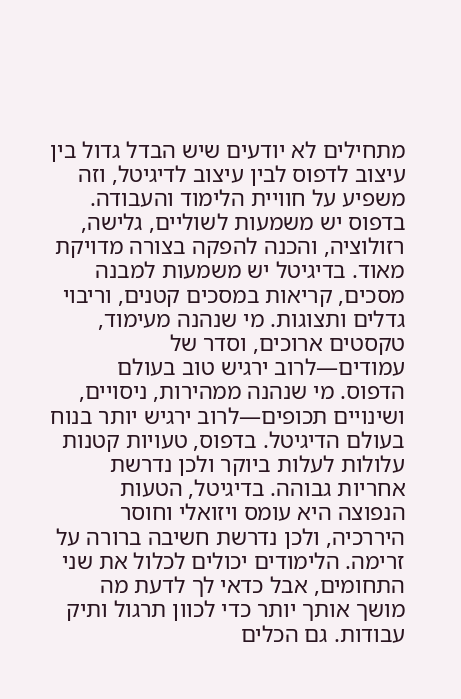מתחילים לא יודעים שיש הבדל גדול בין עיצוב לדפוס לבין עיצוב לדיגיטל, וזה משפיע על חוויית הלימוד והעבודה. בדפוס יש משמעות לשוליים, גלישה, רזולוציה, והכנה להפקה בצורה מדויקת מאוד. בדיגיטל יש משמעות למבנה מסכים, קריאות במסכים קטנים, וריבוי גדלים ותצוגות. מי שנהנה מעימוד, טקסטים ארוכים, וסדר של עמודים—לרוב ירגיש טוב בעולם הדפוס. מי שנהנה ממהירות, ניסויים, ושינויים תכופים—לרוב ירגיש יותר בנוח בעולם הדיגיטל. בדפוס, טעויות קטנות עלולות לעלות ביוקר ולכן נדרשת אחריות גבוהה. בדיגיטל, הטעות הנפוצה היא עומס ויזואלי וחוסר היררכיה, ולכן נדרשת חשיבה ברורה על זרימה. הלימודים יכולים לכלול את שני התחומים, אבל כדאי לך לדעת מה מושך אותך יותר כדי לכוון תרגול ותיק עבודות. גם הכלים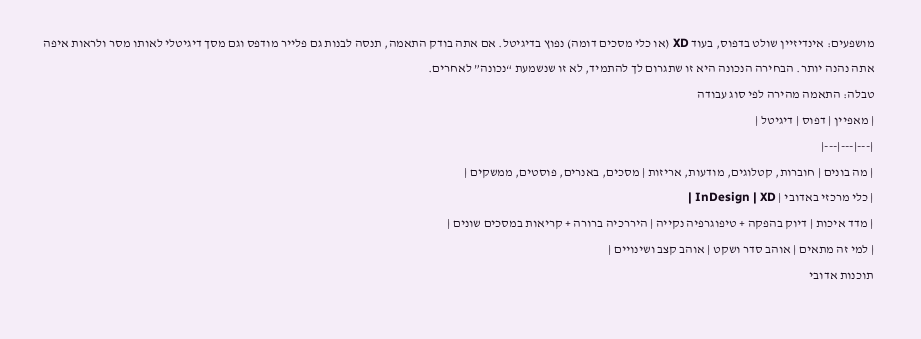מושפעים: אינדיזיין שולט בדפוס, בעוד XD (או כלי מסכים דומה) נפוץ בדיגיטל. אם אתה בודק התאמה, תנסה לבנות גם פלייר מודפס וגם מסך דיגיטלי לאותו מסר ולראות איפה אתה נהנה יותר. הבחירה הנכונה היא זו שתגרום לך להתמיד, לא זו שנשמעת “נכונה” לאחרים.
טבלה: התאמה מהירה לפי סוג עבודה
| מאפיין | דפוס | דיגיטל |
|---|---|---|
| מה בונים | חוברות, קטלוגים, מודעות, אריזות | מסכים, באנרים, פוסטים, ממשקים |
| כלי מרכזי באדובי | InDesign | XD |
| מדד איכות | דיוק בהפקה + טיפוגרפיה נקייה | היררכיה ברורה + קריאות במסכים שונים |
| למי זה מתאים | אוהב סדר ושקט | אוהב קצב ושינויים |
תוכנות אדובי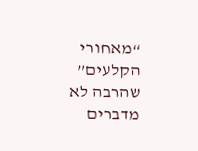“מאחורי הקלעים” שהרבה לא מדברים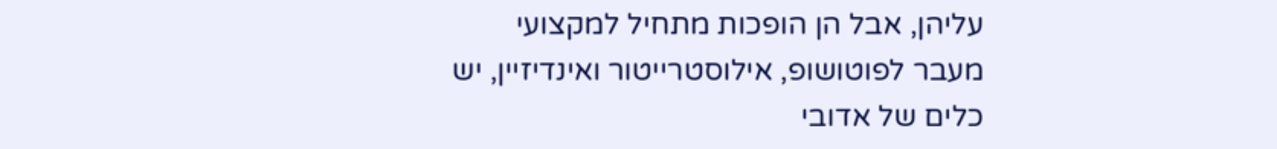עליהן, אבל הן הופכות מתחיל למקצועי
מעבר לפוטושופ, אילוסטרייטור ואינדיזיין, יש כלים של אדובי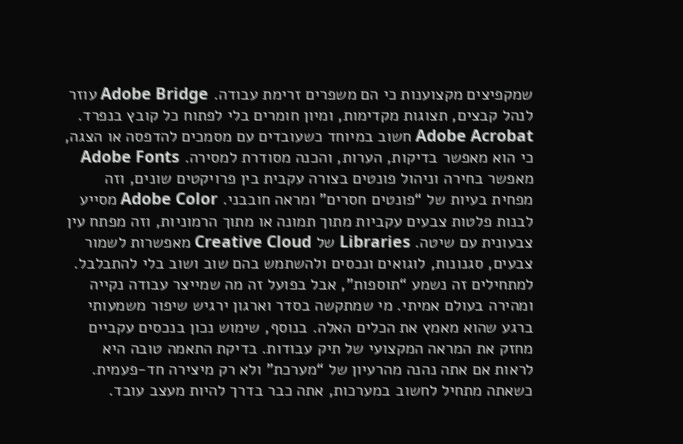שמקפיצים מקצוענות כי הם משפרים זרימת עבודה. Adobe Bridge עוזר לנהל קבצים, תצוגות מקדימות, ומיון חומרים בלי לפתוח כל קובץ בנפרד. Adobe Acrobat חשוב במיוחד כשעובדים עם מסמכים להדפסה או הצגה, כי הוא מאפשר בדיקות, הערות, והכנה מסודרת למסירה. Adobe Fonts מאפשר בחירה וניהול פונטים בצורה עקבית בין פרויקטים שונים, וזה מפחית בעיות של “פונטים חסרים” ומראה חובבני. Adobe Color מסייע לבנות פלטות צבעים עקביות מתוך תמונה או מתוך הרמוניות, וזה מפתח עין צבעונית עם שיטה. Libraries של Creative Cloud מאפשרות לשמור צבעים, סגנונות, לוגואים ונכסים ולהשתמש בהם שוב ושוב בלי להתבלבל. למתחילים זה נשמע “תוספות”, אבל בפועל זה מה שמייצר עבודה נקייה ומהירה בעולם אמיתי. מי שמתקשה בסדר וארגון ירגיש שיפור משמעותי ברגע שהוא מאמץ את הכלים האלה. בנוסף, שימוש נכון בנכסים עקביים מחזק את המראה המקצועי של תיק עבודות. בדיקת התאמה טובה היא לראות אם אתה נהנה מהרעיון של “מערכת” ולא רק מיצירה חד-פעמית. כשאתה מתחיל לחשוב במערכות, אתה כבר בדרך להיות מעצב עובד.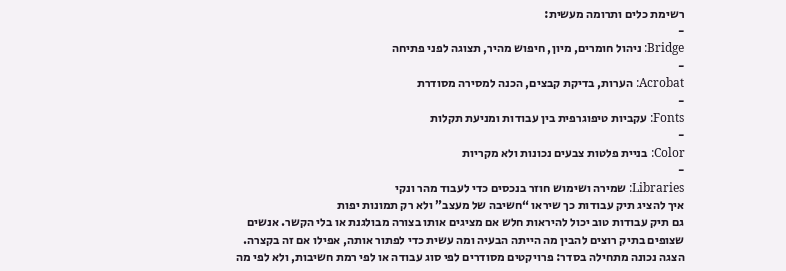רשימת כלים ותרומה מעשית:
-
Bridge: ניהול חומרים, מיון, חיפוש מהיר, תצוגה לפני פתיחה
-
Acrobat: הערות, בדיקת קבצים, הכנה למסירה מסודרת
-
Fonts: עקביות טיפוגרפית בין עבודות ומניעת תקלות
-
Color: בניית פלטות צבעים נכונות ולא מקריות
-
Libraries: שמירה ושימוש חוזר בנכסים כדי לעבוד מהר ונקי
איך להציג תיק עבודות כך שיראו “חשיבה של מעצב” ולא רק תמונות יפות
גם תיק עבודות טוב יכול להיראות חלש אם מציגים אותו בצורה מבולגנת או בלי הקשר. אנשים שצופים בתיק רוצים להבין מה הייתה הבעיה ומה עשית כדי לפתור אותה, אפילו אם זה בקצרה. הצגה נכונה מתחילה בסדר: פרויקטים מסודרים לפי סוג עבודה או לפי רמת חשיבות, ולא לפי מה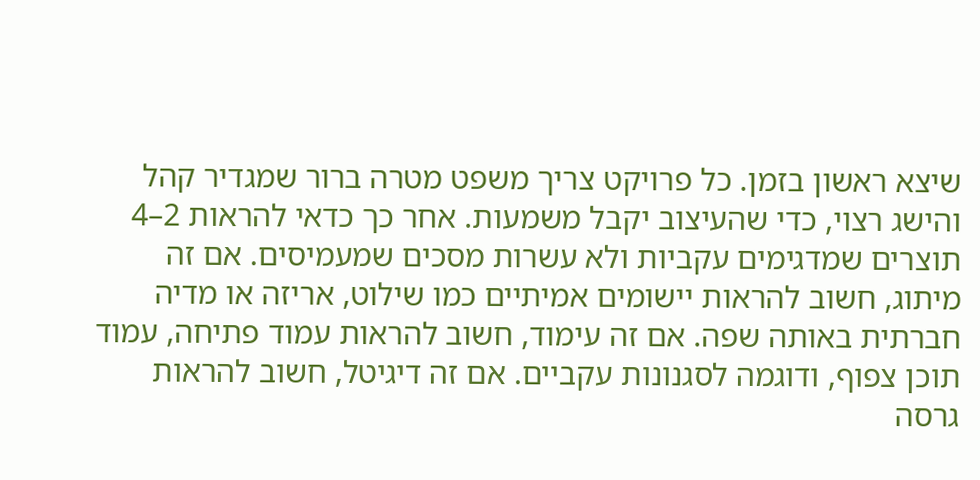שיצא ראשון בזמן. כל פרויקט צריך משפט מטרה ברור שמגדיר קהל והישג רצוי, כדי שהעיצוב יקבל משמעות. אחר כך כדאי להראות 2–4 תוצרים שמדגימים עקביות ולא עשרות מסכים שמעמיסים. אם זה מיתוג, חשוב להראות יישומים אמיתיים כמו שילוט, אריזה או מדיה חברתית באותה שפה. אם זה עימוד, חשוב להראות עמוד פתיחה, עמוד תוכן צפוף, ודוגמה לסגנונות עקביים. אם זה דיגיטל, חשוב להראות גרסה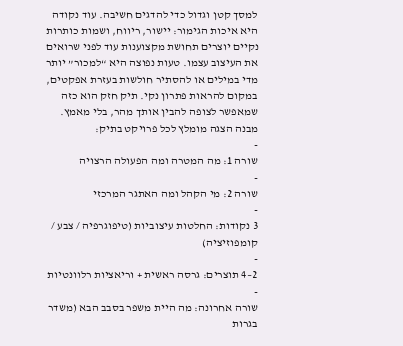למסך קטן וגדול כדי להדגים חשיבה. עוד נקודה היא איכות הגימור: יישור, ריווח, ושמות כותרות נקיים יוצרים תחושת מקצוענות עוד לפני שרואים את העיצוב עצמו. טעות נפוצה היא “למכור” יותר מדי במילים או להסתיר חולשות בעזרת אפקטים, במקום להראות פתרון נקי. תיק חזק הוא כזה שמאפשר לצופה להבין אותך מהר, בלי מאמץ.
מבנה הצגה מומלץ לכל פרויקט בתיק:
-
שורה 1: מה המטרה ומה הפעולה הרצויה
-
שורה 2: מי הקהל ומה האתגר המרכזי
-
3 נקודות: החלטות עיצוביות (טיפוגרפיה / צבע / קומפוזיציה)
-
2–4 תוצרים: גרסה ראשית + וריאציות רלוונטיות
-
שורה אחרונה: מה היית משפר בסבב הבא (משדר בגרות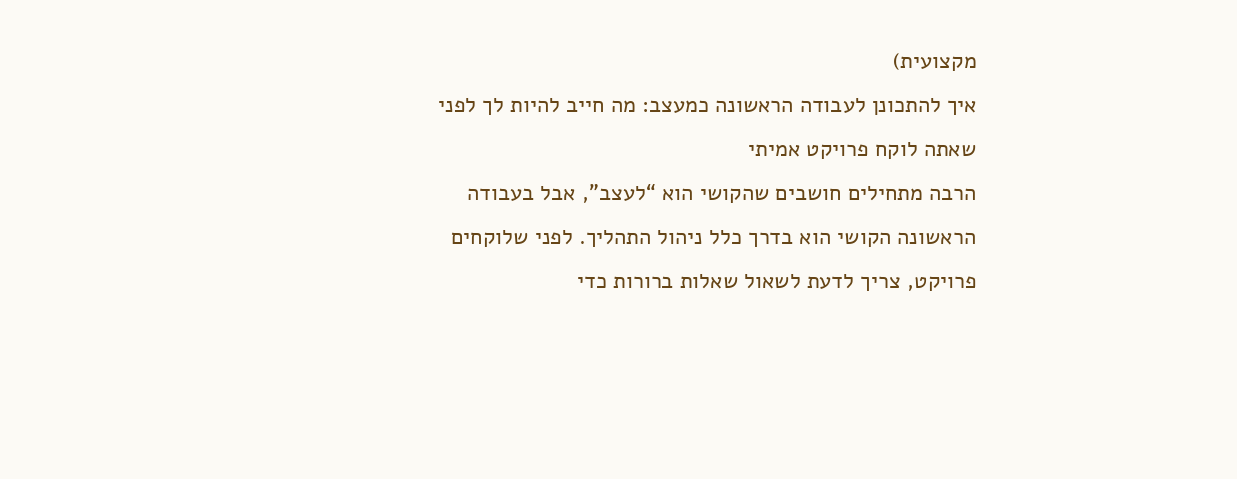מקצועית)
איך להתכונן לעבודה הראשונה כמעצב: מה חייב להיות לך לפני שאתה לוקח פרויקט אמיתי
הרבה מתחילים חושבים שהקושי הוא “לעצב”, אבל בעבודה הראשונה הקושי הוא בדרך כלל ניהול התהליך. לפני שלוקחים פרויקט, צריך לדעת לשאול שאלות ברורות כדי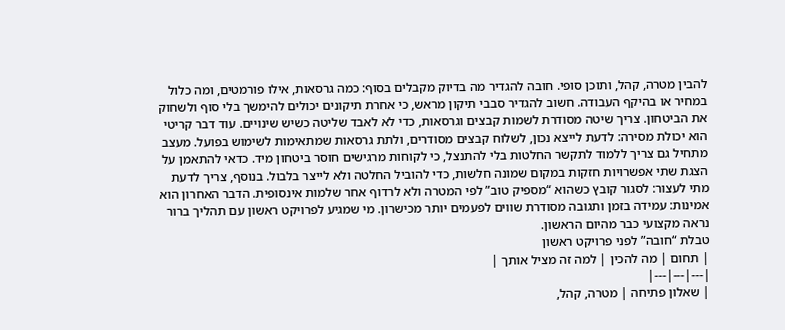להבין מטרה, קהל, ותוכן סופי. חובה להגדיר מה בדיוק מקבלים בסוף: כמה גרסאות, אילו פורמטים, ומה כלול במחיר או בהיקף העבודה. חשוב להגדיר סבבי תיקון מראש, כי אחרת תיקונים יכולים להימשך בלי סוף ולשחוק את הביטחון. צריך שיטה מסודרת לשמות קבצים וגרסאות, כדי לא לאבד שליטה כשיש שינויים. עוד דבר קריטי הוא יכולת מסירה: לדעת לייצא נכון, לשלוח קבצים מסודרים, ולתת גרסאות שמתאימות לשימוש בפועל. מעצב מתחיל גם צריך ללמוד לתקשר החלטות בלי להתנצל, כי לקוחות מרגישים חוסר ביטחון מיד. כדאי להתאמן על הצגת שתי אפשרויות חזקות במקום שמונה חלשות, כדי להוביל החלטה ולא לייצר בלבול. בנוסף, צריך לדעת מתי לעצור: לסגור קובץ כשהוא “מספיק טוב” לפי המטרה ולא לרדוף אחר שלמות אינסופית. הדבר האחרון הוא אמינות: עמידה בזמן ותגובה מסודרת שווים לפעמים יותר מכישרון. מי שמגיע לפרויקט ראשון עם תהליך ברור נראה מקצועי כבר מהיום הראשון.
טבלת “חובה” לפני פרויקט ראשון
| תחום | מה להכין | למה זה מציל אותך |
|---|---|---|
| שאלון פתיחה | מטרה, קהל,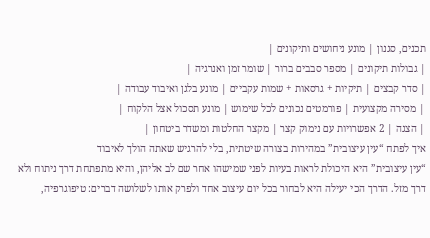תכנים, סגנון | מונע ניחושים ותיקונים |
| גבולות תיקונים | מספר סבבים ברור | שומר זמן ואנרגיה |
| סדר קבצים | תיקיות + גרסאות + שמות עקביים | מונע בלגן ואיבוד עבודה |
| מסירה מקצועית | פורמטים נכונים לכל שימוש | מונע תסכול אצל הלקוח |
| הצגה | 2 אפשרויות עם נימוק קצר | מקצר החלטות ומשדר ביטחון |
איך לפתח “עין עיצובית” במהירות בצורה שיטתית, בלי להרגיש שאתה הולך לאיבוד
“עין עיצובית” היא היכולת לראות בעיות לפני שמישהו אחר שם לב אליהן, והיא מתפתחת דרך ניתוח ולא דרך מזל. הדרך הכי יעילה היא לבחור בכל יום עיצוב אחד ולפרק אותו לשלושה דברים: טיפוגרפיה,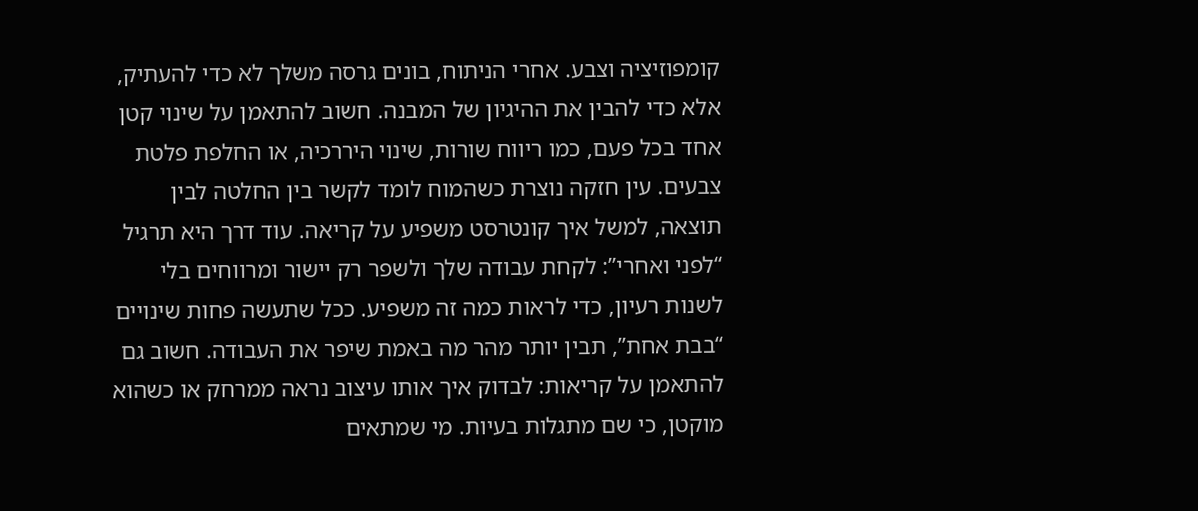קומפוזיציה וצבע. אחרי הניתוח, בונים גרסה משלך לא כדי להעתיק, אלא כדי להבין את ההיגיון של המבנה. חשוב להתאמן על שינוי קטן אחד בכל פעם, כמו ריווח שורות, שינוי היררכיה, או החלפת פלטת צבעים. עין חזקה נוצרת כשהמוח לומד לקשר בין החלטה לבין תוצאה, למשל איך קונטרסט משפיע על קריאה. עוד דרך היא תרגיל “לפני ואחרי”: לקחת עבודה שלך ולשפר רק יישור ומרווחים בלי לשנות רעיון, כדי לראות כמה זה משפיע. ככל שתעשה פחות שינויים “בבת אחת”, תבין יותר מהר מה באמת שיפר את העבודה. חשוב גם להתאמן על קריאות: לבדוק איך אותו עיצוב נראה ממרחק או כשהוא מוקטן, כי שם מתגלות בעיות. מי שמתאים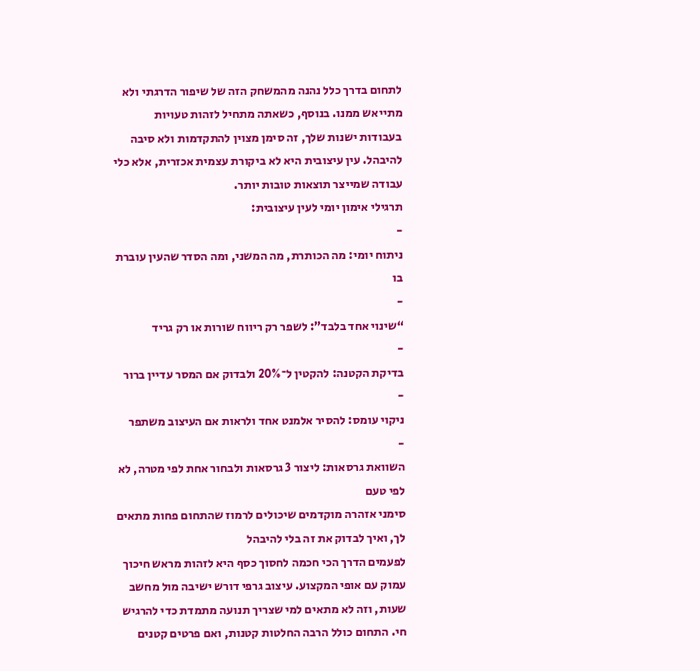לתחום בדרך כלל נהנה מהמשחק הזה של שיפור הדרגתי ולא מתייאש ממנו. בנוסף, כשאתה מתחיל לזהות טעויות בעבודות ישנות שלך, זה סימן מצוין להתקדמות ולא סיבה להיבהל. עין עיצובית היא לא ביקורת עצמית אכזרית, אלא כלי עבודה שמייצר תוצאות טובות יותר.
תרגילי אימון יומי לעין עיצובית:
-
ניתוח יומי: מה הכותרת, מה המשני, ומה הסדר שהעין עוברת בו
-
“שינוי אחד בלבד”: לשפר רק ריווח שורות או רק גריד
-
בדיקת הקטנה: להקטין ל־20% ולבדוק אם המסר עדיין ברור
-
ניקוי עומס: להסיר אלמנט אחד ולראות אם העיצוב משתפר
-
השוואת גרסאות: ליצור 3 גרסאות ולבחור אחת לפי מטרה, לא לפי טעם
סימני אזהרה מוקדמים שיכולים לרמוז שהתחום פחות מתאים לך, ואיך לבדוק את זה בלי להיבהל
לפעמים הדרך הכי חכמה לחסוך כסף היא לזהות מראש חיכוך עמוק עם אופי המקצוע. עיצוב גרפי דורש ישיבה מול מחשב שעות, וזה לא מתאים למי שצריך תנועה מתמדת כדי להרגיש חי. התחום כולל הרבה החלטות קטנות, ואם פרטים קטנים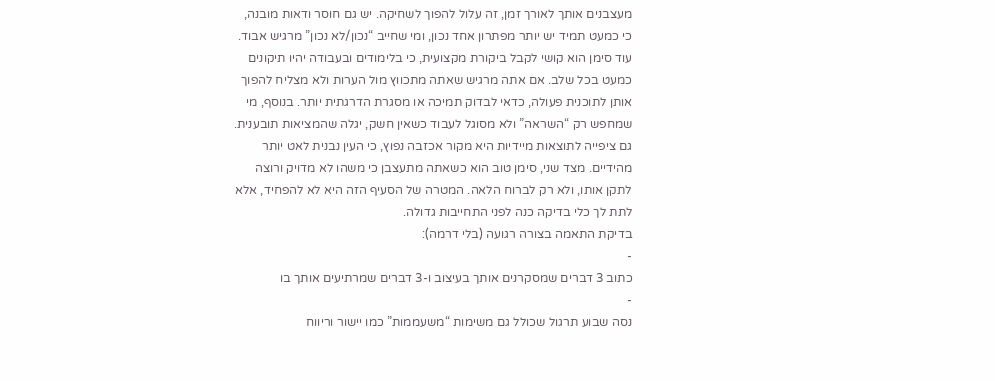מעצבנים אותך לאורך זמן, זה עלול להפוך לשחיקה. יש גם חוסר ודאות מובנה, כי כמעט תמיד יש יותר מפתרון אחד נכון, ומי שחייב “נכון/לא נכון” מרגיש אבוד. עוד סימן הוא קושי לקבל ביקורת מקצועית, כי בלימודים ובעבודה יהיו תיקונים כמעט בכל שלב. אם אתה מרגיש שאתה מתכווץ מול הערות ולא מצליח להפוך אותן לתוכנית פעולה, כדאי לבדוק תמיכה או מסגרת הדרגתית יותר. בנוסף, מי שמחפש רק “השראה” ולא מסוגל לעבוד כשאין חשק, יגלה שהמציאות תובענית. גם ציפייה לתוצאות מיידיות היא מקור אכזבה נפוץ, כי העין נבנית לאט יותר מהידיים. מצד שני, סימן טוב הוא כשאתה מתעצבן כי משהו לא מדויק ורוצה לתקן אותו, ולא רק לברוח הלאה. המטרה של הסעיף הזה היא לא להפחיד, אלא לתת לך כלי בדיקה כנה לפני התחייבות גדולה.
בדיקת התאמה בצורה רגועה (בלי דרמה):
-
כתוב 3 דברים שמסקרנים אותך בעיצוב ו-3 דברים שמרתיעים אותך בו
-
נסה שבוע תרגול שכולל גם משימות “משעממות” כמו יישור וריווח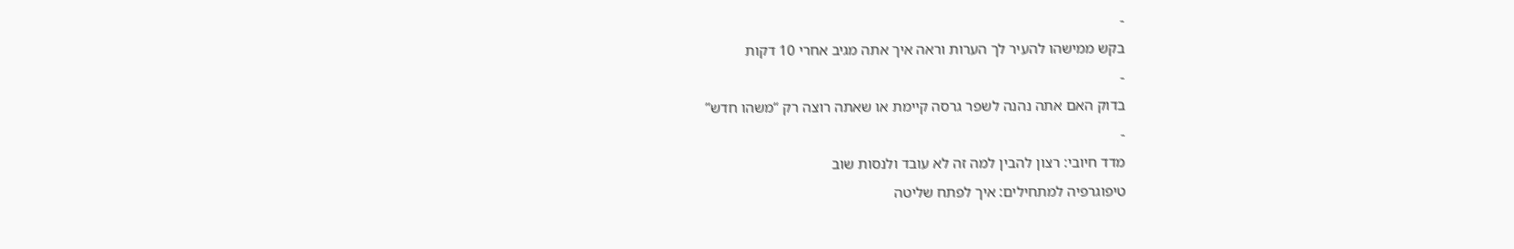-
בקש ממישהו להעיר לך הערות וראה איך אתה מגיב אחרי 10 דקות
-
בדוק האם אתה נהנה לשפר גרסה קיימת או שאתה רוצה רק “משהו חדש”
-
מדד חיובי: רצון להבין למה זה לא עובד ולנסות שוב
טיפוגרפיה למתחילים: איך לפתח שליטה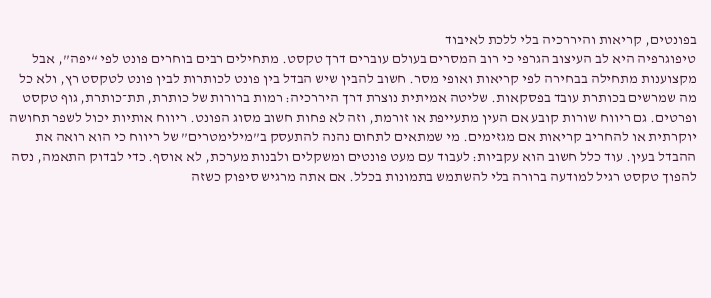בפונטים, קריאות והיררכיה בלי ללכת לאיבוד
טיפוגרפיה היא לב העיצוב הגרפי כי רוב המסרים בעולם עוברים דרך טקסט. מתחילים רבים בוחרים פונט לפי “יפה”, אבל מקצוענות מתחילה בבחירה לפי קריאות ואופי מסר. חשוב להבין שיש הבדל בין פונט לכותרות לבין פונט לטקסט רץ, ולא כל מה שמרשים בכותרת עובד בפסקאות. שליטה אמיתית נוצרת דרך היררכיה: רמות ברורות של כותרת, תת־כותרת, גוף טקסט ופרטים. גם ריווח שורות קובע אם העין מתעייפת או זורמת, וזה לא פחות חשוב מסוג הפונט. ריווח אותיות יכול לשפר תחושה יוקרתית או להחריב קריאות אם מגזימים. מי שמתאים לתחום נהנה להתעסק ב”מילימטרים” של ריווח כי הוא רואה את ההבדל בעין. עוד כלל חשוב הוא עקביות: לעבוד עם מעט פונטים ומשקלים ולבנות מערכת, לא אוסף. כדי לבדוק התאמה, נסה להפוך טקסט רגיל למודעה ברורה בלי להשתמש בתמונות בכלל. אם אתה מרגיש סיפוק כשזה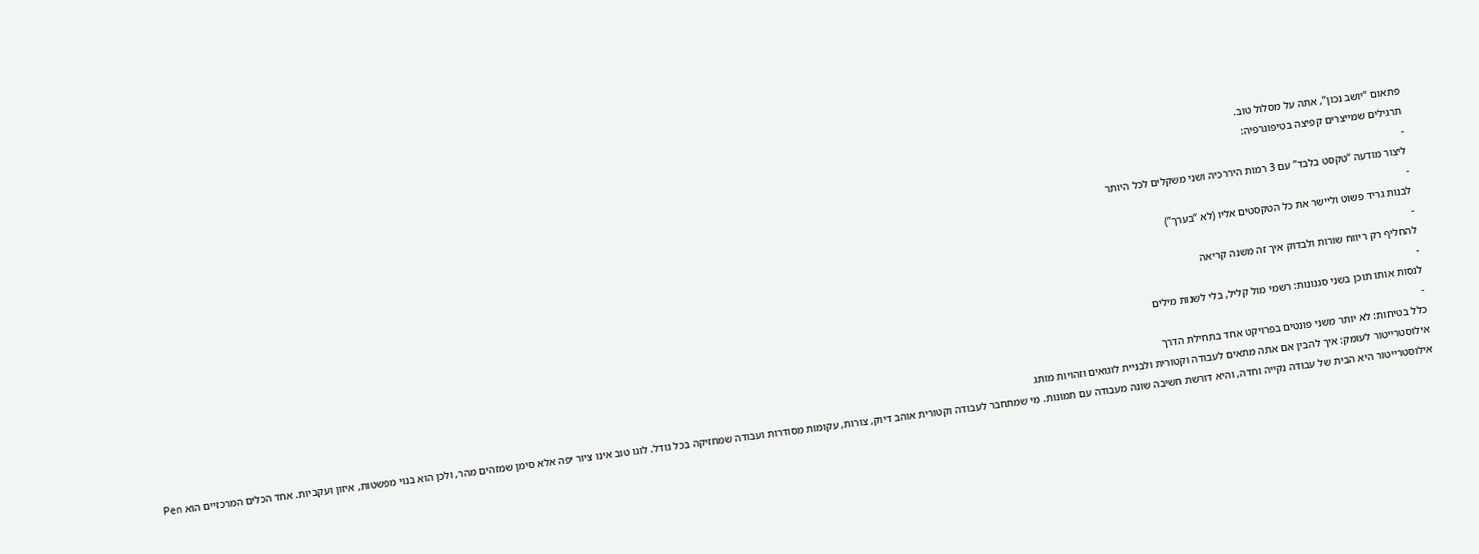פתאום “יושב נכון”, אתה על מסלול טוב.
תרגילים שמייצרים קפיצה בטיפוגרפיה:
-
ליצור מודעה “טקסט בלבד” עם 3 רמות היררכיה ושני משקלים לכל היותר
-
לבנות גריד פשוט וליישר את כל הטקסטים אליו (לא “בערך”)
-
להחליף רק ריווח שורות ולבדוק איך זה משנה קריאה
-
לנסות אותו תוכן בשני סגנונות: רשמי מול קליל, בלי לשנות מילים
-
כלל בטיחות: לא יותר משני פונטים בפרויקט אחד בתחילת הדרך
אילוסטרייטור לעומק: איך להבין אם אתה מתאים לעבודה וקטורית ולבניית לוגואים וזהויות מותג
אילוסטרייטור היא הבית של עבודה נקייה וחדה, והיא דורשת חשיבה שונה מעבודה עם תמונות. מי שמתחבר לעבודה וקטורית אוהב דיוק, צורות, עקומות מסודרות ועבודה שמחזיקה בכל גודל. לוגו טוב אינו ציור יפה אלא סימן שמזהים מהר, ולכן הוא בנוי מפשטות, איזון ועקביות. אחד הכלים המרכזיים הוא Pen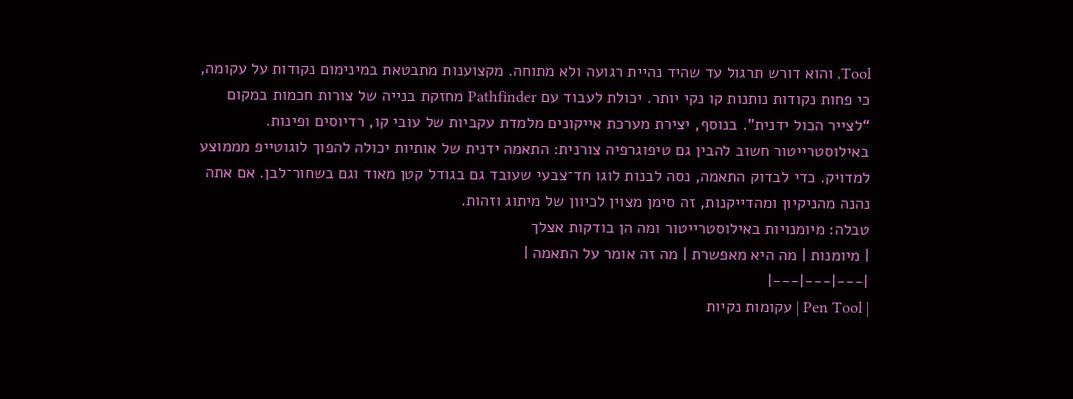Tool, והוא דורש תרגול עד שהיד נהיית רגועה ולא מתוחה. מקצוענות מתבטאת במינימום נקודות על עקומה, כי פחות נקודות נותנות קו נקי יותר. יכולת לעבוד עם Pathfinder מחזקת בנייה של צורות חכמות במקום “לצייר הכול ידנית”. בנוסף, יצירת מערכת אייקונים מלמדת עקביות של עובי קו, רדיוסים ופינות. באילוסטרייטור חשוב להבין גם טיפוגרפיה צורנית: התאמה ידנית של אותיות יכולה להפוך לוגוטייפ מממוצע למדויק. כדי לבדוק התאמה, נסה לבנות לוגו חד־צבעי שעובד גם בגודל קטן מאוד וגם בשחור־לבן. אם אתה נהנה מהניקיון ומהדייקנות, זה סימן מצוין לכיוון של מיתוג וזהות.
טבלה: מיומנויות באילוסטרייטור ומה הן בודקות אצלך
| מיומנות | מה היא מאפשרת | מה זה אומר על התאמה |
|---|---|---|
| Pen Tool | עקומות נקיות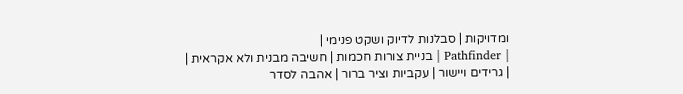ומדויקות | סבלנות לדיוק ושקט פנימי |
| Pathfinder | בניית צורות חכמות | חשיבה מבנית ולא אקראית |
| גרידים ויישור | עקביות וציר ברור | אהבה לסדר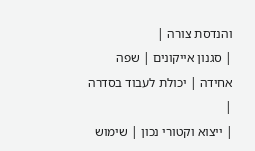והנדסת צורה |
| סגנון אייקונים | שפה אחידה | יכולת לעבוד בסדרה |
| ייצוא וקטורי נכון | שימוש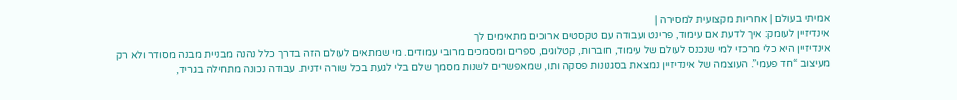אמיתי בעולם | אחריות מקצועית למסירה |
אינדיזיין לעומק: איך לדעת אם עימוד, פרינט ועבודה עם טקסטים ארוכים מתאימים לך
אינדיזיין היא כלי מרכזי למי שנכנס לעולם של עימוד, חוברות, קטלוגים, ספרים ומסמכים מרובי עמודים. מי שמתאים לעולם הזה בדרך כלל נהנה מבניית מבנה מסודר ולא רק מעיצוב “חד פעמי”. העוצמה של אינדיזיין נמצאת בסגנונות פסקה ותו, שמאפשרים לשנות מסמך שלם בלי לגעת בכל שורה ידנית. עבודה נכונה מתחילה בגריד,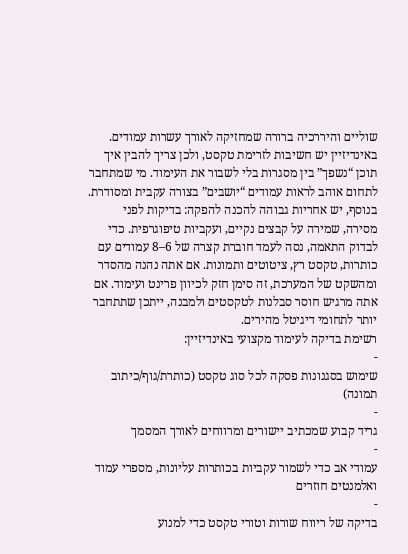שוליים והיררכיה ברורה שמחזיקה לאורך עשרות עמודים. באינדיזיין יש חשיבות לזרימת טקסט, ולכן צריך להבין איך תוכן “נשפך” בין מסגרות בלי לשבור את העימוד. מי שמתחבר לתחום אוהב לראות עמודים “יושבים” בצורה עקבית ומסודרת. בנוסף, יש אחריות גבוהה להכנה להפקה: בדיקות לפני מסירה, שמירה על קבצים נקיים, ועקביות טיפוגרפית. כדי לבדוק התאמה, נסה לעמד חוברת קצרה של 6–8 עמודים עם כותרות, טקסט רץ, ציטוטים ותמונות. אם אתה נהנה מהסדר ומהשקט של המערכת, זה סימן חזק לכיוון פרינט ועימוד. אם אתה מרגיש חוסר סבלנות לטקסטים ולמבנה, ייתכן שתתחבר יותר לתחומי דיגיטל מהירים.
רשימת בדיקה לעימוד מקצועי באינדיזיין:
-
שימוש בסגנונות פסקה לכל סוג טקסט (כותרת/גוף/כיתוב תמונה)
-
גריד קבוע שמכתיב יישורים ומרווחים לאורך המסמך
-
עמודי אב כדי לשמור עקביות בכותרות עליונות, מספרי עמוד ואלמנטים חוזרים
-
בדיקה של ריווח שורות וטורי טקסט כדי למנוע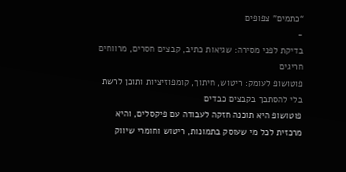“כתמים” צפופים
-
בדיקת לפני מסירה: שגיאות כתיב, קבצים חסרים, מרווחים חריגים
פוטושופ לעומק: ריטוש, חיתוך, קומפוזיציות ותוכן לרשת בלי להסתבך בקבצים כבדים
פוטושופ היא תוכנה חזקה לעבודה עם פיקסלים, והיא מרכזית לכל מי שעוסק בתמונות, ריטוש וחומרי שיווק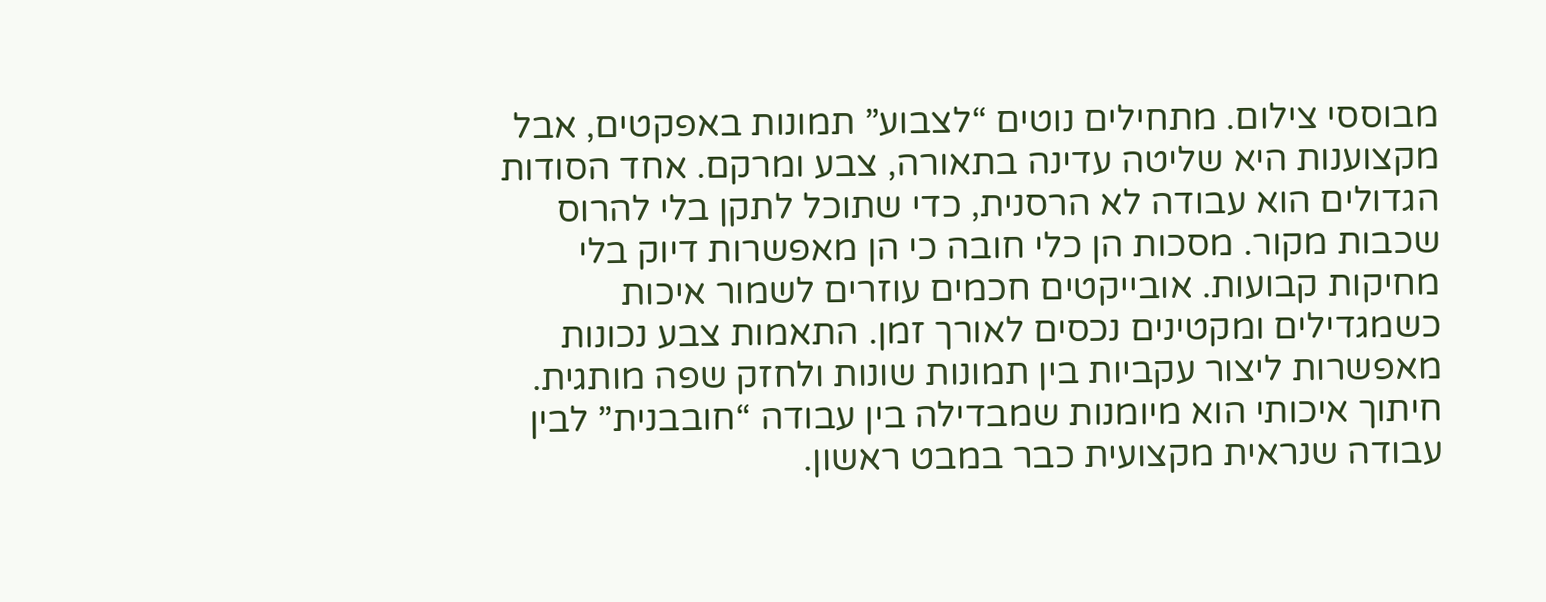מבוססי צילום. מתחילים נוטים “לצבוע” תמונות באפקטים, אבל מקצוענות היא שליטה עדינה בתאורה, צבע ומרקם. אחד הסודות הגדולים הוא עבודה לא הרסנית, כדי שתוכל לתקן בלי להרוס שכבות מקור. מסכות הן כלי חובה כי הן מאפשרות דיוק בלי מחיקות קבועות. אובייקטים חכמים עוזרים לשמור איכות כשמגדילים ומקטינים נכסים לאורך זמן. התאמות צבע נכונות מאפשרות ליצור עקביות בין תמונות שונות ולחזק שפה מותגית. חיתוך איכותי הוא מיומנות שמבדילה בין עבודה “חובבנית” לבין עבודה שנראית מקצועית כבר במבט ראשון.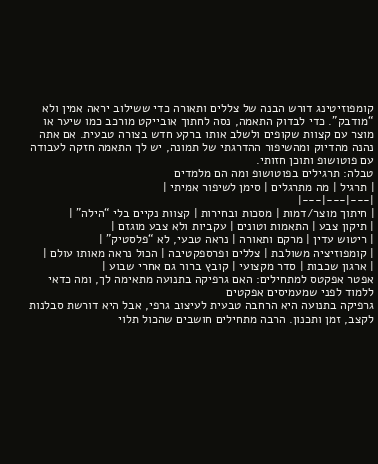קומפוזיטינג דורש הבנה של צללים ותאורה כדי ששילוב יראה אמין ולא “מודבק”. כדי לבדוק התאמה, נסה לחתוך אובייקט מורכב כמו שיער או מוצר עם קצוות שקופים ולשלב אותו ברקע חדש בצורה טבעית. אם אתה נהנה מהדיוק ומהשיפור ההדרגתי של תמונה, יש לך התאמה חזקה לעבודה עם פוטושופ ותוכן חזותי.
טבלה: תרגילים בפוטושופ ומה הם מלמדים
| תרגיל | מה מתרגלים | סימן לשיפור אמיתי |
|---|---|---|
| חיתוך מוצר/דמות | מסכות ובחירות | קצוות נקיים בלי “הילה” |
| תיקון צבע | התאמות וטונים | עקביות ולא צבע מוגזם |
| ריטוש עדין | מרקם ותאורה | נראה טבעי, לא “פלסטיק” |
| קומפוזיציה משולבת | צללים ופרספקטיבה | הכול נראה מאותו עולם |
| ארגון שכבות | סדר מקצועי | קובץ ברור גם אחרי שבוע |
אפטר אפקטס למתחילים: האם גרפיקה בתנועה מתאימה לך, ומה כדאי ללמוד לפני שמעמיסים אפקטים
גרפיקה בתנועה היא הרחבה טבעית לעיצוב גרפי, אבל היא דורשת סבלנות לקצב, זמן ותכנון. הרבה מתחילים חושבים שהכול תלוי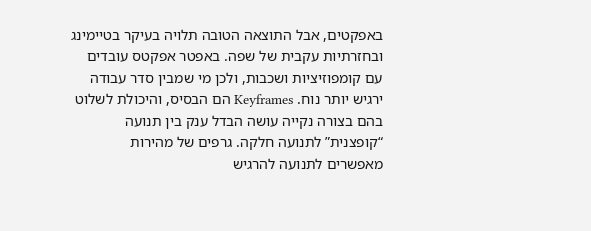באפקטים, אבל התוצאה הטובה תלויה בעיקר בטיימינג ובחזרתיות עקבית של שפה. באפטר אפקטס עובדים עם קומפוזיציות ושכבות, ולכן מי שמבין סדר עבודה ירגיש יותר נוח. Keyframes הם הבסיס, והיכולת לשלוט בהם בצורה נקייה עושה הבדל ענק בין תנועה “קופצנית” לתנועה חלקה. גרפים של מהירות מאפשרים לתנועה להרגיש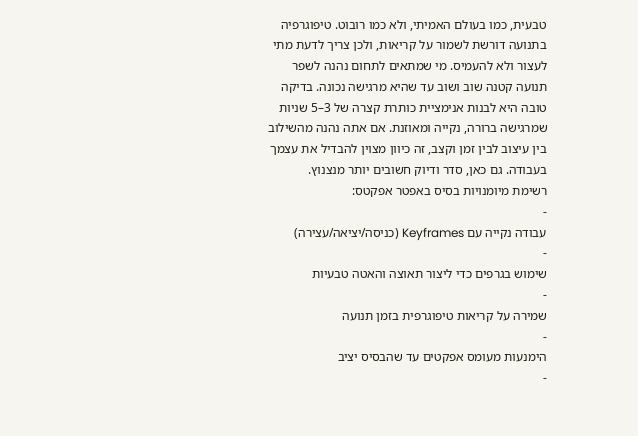טבעית, כמו בעולם האמיתי, ולא כמו רובוט. טיפוגרפיה בתנועה דורשת לשמור על קריאות, ולכן צריך לדעת מתי לעצור ולא להעמיס. מי שמתאים לתחום נהנה לשפר תנועה קטנה שוב ושוב עד שהיא מרגישה נכונה. בדיקה טובה היא לבנות אנימציית כותרת קצרה של 3–5 שניות שמרגישה ברורה, נקייה ומאוזנת. אם אתה נהנה מהשילוב בין עיצוב לבין זמן וקצב, זה כיוון מצוין להבדיל את עצמך בעבודה. גם כאן, סדר ודיוק חשובים יותר מנצנוץ.
רשימת מיומנויות בסיס באפטר אפקטס:
-
עבודה נקייה עם Keyframes (כניסה/יציאה/עצירה)
-
שימוש בגרפים כדי ליצור תאוצה והאטה טבעיות
-
שמירה על קריאות טיפוגרפית בזמן תנועה
-
הימנעות מעומס אפקטים עד שהבסיס יציב
-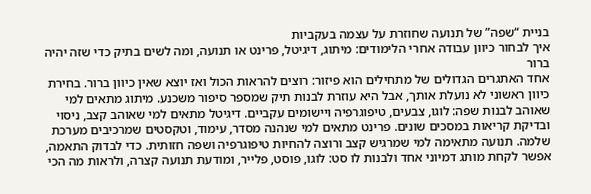בניית “שפה” של תנועה שחוזרת על עצמה בעקביות
איך לבחור כיוון עבודה אחרי הלימודים: מיתוג, דיגיטל, פרינט או תנועה, ומה לשים בתיק כדי שזה יהיה ברור
אחד האתגרים הגדולים של מתחילים הוא פיזור: רוצים להראות הכול ואז יוצא שאין כיוון ברור. בחירת כיוון ראשוני לא נועלת אותך, אבל היא עוזרת לבנות תיק שמספר סיפור משכנע. מיתוג מתאים למי שאוהב לבנות שפה: לוגו, צבעים, טיפוגרפיה ויישומים עקביים. דיגיטל מתאים למי שאוהב קצב, ניסוי ובדיקת קריאות במסכים שונים. פרינט מתאים למי שנהנה מסדר, עימוד, וטקסטים שמרכיבים מערכת שלמה. תנועה מתאימה למי שמרגיש קצב ורוצה להחיות טיפוגרפיה ושפה חזותית. כדי לבדוק התאמה, אפשר לקחת מותג דמיוני אחד ולבנות לו סט: לוגו, פוסט, פלייר, ומודעת תנועה קצרה, ולראות מה הכי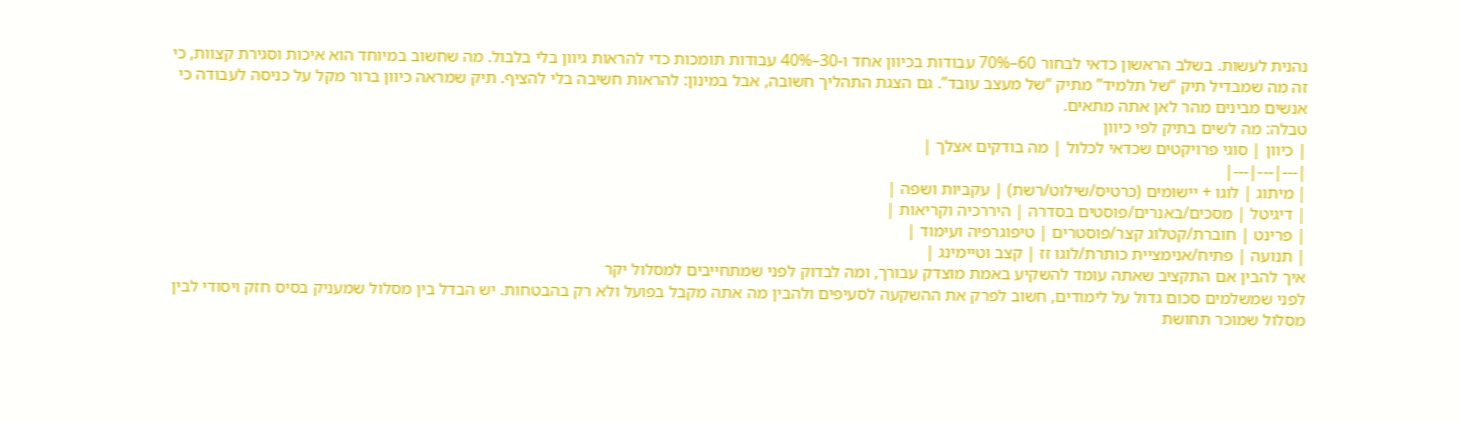נהנית לעשות. בשלב הראשון כדאי לבחור 60–70% עבודות בכיוון אחד ו-30–40% עבודות תומכות כדי להראות גיוון בלי בלבול. מה שחשוב במיוחד הוא איכות וסגירת קצוות, כי זה מה שמבדיל תיק “של תלמיד” מתיק “של מעצב עובד”. גם הצגת התהליך חשובה, אבל במינון: להראות חשיבה בלי להציף. תיק שמראה כיוון ברור מקל על כניסה לעבודה כי אנשים מבינים מהר לאן אתה מתאים.
טבלה: מה לשים בתיק לפי כיוון
| כיוון | סוגי פרויקטים שכדאי לכלול | מה בודקים אצלך |
|---|---|---|
| מיתוג | לוגו + יישומים (כרטיס/שילוט/רשת) | עקביות ושפה |
| דיגיטל | מסכים/באנרים/פוסטים בסדרה | היררכיה וקריאות |
| פרינט | חוברת/קטלוג קצר/פוסטרים | טיפוגרפיה ועימוד |
| תנועה | פתיח/אנימציית כותרת/לוגו זז | קצב וטיימינג |
איך להבין אם התקציב שאתה עומד להשקיע באמת מוצדק עבורך, ומה לבדוק לפני שמתחייבים למסלול יקר
לפני שמשלמים סכום גדול על לימודים, חשוב לפרק את ההשקעה לסעיפים ולהבין מה אתה מקבל בפועל ולא רק בהבטחות. יש הבדל בין מסלול שמעניק בסיס חזק ויסודי לבין מסלול שמוכר תחושת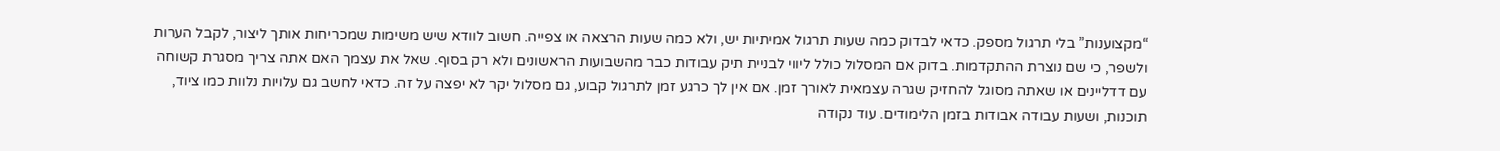“מקצוענות” בלי תרגול מספק. כדאי לבדוק כמה שעות תרגול אמיתיות יש, ולא כמה שעות הרצאה או צפייה. חשוב לוודא שיש משימות שמכריחות אותך ליצור, לקבל הערות ולשפר, כי שם נוצרת ההתקדמות. בדוק אם המסלול כולל ליווי לבניית תיק עבודות כבר מהשבועות הראשונים ולא רק בסוף. שאל את עצמך האם אתה צריך מסגרת קשוחה עם דדליינים או שאתה מסוגל להחזיק שגרה עצמאית לאורך זמן. אם אין לך כרגע זמן לתרגול קבוע, גם מסלול יקר לא יפצה על זה. כדאי לחשב גם עלויות נלוות כמו ציוד, תוכנות, ושעות עבודה אבודות בזמן הלימודים. עוד נקודה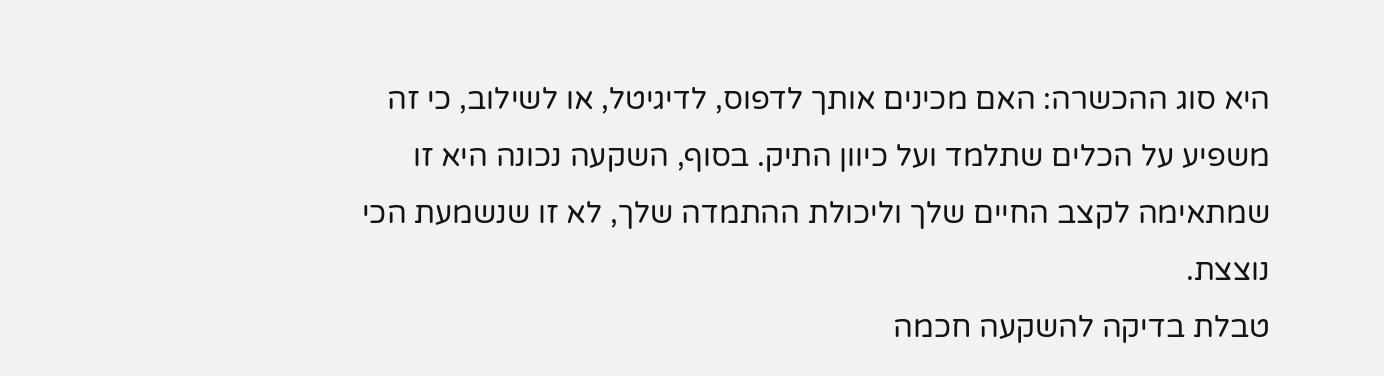היא סוג ההכשרה: האם מכינים אותך לדפוס, לדיגיטל, או לשילוב, כי זה משפיע על הכלים שתלמד ועל כיוון התיק. בסוף, השקעה נכונה היא זו שמתאימה לקצב החיים שלך וליכולת ההתמדה שלך, לא זו שנשמעת הכי נוצצת.
טבלת בדיקה להשקעה חכמה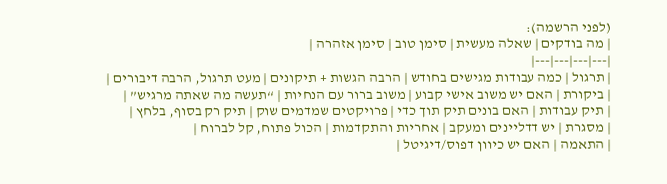(לפני הרשמה):
| מה בודקים | שאלה מעשית | סימן טוב | סימן אזהרה |
|---|---|---|---|
| תרגול | כמה עבודות מגישים בחודש | הרבה הגשות + תיקונים | מעט תרגול, הרבה דיבורים |
| ביקורת | האם יש משוב אישי קבוע | משוב ברור עם הנחיות | “תעשה מה שאתה מרגיש” |
| תיק עבודות | האם בונים תיק תוך כדי | פרויקטים שמדמים שוק | תיק רק בסוף, בלחץ |
| מסגרת | יש דדליינים ומעקב | אחריות והתקדמות | הכול פתוח, קל לברוח |
| התאמה | האם יש כיוון דפוס/דיגיטל |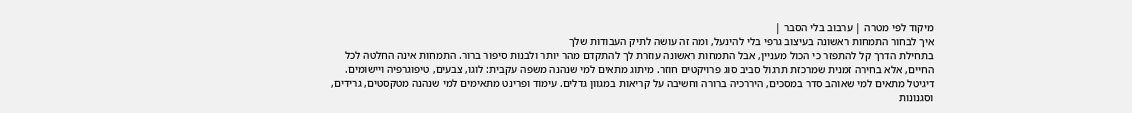מיקוד לפי מטרה | ערבוב בלי הסבר |
איך לבחור התמחות ראשונה בעיצוב גרפי בלי להינעל, ומה זה עושה לתיק העבודות שלך
בתחילת הדרך קל להתפזר כי הכול מעניין, אבל התמחות ראשונה עוזרת לך להתקדם מהר יותר ולבנות סיפור ברור. התמחות אינה החלטה לכל החיים, אלא בחירה זמנית שמרכזת תרגול סביב סוג פרויקטים חוזר. מיתוג מתאים למי שנהנה משפה עקבית: לוגו, צבעים, טיפוגרפיה ויישומים. דיגיטל מתאים למי שאוהב סדר במסכים, היררכיה ברורה וחשיבה על קריאות במגוון גדלים. עימוד ופרינט מתאימים למי שנהנה מטקסטים, גרידים, וסגנונות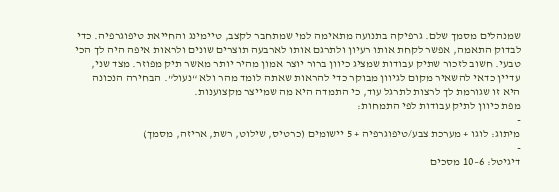שמנהלים מסמך שלם. גרפיקה בתנועה מתאימה למי שמתחבר לקצב, טיימינג והחייאת טיפוגרפיה. כדי לבדוק התאמה, אפשר לקחת אותו רעיון ולתרגם אותו לארבעה תוצרים שונים ולראות איפה היה לך הכי טבעי. חשוב לזכור שתיק עבודות שמציג כיוון ברור יוצר אמון מהיר יותר מאשר תיק מפוזר. מצד שני, עדיין כדאי להשאיר מקום לגיוון מבוקר כדי להראות שאתה לומד מהר ולא “נעול”. הבחירה הנכונה היא זו שגורמת לך לרצות לתרגל עוד, כי התמדה היא מה שמייצר מקצוענות.
מפת כיוון לתיק עבודות לפי התמחות:
-
מיתוג: לוגו + מערכת צבע/טיפוגרפיה + 5 יישומים (כרטיס, שילוט, רשת, אריזה, מסמך)
-
דיגיטל: 6–10 מסכים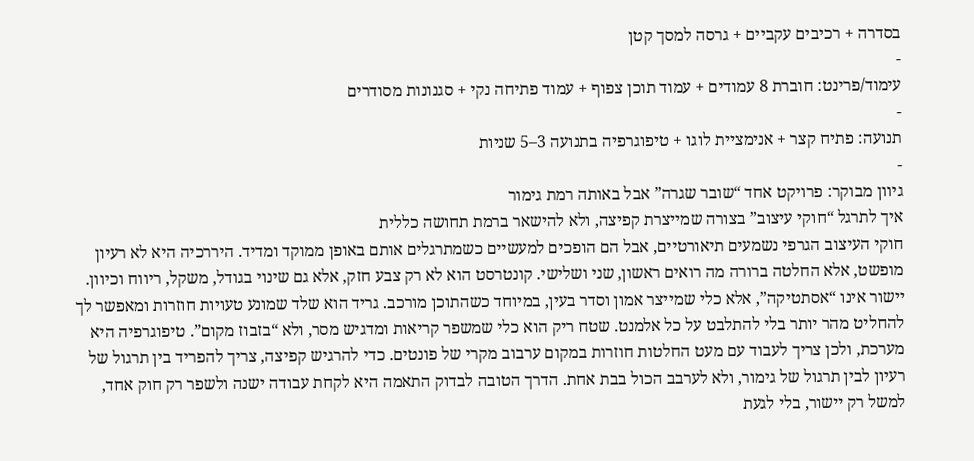בסדרה + רכיבים עקביים + גרסה למסך קטן
-
עימוד/פרינט: חוברת 8 עמודים + עמוד תוכן צפוף + עמוד פתיחה נקי + סגנונות מסודרים
-
תנועה: פתיח קצר + אנימציית לוגו + טיפוגרפיה בתנועה 3–5 שניות
-
גיוון מבוקר: פרויקט אחד “שובר שגרה” אבל באותה רמת גימור
איך לתרגל “חוקי עיצוב” בצורה שמייצרת קפיצה, ולא להישאר ברמת תחושה כללית
חוקי העיצוב הגרפי נשמעים תיאורטיים, אבל הם הופכים למעשיים כשמתרגלים אותם באופן ממוקד ומדיד. היררכיה היא לא רעיון מופשט, אלא החלטה ברורה מה רואים ראשון, שני ושלישי. קונטרסט הוא לא רק צבע חזק, אלא גם שינוי בגודל, משקל, ריווח וכיוון. יישור אינו “אסתטיקה”, אלא כלי שמייצר אמון וסדר בעין, במיוחד כשהתוכן מורכב. גריד הוא שלד שמונע טעויות חוזרות ומאפשר לך להחליט מהר יותר בלי להתלבט על כל אלמנט. שטח ריק הוא כלי שמשפר קריאות ומדגיש מסר, ולא “בזבוז מקום”. טיפוגרפיה היא מערכת, ולכן צריך לעבוד עם מעט החלטות חוזרות במקום ערבוב מקרי של פונטים. כדי להרגיש קפיצה, צריך להפריד בין תרגול של רעיון לבין תרגול של גימור, ולא לערבב הכול בבת אחת. הדרך הטובה לבדוק התאמה היא לקחת עבודה ישנה ולשפר רק חוק אחד, למשל רק יישור, בלי לגעת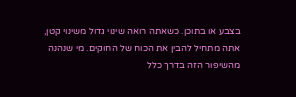בצבע או בתוכן. כשאתה רואה שינוי גדול משינוי קטן, אתה מתחיל להבין את הכוח של החוקים. מי שנהנה מהשיפור הזה בדרך כלל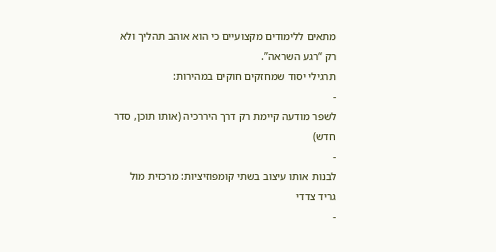מתאים ללימודים מקצועיים כי הוא אוהב תהליך ולא רק “רגע השראה”.
תרגילי יסוד שמחזקים חוקים במהירות:
-
לשפר מודעה קיימת רק דרך היררכיה (אותו תוכן, סדר חדש)
-
לבנות אותו עיצוב בשתי קומפוזיציות: מרכזית מול גריד צדדי
-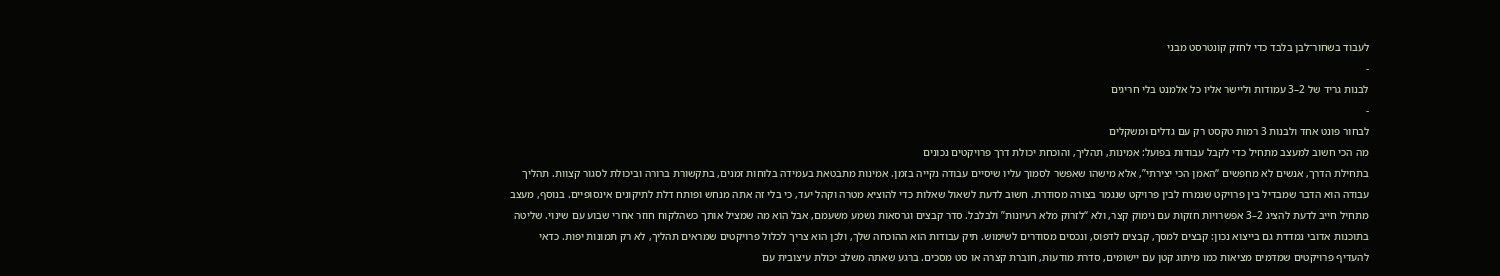לעבוד בשחור־לבן בלבד כדי לחזק קונטרסט מבני
-
לבנות גריד של 2–3 עמודות וליישר אליו כל אלמנט בלי חריגים
-
לבחור פונט אחד ולבנות 3 רמות טקסט רק עם גדלים ומשקלים
מה הכי חשוב למעצב מתחיל כדי לקבל עבודות בפועל: אמינות, תהליך, והוכחת יכולת דרך פרויקטים נכונים
בתחילת הדרך, אנשים לא מחפשים “האמן הכי יצירתי”, אלא מישהו שאפשר לסמוך עליו שיסיים עבודה נקייה בזמן. אמינות מתבטאת בעמידה בלוחות זמנים, בתקשורת ברורה וביכולת לסגור קצוות. תהליך עבודה הוא הדבר שמבדיל בין פרויקט שנמרח לבין פרויקט שנגמר בצורה מסודרת. חשוב לדעת לשאול שאלות כדי להוציא מטרה וקהל יעד, כי בלי זה אתה מנחש ופותח דלת לתיקונים אינסופיים. בנוסף, מעצב מתחיל חייב לדעת להציג 2–3 אפשרויות חזקות עם נימוק קצר, ולא “לזרוק מלא רעיונות” ולבלבל. סדר קבצים וגרסאות נשמע משעמם, אבל הוא מה שמציל אותך כשהלקוח חוזר אחרי שבוע עם שינוי. שליטה בתוכנות אדובי נמדדת גם בייצוא נכון: קבצים למסך, קבצים לדפוס, ונכסים מסודרים לשימוש. תיק עבודות הוא ההוכחה שלך, ולכן הוא צריך לכלול פרויקטים שמראים תהליך, לא רק תמונות יפות. כדאי להעדיף פרויקטים שמדמים מציאות כמו מיתוג קטן עם יישומים, סדרת מודעות, חוברת קצרה או סט מסכים. ברגע שאתה משלב יכולת עיצובית עם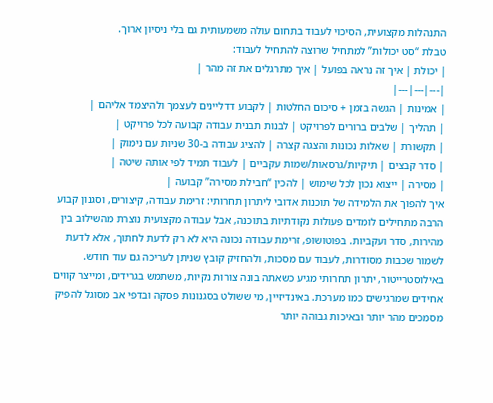התנהלות מקצועית, הסיכוי לעבוד בתחום עולה משמעותית גם בלי ניסיון ארוך.
טבלת “סט יכולות” למתחיל שרוצה להתחיל לעבוד:
| יכולת | איך זה נראה בפועל | איך מתרגלים את זה מהר |
|---|---|---|
| אמינות | הגשה בזמן + סיכום החלטות | לקבוע דדליינים לעצמך ולהיצמד אליהם |
| תהליך | שלבים ברורים לפרויקט | לבנות תבנית עבודה קבועה לכל פרויקט |
| תקשורת | שאלות נכונות והצגה קצרה | להציג עבודה ב-30 שניות עם נימוק |
| סדר קבצים | תיקיות/גרסאות/שמות עקביים | לעבוד תמיד לפי אותה שיטה |
| מסירה | ייצוא נכון לכל שימוש | להכין “חבילת מסירה” קבועה |
איך להפוך את הלמידה של תוכנות אדובי ליתרון תחרותי: זרימת עבודה, קיצורים, וסגנון קבוע
הרבה מתחילים לומדים פעולות נקודתיות בתוכנה, אבל עבודה מקצועית נוצרת מהשילוב בין מהירות, סדר ועקביות. בפוטושופ, זרימת עבודה נכונה היא לא רק לדעת לחתוך, אלא לדעת לשמור שכבות מסודרות, לעבוד עם מסכות, ולהחזיק קובץ שניתן לעריכה גם עוד חודש. באילוסטרייטור, יתרון תחרותי מגיע כשאתה בונה צורות נקיות, משתמש בגרידים, ומייצר קווים אחידים שמרגישים כמו מערכת. באינדיזיין, מי ששולט בסגנונות פסקה ובדפי אב מסוגל להפיק מסמכים מהר יותר ובאיכות גבוהה יותר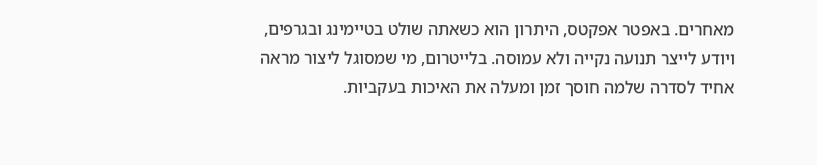מאחרים. באפטר אפקטס, היתרון הוא כשאתה שולט בטיימינג ובגרפים, ויודע לייצר תנועה נקייה ולא עמוסה. בלייטרום, מי שמסוגל ליצור מראה אחיד לסדרה שלמה חוסך זמן ומעלה את האיכות בעקביות.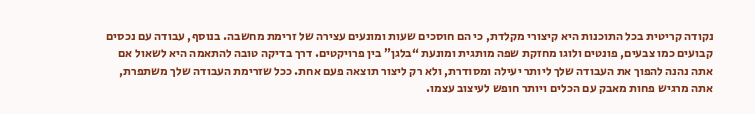נקודה קריטית בכל התוכנות היא קיצורי מקלדת, כי הם חוסכים שעות ומונעים עצירה של זרימת מחשבה. בנוסף, עבודה עם נכסים קבועים כמו צבעים, פונטים ולוגו מחזקת שפה מותגית ומונעת “בלגן” בין פרויקטים. דרך בדיקה טובה להתאמה היא לשאול אם אתה נהנה להפוך את העבודה שלך ליותר יעילה ומסודרת, ולא רק ליצור תוצאה פעם אחת. ככל שזרימת העבודה שלך משתפרת, אתה מרגיש פחות מאבק עם הכלים ויותר חופש לעיצוב עצמו.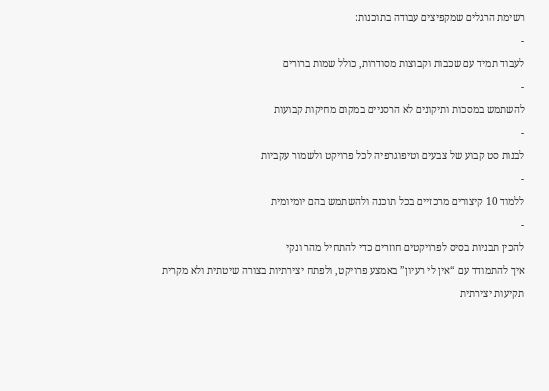רשימת הרגלים שמקפיצים עבודה בתוכנות:
-
לעבוד תמיד עם שכבות וקבוצות מסודרות, כולל שמות ברורים
-
להשתמש במסכות ותיקונים לא הרסניים במקום מחיקות קבועות
-
לבנות סט קבוע של צבעים וטיפוגרפיה לכל פרויקט ולשמור עקביות
-
ללמוד 10 קיצורים מרכזיים בכל תוכנה ולהשתמש בהם יומיומית
-
להכין תבניות בסיס לפרויקטים חוזרים כדי להתחיל מהר ונקי
איך להתמודד עם “אין לי רעיון” באמצע פרויקט, ולפתח יצירתיות בצורה שיטתית ולא מקרית
תקיעות יצירתית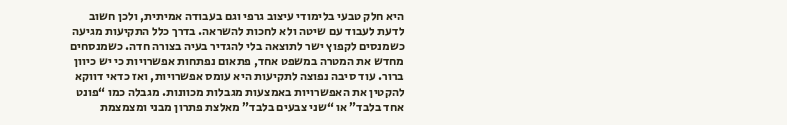היא חלק טבעי בלימודי עיצוב גרפי וגם בעבודה אמיתית, ולכן חשוב לדעת לעבוד עם שיטה ולא לחכות להשראה. בדרך כלל התקיעות מגיעה כשמנסים לקפוץ ישר לתוצאה בלי להגדיר בעיה בצורה חדה. כשמנסחים מחדש את המטרה במשפט אחד, פתאום נפתחות אפשרויות כי יש כיוון ברור. עוד סיבה נפוצה לתקיעות היא עומס אפשרויות, ואז כדאי דווקא להקטין את האפשרויות באמצעות מגבלות מכוונות. מגבלה כמו “פונט אחד בלבד” או “שני צבעים בלבד” מאלצת פתרון מבני ומצמצמת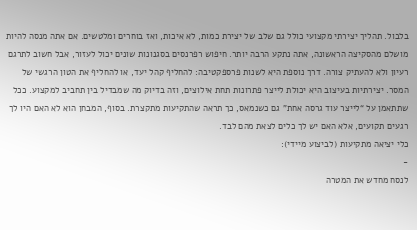בלבול. תהליך יצירתי מקצועי כולל גם שלב של יצירת כמות, לא איכות, ואז בוחרים ומלטשים. אם אתה מנסה להיות מושלם מהסקיצה הראשונה, אתה נתקע הרבה יותר. חיפוש רפרנסים בסגנונות שונים יכול לעזור, אבל חשוב לתרגם רעיון ולא להעתיק צורה. דרך נוספת היא לשנות פרספקטיבה: להחליף קהל יעד, או להחליף את הטון הרגשי של המסר. יצירתיות בעיצוב היא יכולת לייצר פתרונות תחת אילוצים, וזה בדיוק מה שמבדיל בין תחביב למקצוע. ככל שתתאמן על “לייצר עוד גרסה אחת” גם כשנמאס, כך תראה שהתקיעות מתקצרת. בסוף, המבחן הוא לא האם היו לך רגעים תקועים, אלא האם יש לך כלים לצאת מהם לבד.
כלי יציאה מתקיעות (לביצוע מיידי):
-
לנסח מחדש את המטרה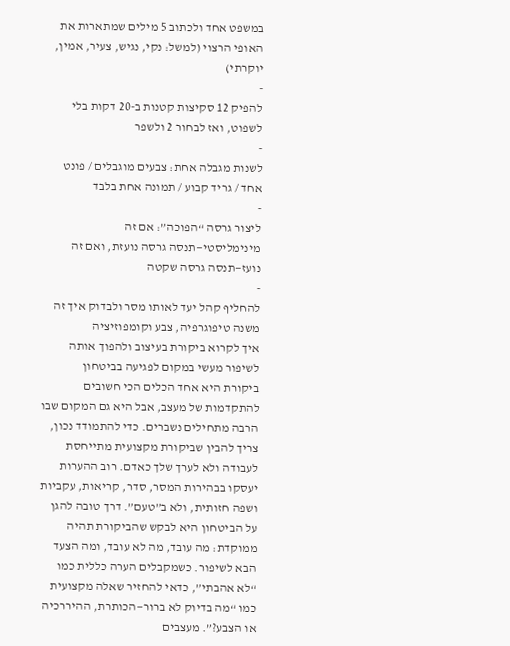במשפט אחד ולכתוב 5 מילים שמתארות את האופי הרצוי (למשל: נקי, נגיש, צעיר, אמין, יוקרתי)
-
להפיק 12 סקיצות קטנות ב-20 דקות בלי לשפוט, ואז לבחור 2 ולשפר
-
לשנות מגבלה אחת: צבעים מוגבלים / פונט אחד / גריד קבוע / תמונה אחת בלבד
-
ליצור גרסה “הפוכה”: אם זה מינימליסטי—תנסה גרסה נועזת, ואם זה נועז—תנסה גרסה שקטה
-
להחליף קהל יעד לאותו מסר ולבדוק איך זה משנה טיפוגרפיה, צבע וקומפוזיציה
איך לקרוא ביקורת בעיצוב ולהפוך אותה לשיפור מעשי במקום לפגיעה בביטחון
ביקורת היא אחד הכלים הכי חשובים להתקדמות של מעצב, אבל היא גם המקום שבו הרבה מתחילים נשברים. כדי להתמודד נכון, צריך להבין שביקורת מקצועית מתייחסת לעבודה ולא לערך שלך כאדם. רוב ההערות יעסקו בבהירות המסר, סדר, קריאות, עקביות ושפה חזותית, ולא ב”טעם”. דרך טובה להגן על הביטחון היא לבקש שהביקורת תהיה ממוקדת: מה עובד, מה לא עובד, ומה הצעד הבא לשיפור. כשמקבלים הערה כללית כמו “לא אהבתי”, כדאי להחזיר שאלה מקצועית כמו “מה בדיוק לא ברור—הכותרת, ההיררכיה או הצבע?”. מעצבים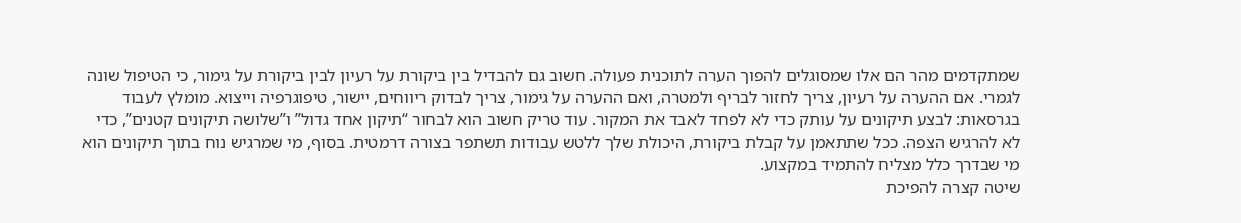שמתקדמים מהר הם אלו שמסוגלים להפוך הערה לתוכנית פעולה. חשוב גם להבדיל בין ביקורת על רעיון לבין ביקורת על גימור, כי הטיפול שונה לגמרי. אם ההערה על רעיון, צריך לחזור לבריף ולמטרה, ואם ההערה על גימור, צריך לבדוק ריווחים, יישור, טיפוגרפיה וייצוא. מומלץ לעבוד בגרסאות: לבצע תיקונים על עותק כדי לא לפחד לאבד את המקור. עוד טריק חשוב הוא לבחור “תיקון אחד גדול” ו”שלושה תיקונים קטנים”, כדי לא להרגיש הצפה. ככל שתתאמן על קבלת ביקורת, היכולת שלך ללטש עבודות תשתפר בצורה דרמטית. בסוף, מי שמרגיש נוח בתוך תיקונים הוא מי שבדרך כלל מצליח להתמיד במקצוע.
שיטה קצרה להפיכת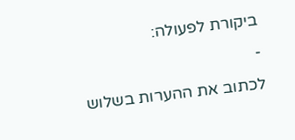ביקורת לפעולה:
-
לכתוב את ההערות בשלוש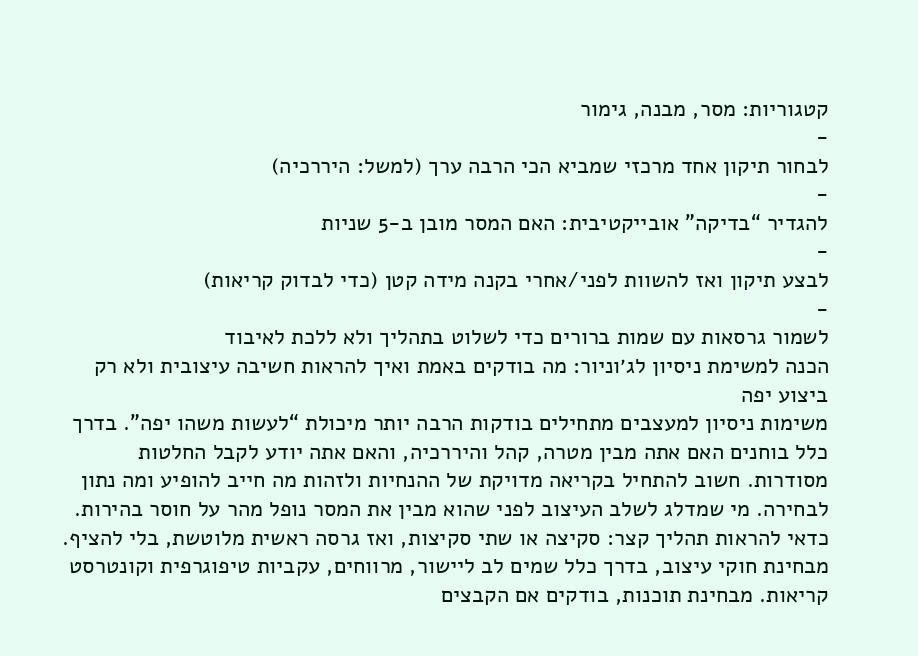קטגוריות: מסר, מבנה, גימור
-
לבחור תיקון אחד מרכזי שמביא הכי הרבה ערך (למשל: היררכיה)
-
להגדיר “בדיקה” אובייקטיבית: האם המסר מובן ב-5 שניות
-
לבצע תיקון ואז להשוות לפני/אחרי בקנה מידה קטן (כדי לבדוק קריאות)
-
לשמור גרסאות עם שמות ברורים כדי לשלוט בתהליך ולא ללכת לאיבוד
הכנה למשימת ניסיון לג׳וניור: מה בודקים באמת ואיך להראות חשיבה עיצובית ולא רק ביצוע יפה
משימות ניסיון למעצבים מתחילים בודקות הרבה יותר מיכולת “לעשות משהו יפה”. בדרך כלל בוחנים האם אתה מבין מטרה, קהל והיררכיה, והאם אתה יודע לקבל החלטות מסודרות. חשוב להתחיל בקריאה מדויקת של ההנחיות ולזהות מה חייב להופיע ומה נתון לבחירה. מי שמדלג לשלב העיצוב לפני שהוא מבין את המסר נופל מהר על חוסר בהירות. כדאי להראות תהליך קצר: סקיצה או שתי סקיצות, ואז גרסה ראשית מלוטשת, בלי להציף. מבחינת חוקי עיצוב, בדרך כלל שמים לב ליישור, מרווחים, עקביות טיפוגרפית וקונטרסט קריאות. מבחינת תוכנות, בודקים אם הקבצים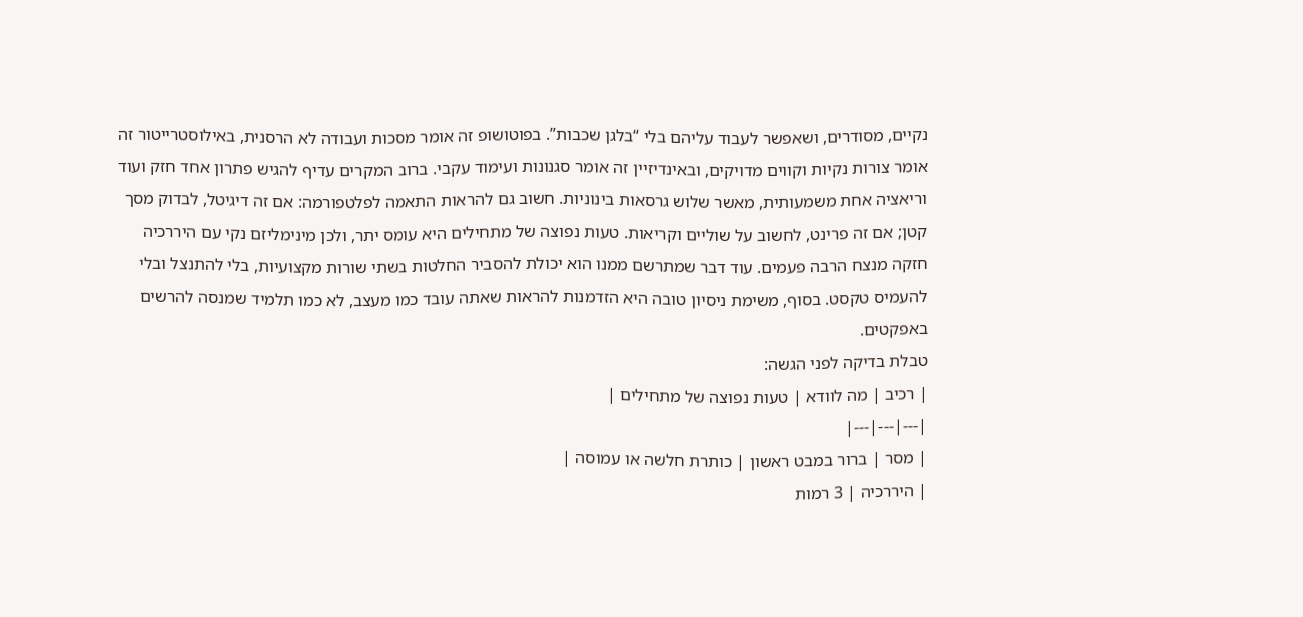נקיים, מסודרים, ושאפשר לעבוד עליהם בלי “בלגן שכבות”. בפוטושופ זה אומר מסכות ועבודה לא הרסנית, באילוסטרייטור זה אומר צורות נקיות וקווים מדויקים, ובאינדיזיין זה אומר סגנונות ועימוד עקבי. ברוב המקרים עדיף להגיש פתרון אחד חזק ועוד וריאציה אחת משמעותית, מאשר שלוש גרסאות בינוניות. חשוב גם להראות התאמה לפלטפורמה: אם זה דיגיטל, לבדוק מסך קטן; אם זה פרינט, לחשוב על שוליים וקריאות. טעות נפוצה של מתחילים היא עומס יתר, ולכן מינימליזם נקי עם היררכיה חזקה מנצח הרבה פעמים. עוד דבר שמתרשם ממנו הוא יכולת להסביר החלטות בשתי שורות מקצועיות, בלי להתנצל ובלי להעמיס טקסט. בסוף, משימת ניסיון טובה היא הזדמנות להראות שאתה עובד כמו מעצב, לא כמו תלמיד שמנסה להרשים באפקטים.
טבלת בדיקה לפני הגשה:
| רכיב | מה לוודא | טעות נפוצה של מתחילים |
|---|---|---|
| מסר | ברור במבט ראשון | כותרת חלשה או עמוסה |
| היררכיה | 3 רמות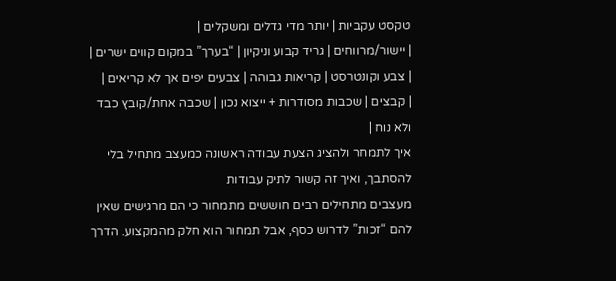טקסט עקביות | יותר מדי גדלים ומשקלים |
| יישור/מרווחים | גריד קבוע וניקיון | “בערך” במקום קווים ישרים |
| צבע וקונטרסט | קריאות גבוהה | צבעים יפים אך לא קריאים |
| קבצים | שכבות מסודרות + ייצוא נכון | שכבה אחת/קובץ כבד ולא נוח |
איך לתמחר ולהציג הצעת עבודה ראשונה כמעצב מתחיל בלי להסתבך, ואיך זה קשור לתיק עבודות
מעצבים מתחילים רבים חוששים מתמחור כי הם מרגישים שאין להם “זכות” לדרוש כסף, אבל תמחור הוא חלק מהמקצוע. הדרך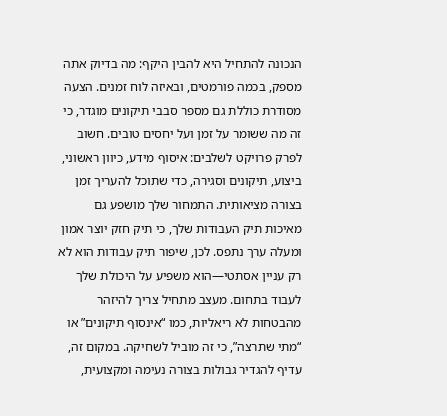הנכונה להתחיל היא להבין היקף: מה בדיוק אתה מספק, בכמה פורמטים, ובאיזה לוח זמנים. הצעה מסודרת כוללת גם מספר סבבי תיקונים מוגדר, כי זה מה ששומר על זמן ועל יחסים טובים. חשוב לפרק פרויקט לשלבים: איסוף מידע, כיוון ראשוני, ביצוע, תיקונים וסגירה, כדי שתוכל להעריך זמן בצורה מציאותית. התמחור שלך מושפע גם מאיכות תיק העבודות שלך, כי תיק חזק יוצר אמון ומעלה ערך נתפס. לכן, שיפור תיק עבודות הוא לא רק עניין אסתטי—הוא משפיע על היכולת שלך לעבוד בתחום. מעצב מתחיל צריך להיזהר מהבטחות לא ריאליות, כמו “אינסוף תיקונים” או “מתי שתרצה”, כי זה מוביל לשחיקה. במקום זה, עדיף להגדיר גבולות בצורה נעימה ומקצועית,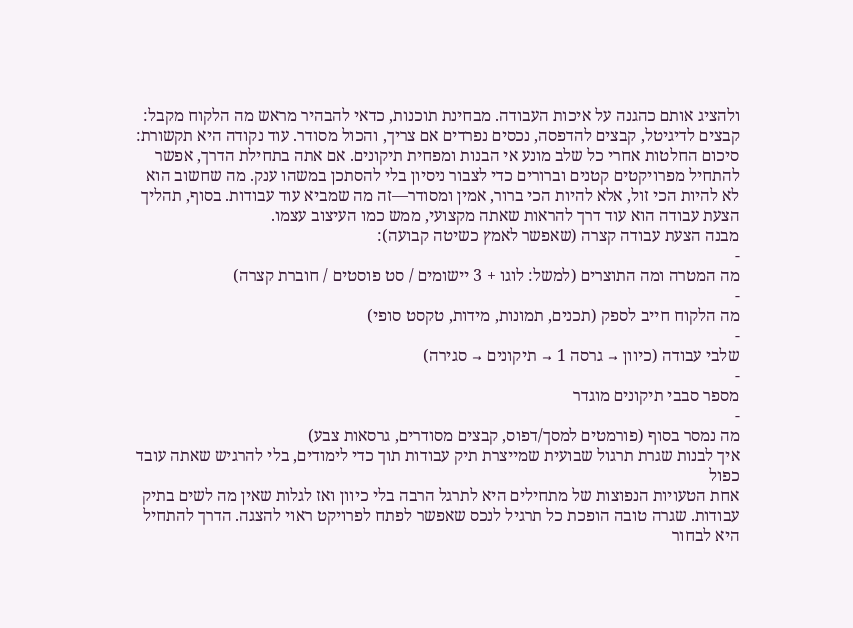ולהציג אותם כהגנה על איכות העבודה. מבחינת תוכנות, כדאי להבהיר מראש מה הלקוח מקבל: קבצים לדיגיטל, קבצים להדפסה, נכסים נפרדים אם צריך, והכול מסודר. עוד נקודה היא תקשורת: סיכום החלטות אחרי כל שלב מונע אי הבנות ומפחית תיקונים. אם אתה בתחילת הדרך, אפשר להתחיל מפרויקטים קטנים וברורים כדי לצבור ניסיון בלי להסתכן במשהו ענק. מה שחשוב הוא לא להיות הכי זול, אלא להיות הכי ברור, אמין ומסודר—זה מה שמביא עוד עבודות. בסוף, תהליך הצעת עבודה הוא עוד דרך להראות שאתה מקצועי, ממש כמו העיצוב עצמו.
מבנה הצעת עבודה קצרה (שאפשר לאמץ כשיטה קבועה):
-
מה המטרה ומה התוצרים (למשל: לוגו + 3 יישומים / סט פוסטים / חוברת קצרה)
-
מה הלקוח חייב לספק (תכנים, תמונות, מידות, טקסט סופי)
-
שלבי עבודה (כיוון → גרסה 1 → תיקונים → סגירה)
-
מספר סבבי תיקונים מוגדר
-
מה נמסר בסוף (פורמטים למסך/דפוס, קבצים מסודרים, גרסאות צבע)
איך לבנות שגרת תרגול שבועית שמייצרת תיק עבודות תוך כדי לימודים, בלי להרגיש שאתה עובד כפול
אחת הטעויות הנפוצות של מתחילים היא לתרגל הרבה בלי כיוון ואז לגלות שאין מה לשים בתיק עבודות. שגרה טובה הופכת כל תרגיל לנכס שאפשר לפתח לפרויקט ראוי להצגה. הדרך להתחיל היא לבחור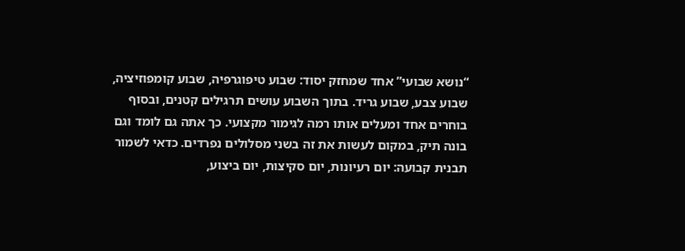“נושא שבועי” אחד שמחזק יסוד: שבוע טיפוגרפיה, שבוע קומפוזיציה, שבוע צבע, שבוע גריד. בתוך השבוע עושים תרגילים קטנים, ובסוף בוחרים אחד ומעלים אותו רמה לגימור מקצועי. כך אתה גם לומד וגם בונה תיק, במקום לעשות את זה בשני מסלולים נפרדים. כדאי לשמור תבנית קבועה: יום רעיונות, יום סקיצות, יום ביצוע,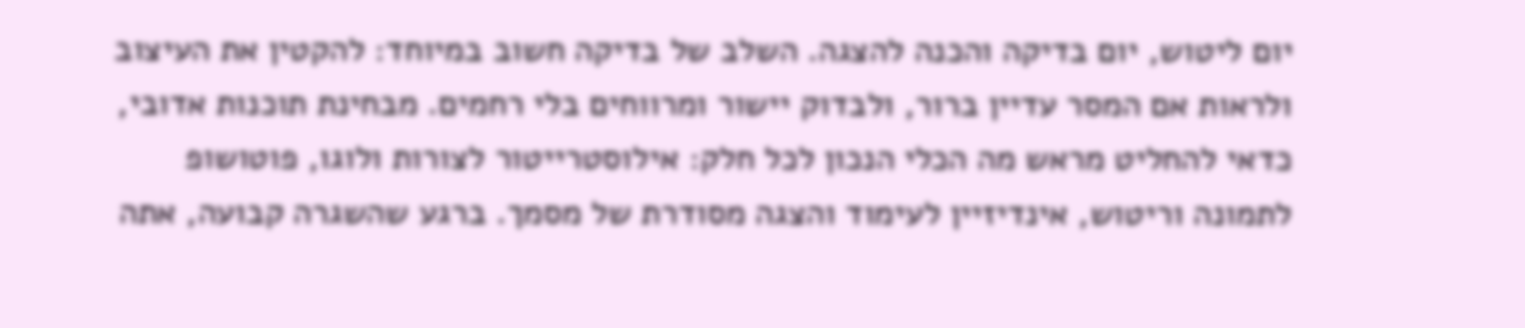יום ליטוש, יום בדיקה והכנה להצגה. השלב של בדיקה חשוב במיוחד: להקטין את העיצוב ולראות אם המסר עדיין ברור, ולבדוק יישור ומרווחים בלי רחמים. מבחינת תוכנות אדובי, כדאי להחליט מראש מה הכלי הנכון לכל חלק: אילוסטרייטור לצורות ולוגו, פוטושופ לתמונה וריטוש, אינדיזיין לעימוד והצגה מסודרת של מסמך. ברגע שהשגרה קבועה, אתה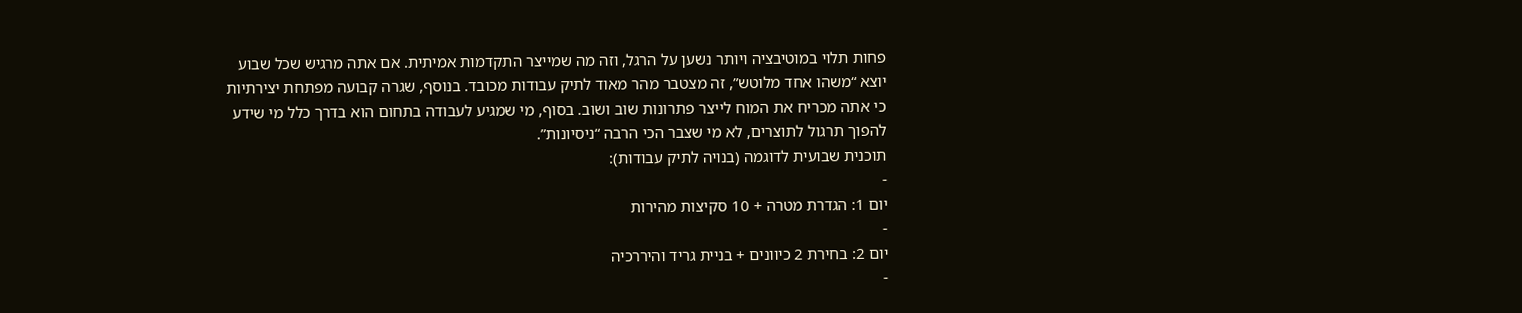פחות תלוי במוטיבציה ויותר נשען על הרגל, וזה מה שמייצר התקדמות אמיתית. אם אתה מרגיש שכל שבוע יוצא “משהו אחד מלוטש”, זה מצטבר מהר מאוד לתיק עבודות מכובד. בנוסף, שגרה קבועה מפתחת יצירתיות כי אתה מכריח את המוח לייצר פתרונות שוב ושוב. בסוף, מי שמגיע לעבודה בתחום הוא בדרך כלל מי שידע להפוך תרגול לתוצרים, לא מי שצבר הכי הרבה “ניסיונות”.
תוכנית שבועית לדוגמה (בנויה לתיק עבודות):
-
יום 1: הגדרת מטרה + 10 סקיצות מהירות
-
יום 2: בחירת 2 כיוונים + בניית גריד והיררכיה
-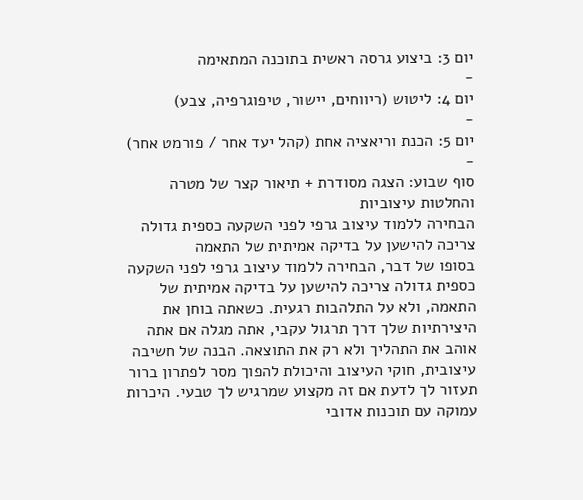יום 3: ביצוע גרסה ראשית בתוכנה המתאימה
-
יום 4: ליטוש (ריווחים, יישור, טיפוגרפיה, צבע)
-
יום 5: הכנת וריאציה אחת (קהל יעד אחר / פורמט אחר)
-
סוף שבוע: הצגה מסודרת + תיאור קצר של מטרה והחלטות עיצוביות
הבחירה ללמוד עיצוב גרפי לפני השקעה כספית גדולה צריכה להישען על בדיקה אמיתית של התאמה
בסופו של דבר, הבחירה ללמוד עיצוב גרפי לפני השקעה כספית גדולה צריכה להישען על בדיקה אמיתית של התאמה, ולא על התלהבות רגעית. כשאתה בוחן את היצירתיות שלך דרך תרגול עקבי, אתה מגלה אם אתה אוהב את התהליך ולא רק את התוצאה. הבנה של חשיבה עיצובית, חוקי העיצוב והיכולת להפוך מסר לפתרון ברור תעזור לך לדעת אם זה מקצוע שמרגיש לך טבעי. היכרות עמוקה עם תוכנות אדובי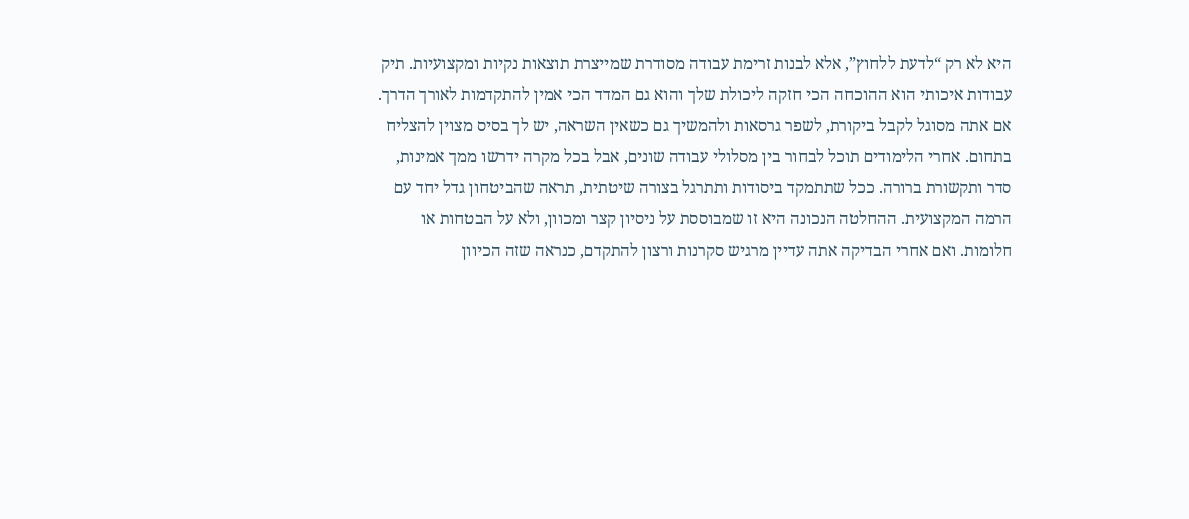היא לא רק “לדעת ללחוץ”, אלא לבנות זרימת עבודה מסודרת שמייצרת תוצאות נקיות ומקצועיות. תיק עבודות איכותי הוא ההוכחה הכי חזקה ליכולת שלך והוא גם המדד הכי אמין להתקדמות לאורך הדרך. אם אתה מסוגל לקבל ביקורת, לשפר גרסאות ולהמשיך גם כשאין השראה, יש לך בסיס מצוין להצליח בתחום. אחרי הלימודים תוכל לבחור בין מסלולי עבודה שונים, אבל בכל מקרה ידרשו ממך אמינות, סדר ותקשורת ברורה. ככל שתתמקד ביסודות ותתרגל בצורה שיטתית, תראה שהביטחון גדל יחד עם הרמה המקצועית. ההחלטה הנכונה היא זו שמבוססת על ניסיון קצר ומכוון, ולא על הבטחות או חלומות. ואם אחרי הבדיקה אתה עדיין מרגיש סקרנות ורצון להתקדם, כנראה שזה הכיוון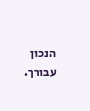הנכון עבורך.